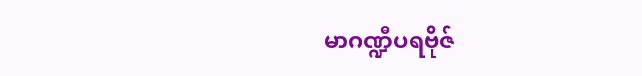မာဂဏ္ဍီပရဗိုဇ်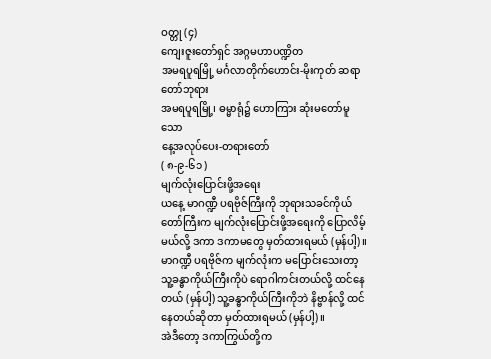ဝတ္တု (၄)
ကျေးဇူးတော်ရှင် အဂ္ဂမဟာပဏ္ဍိတ
အမရပူရမြို့ မင်္ဂလာတိုက်ဟောင်း-မိုးကုတ် ဆရာတော်ဘုရား
အမရပူရမြို့၊ ဓမ္မာရုံ၌ ဟောကြား ဆုံးမတော်မူသော
နေ့အလုပ်ပေး-တရားတော်
( ၈-၉-၆၁ )
မျက်လုံးပြောင်းဖို့အရေး
ယနေ့ မာဂဏ္ဍီ ပရဗိုဇ်ကြီးကို ဘုရားသခင်ကိုယ်တော်ကြီးက မျက်လုံးပြောင်းဖို့အရေးကို ပြောလိမ့်မယ်လို့ ဒကာ ဒကာမတွေ မှတ်ထားရမယ် (မှန်ပါ့)။
မာဂဏ္ဍီ ပရဗိုဇ်က မျက်လုံးက မပြောင်းသေးတာ့ သူ့ခန္ဓာကိုယ်ကြီးကိုပဲ ရောဂါကင်းတယ်လို့ ထင်နေတယ် (မှန်ပါ့) သူ့ခန္ဓာကိုယ်ကြီးကိုဘဲ နိဗ္ဗာန်လို့ ထင်နေတယ်ဆိုတာ မှတ်ထားရမယ် (မှန်ပါ့)။
အဲဒီတော့ ဒကာကြွယ်တို့က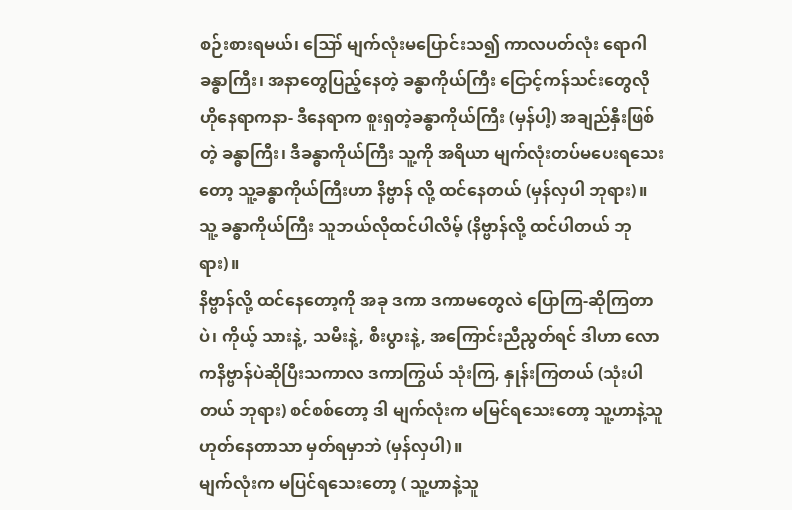စဉ်းစားရမယ်၊ ဪ မျက်လုံးမပြောင်းသ၍ ကာလပတ်လုံး ရောဂါခန္ဓာကြီး၊ အနာတွေပြည့်နေတဲ့ ခန္ဓာကိုယ်ကြီး ငြောင့်ကန်သင်းတွေလို ဟိုနေရာကနာ- ဒီနေရာက စူးရှတဲ့ခန္ဓာကိုယ်ကြီး (မှန်ပါ့) အချည်နှီးဖြစ်တဲ့ ခန္ဓာကြီး၊ ဒီခန္ဓာကိုယ်ကြီး သူ့ကို အရိယာ မျက်လုံးတပ်မပေးရသေးတော့ သူ့ခန္ဓာကိုယ်ကြီးဟာ နိဗ္ဗာန် လို့ ထင်နေတယ် (မှန်လှပါ ဘုရား)။
သူ့ ခန္ဓာကိုယ်ကြီး သူဘယ်လိုထင်ပါလိမ့် (နိဗ္ဗာန်လို့ ထင်ပါတယ် ဘုရား)။
နိဗ္ဗာန်လို့ ထင်နေတော့ကို အခု ဒကာ ဒကာမတွေလဲ ပြောကြ-ဆိုကြတာပဲ၊ ကိုယ့် သားနဲ့, သမီးနဲ့, စီးပွားနဲ့, အကြောင်းညီညွတ်ရင် ဒါဟာ လောကနိဗ္ဗာန်ပဲဆိုပြီးသကာလ ဒကာကြွယ် သုံးကြ, နှုန်းကြတယ် (သုံးပါတယ် ဘုရား) စင်စစ်တော့ ဒါ မျက်လုံးက မမြင်ရသေးတော့ သူ့ဟာနဲ့သူ ဟုတ်နေတာသာ မှတ်ရမှာဘဲ (မှန်လှပါ)။
မျက်လုံးက မပြင်ရသေးတော့ ( သူ့ဟာနဲ့သူ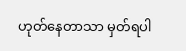ဟုတ်နေတာသာ မှတ်ရပါ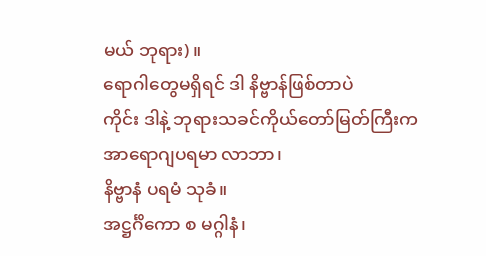မယ် ဘုရား)။
ရောဂါတွေမရှိရင် ဒါ နိဗ္ဗာန်ဖြစ်တာပဲ
ကိုင်း ဒါနဲ့ ဘုရားသခင်ကိုယ်တော်မြတ်ကြီးက
အာရောဂျပရမာ လာဘာ၊
နိဗ္ဗာနံ ပရမံ သုခံ။
အဋ္ဌင်္ဂိကော စ မဂ္ဂါနံ၊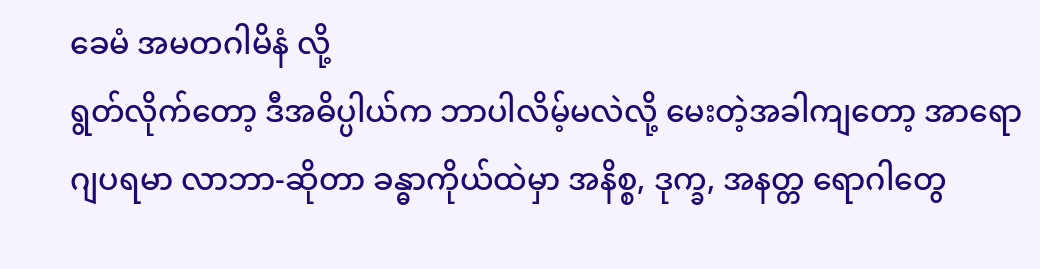ခေမံ အမတဂါမိနံ လို့
ရွတ်လိုက်တော့ ဒီအဓိပ္ပါယ်က ဘာပါလိမ့်မလဲလို့ မေးတဲ့အခါကျတော့ အာရောဂျပရမာ လာဘာ-ဆိုတာ ခန္ဓာကိုယ်ထဲမှာ အနိစ္စ, ဒုက္ခ, အနတ္တ ရောဂါတွေ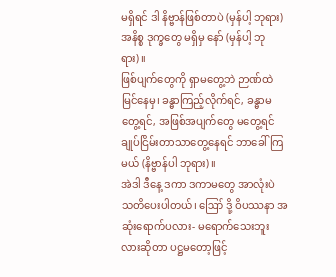မရှိရင် ဒါ နိဗ္ဗာန်ဖြစ်တာပဲ (မှန်ပါ့ ဘုရား) အနိစ္စ ဒုက္ခတွေ မရှိမှ နော် (မှန်ပါ့ ဘုရား)။
ဖြစ်ပျက်တွေကို ရှာမတွေ့ဘဲ ဉာဏ်ထဲမြင်နေမှ၊ ခန္ဓာကြည့်လိုက်ရင်, ခန္ဓာမတွေ့ရင်, အဖြစ်အပျက်တွေ မတွေ့ရင် ချုပ်ငြိမ်းတာသာတွေ့နေရင် ဘာခေါ်ကြမယ် (နိဗ္ဗာန်ပါ ဘုရား)။
အဲဒါ ဒီနေ့ ဒကာ ဒကာမတွေ အာလုံးပဲ သတိပေးပါတယ်၊ ဪ ဒို့ ဝိပဿနာ အဆုံးရောက်ပလား- မရောက်သေးဘူးလားဆိုတာ ပဋ္ဌမတော့ဖြင့်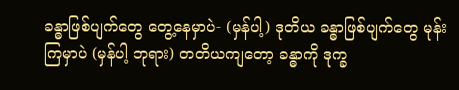ခန္ဓာဖြစ်ပျက်တွေ တွေ့နေမှာပဲ- (မှန်ပါ့) ဒုတိယ ခန္ဓာဖြစ်ပျက်တွေ မုန်းကြမှာပဲ (မှန်ပါ့ ဘုရား) တတိယကျတော့ ခန္ဓာကို ဒုက္ခ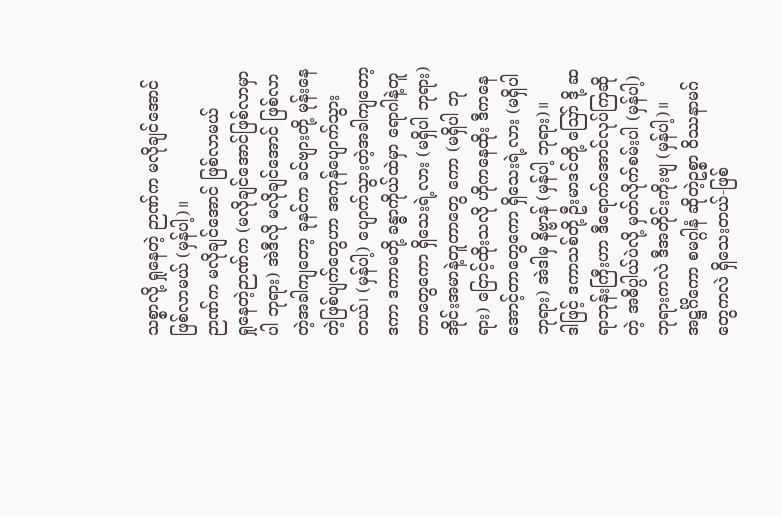သစ္စာလို့ ရှုနေတဲ့ ဉာဏ်က မလိုချင်အောင် ဖြစ်လာမယ် (မှန်ပါ့)။
ဉာဏ်က မလိုချင်အောင် ဖြစ်လာမယ်
ရှုနေတဲ့ဉာဏ်က (မလိုချင်အောင်ဖြစ်လာမှာပါ ဘုရား) အဲဒီလို မလိုချင်အောင် ဖြစ်လာတဲ့အခါကျတော့ ခုနင်က ခင်ဗျားတို့ မုန်းနေတဲ့ဖြစ်ပျက်တွေဟာ အကုန်ပျောက်သွားတယ်၊ (မှန်ပါ့) ပျောက်သွားတဲ့အခါကျတော့ ဒကာ ဒကာမတို့ ခန္ဓာကိုယ်ထဲမှာ ရောဂါနဲ့တူတာတွေကော ရှိသေးရဲ့လား (မရှိပါ ဘုရား) အိုင်းအမာနဲ့တူတာတွေ ကော (မရှိပါ ဘုရား) ငြောင့်ထိုးသလို ဟိုကနေထိုး ဒီကနေအောင့်တာတွေကော ရှိသေးရဲ့လား (မရှိပါ ဘုရား) အဲဒါမှ နိဗ္ဗာန် (မှန်ပါ့ ဘုရား)။
ဒါဖြင့် ဒကာသစ်တို့ ဦးမာဒင်တို့ ဪ ဒို့ ဆရာဘုန်းကြီးဟာ ဒီရောက်အောင်လုပ်ကြဆိုတဲ့ အဓိပ္ပါယ်ပဲလို့ မှတ်လိုက်စမ်းပါ (မှန်ပါ့) ဘုရားကလဲ ဒီအတိုင်းကိုးဗျ (မှန်ပါ့)။
အဋ္ဌင်္ဂိကော စမဂ္ဂါနံ ဆိုတဲ့ဥစ္စာ ဝိဿနာမဂ်တွေကလဲ ရှိသေးတယ်-ဖြစ်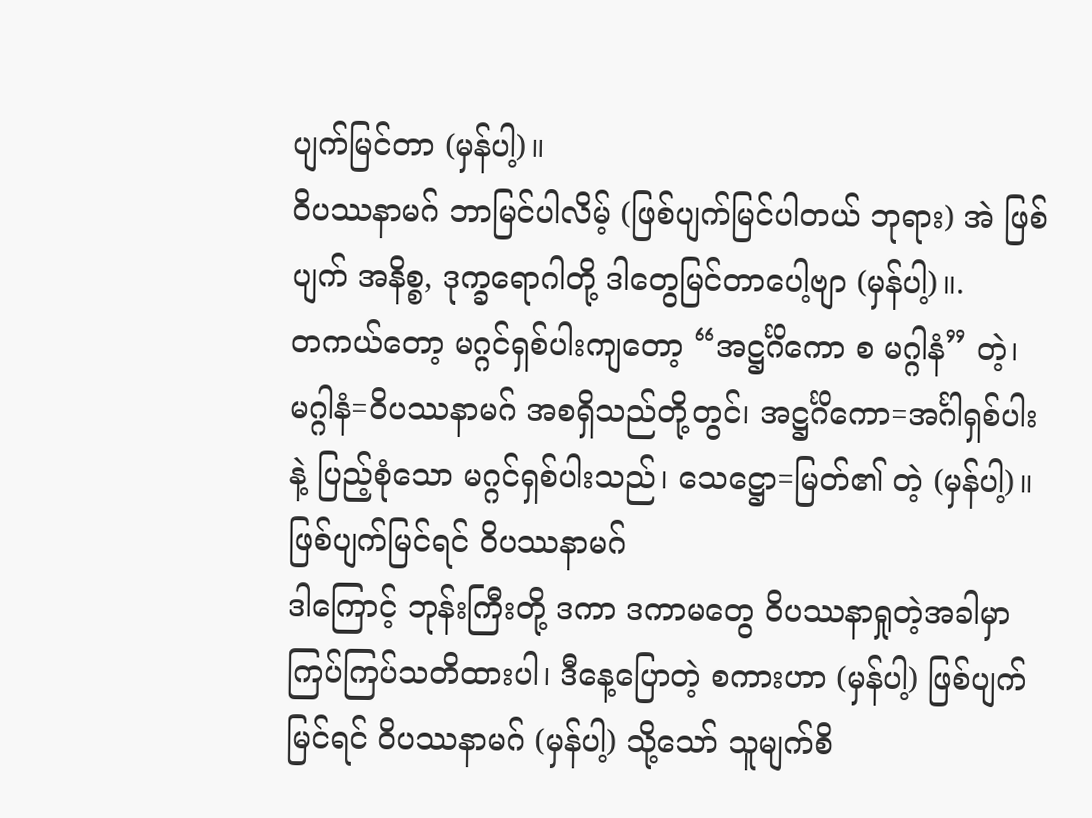ပျက်မြင်တာ (မှန်ပါ့)။
ဝိပဿနာမဂ် ဘာမြင်ပါလိမ့် (ဖြစ်ပျက်မြင်ပါတယ် ဘုရား) အဲ ဖြစ်ပျက် အနိစ္စ, ဒုက္ခရောဂါတို့ ဒါတွေမြင်တာပေါ့ဗျာ (မှန်ပါ့)။.
တကယ်တော့ မဂ္ဂင်ရှစ်ပါးကျတော့ “အဋ္ဌင်္ဂိကော စ မဂ္ဂါနံ” တဲ့၊ မဂ္ဂါနံ=ဝိပဿနာမဂ် အစရှိသည်တို့တွင်၊ အဋ္ဌင်္ဂိကော=အင်္ဂါရှစ်ပါးနဲ့ ပြည့်စုံသော မဂ္ဂင်ရှစ်ပါးသည်၊ သေဋ္ဌော=မြတ်၏ တဲ့ (မှန်ပါ့)။
ဖြစ်ပျက်မြင်ရင် ဝိပဿနာမဂ်
ဒါကြောင့် ဘုန်းကြီးတို့ ဒကာ ဒကာမတွေ ဝိပဿနာရှုတဲ့အခါမှာ ကြပ်ကြပ်သတိထားပါ၊ ဒီနေ့ပြောတဲ့ စကားဟာ (မှန်ပါ့) ဖြစ်ပျက်မြင်ရင် ဝိပဿနာမဂ် (မှန်ပါ့) သို့သော် သူမျက်စိ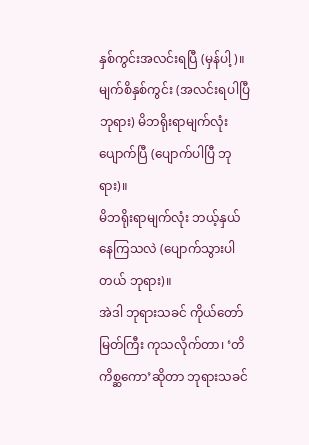နှစ်ကွင်းအလင်းရပြီ (မှန်ပါ့)။
မျက်စိနှစ်ကွင်း (အလင်းရပါပြီ ဘုရား) မိဘရိုးရာမျက်လုံးပျောက်ပြီ (ပျောက်ပါပြီ ဘုရား)။
မိဘရိုးရာမျက်လုံး ဘယ့်နှယ်နေကြသလဲ (ပျောက်သွားပါတယ် ဘုရား)။
အဲဒါ ဘုရားသခင် ကိုယ်တော်မြတ်ကြီး ကုသလိုက်တာ၊ ‘တိကိစ္ဆကော’ဆိုတာ ဘုရားသခင်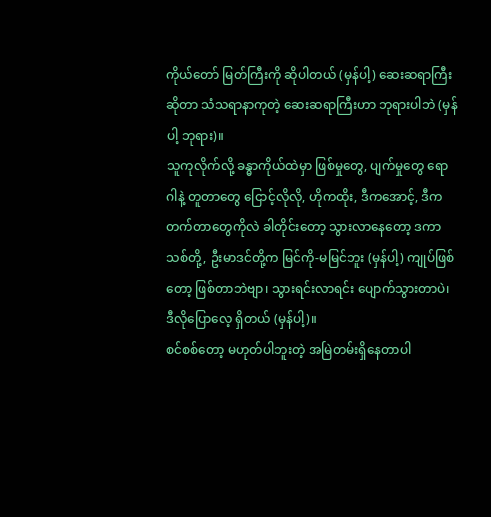ကိုယ်တော် မြတ်ကြီးကို ဆိုပါတယ် (မှန်ပါ့) ဆေးဆရာကြီးဆိုတာ သံသရာနာကုတဲ့ ဆေးဆရာကြီးဟာ ဘုရားပါဘဲ (မှန်ပါ့ ဘုရား)။
သူကုလိုက်လို့ ခန္ဓာကိုယ်ထဲမှာ ဖြစ်မှုတွေ, ပျက်မှုတွေ ရောဂါနဲ့ တူတာတွေ ငြောင့်လိုလို, ဟိုကထိုး, ဒီကအောင့်, ဒီကတက်တာတွေကိုလဲ ခါတိုင်းတော့ သွားလာနေတော့ ဒကာသစ်တို့, ဦးမာဒင်တို့က မြင်ကို-မမြင်ဘူး (မှန်ပါ့) ကျုပ်ဖြစ်တော့ ဖြစ်တာဘဲဗျာ၊ သွားရင်းလာရင်း ပျောက်သွားတာပဲ၊ ဒီလိုပြောလေ့ ရှိတယ် (မှန်ပါ့)။
စင်စစ်တော့ မဟုတ်ပါဘူးတဲ့ အမြဲတမ်းရှိနေတာပါ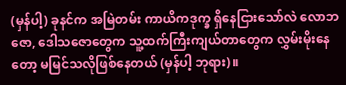(မှန်ပါ့) ခုနင်က အမြဲတမ်း ကာယိကဒုက္ခ ရှိနေငြားသော်လဲ လောဘဇော, ဒေါသဇောတွေက သူ့ထက်ကြီးကျယ်တာတွေက လွှမ်းမိုးနေတော့ မမြင်သလိုဖြစ်နေတယ် (မှန်ပါ့ ဘုရား)။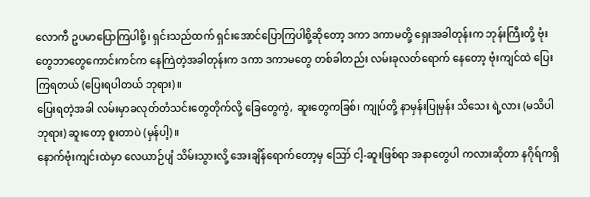လောကီ ဥပမာပြောကြပါစို့၊ ရှင်းသည်ထက် ရှင်းအောင်ပြောကြပါစို့ဆိုတော့ ဒကာ ဒကာမတို့ ရှေးအခါတုန်းက ဘုန်းကြီးတို့ ဗုံးတွေဘာတွေကောင်းကင်က နေကြဲတဲ့အခါတုန်းက ဒကာ ဒကာမတွေ တစ်ခါတည်း လမ်းခုလတ်ရောက် နေတော့ ဗုံးကျင်ထဲ ပြေးကြရတယ် (ပြေးရပါတယ် ဘုရား)။
ပြေးရတဲ့အခါ လမ်းမှာခလုတ်တံသင်းတွေတိုက်လို့ ခြေတွေကွဲ, ဆူးတွေကခြစ်၊ ကျုပ်တို့ နာမှန်းပြုမှန်း သိသေး ရဲ့လား (မသိပါ ဘုရား) ဆူးတော့ စူးတာပဲ (မှန်ပါ့)။
နောက်ဗုံးကျင်းထဲမှာ လေယာဉ်ပျံ သိမ်းသွားလို့ အေးချိန်ရောက်တော့မှ ဪ ငါ့-ဆူးဖြစ်ရာ အနာတွေပါ ကလားဆိုတာ နဂိုရ်ကရှိ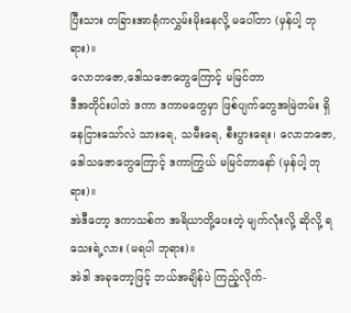ပြီးသား တခြားအာရုံကလွှမ်းမိုးနေလို့ မပေါ်တာ (မှန်ပါ့ ဘုရား)။
လောဘဇော,ဒေါသဇောတွေကြောင့် မမြင်တာ
ဒီအတိုင်းပါဘဲ ဒကာ ဒကာမတွေမှာ ဖြစ်ပျက်တွေအမြဲတမ်း ရှိနေငြားသော်လဲ သားရေ, သမီးရေ, စီးပွားရေး၊ လောဘဇော, ဒေါသဇောတွေကြောင့် ဒကာကြွယ် မမြင်တာနော် (မှန်ပါ့ ဘုရား)။
အဲဒီတော့ ဒကာသစ်က အရိယာတို့ပေးတဲ့ မျက်လုံးလို့ ဆိုလို့ ရသေးရဲ့လား (မရပါ ဘုရား)။
အဲဒါ အခုတော့ဖြင့် ဘယ်အချိန်ပဲ ကြည့်လိုက်-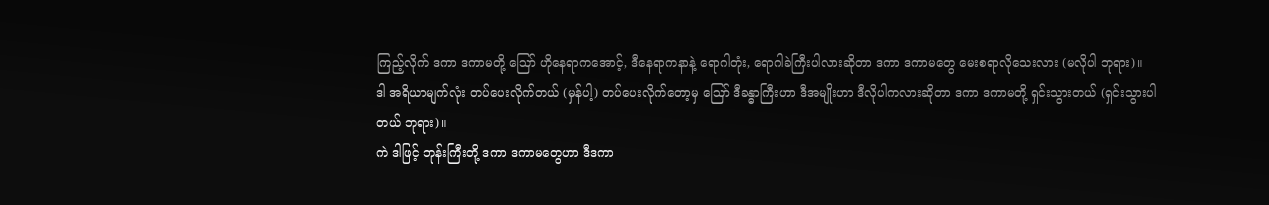ကြည့်လိုက် ဒကာ ဒကာမတို့ ဪ ဟိုနေရာကအောင့်, ဒီနေရာကနာနဲ့ ရောဂါတုံး, ရောဂါခဲကြီးပါလားဆိုတာ ဒကာ ဒကာမတွေ မေးစရာလိုသေးလား (မလိုပါ ဘုရား)။
ဒါ အရိယာမျက်လုံး တပ်ပေးလိုက်တယ် (မှန်ပါ့) တပ်ပေးလိုက်တော့မှ ဪ ဒီခန္ဓာကြီးဟာ ဒီအမျိုးဟာ ဒီလိုပါကလားဆိုတာ ဒကာ ဒကာမတို့ ရှင်းသွားတယ် (ရှင်းသွားပါတယ် ဘုရား)။
ကဲ ဒါဖြင့် ဘုန်းကြီးတို့ ဒကာ ဒကာမတွေဟာ ဒီဒကာ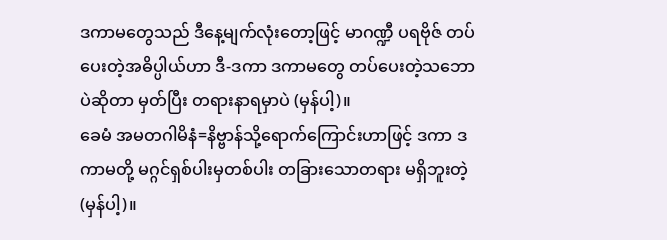ဒကာမတွေသည် ဒီနေ့မျက်လုံးတော့ဖြင့် မာဂဏ္ဍီ ပရဗိုဇ် တပ်ပေးတဲ့အဓိပ္ပါယ်ဟာ ဒီ-ဒကာ ဒကာမတွေ တပ်ပေးတဲ့သဘောပဲဆိုတာ မှတ်ပြီး တရားနာရမှာပဲ (မှန်ပါ့)။
ခေမံ အမတဂါမိနံ=နိဗ္ဗာန်သို့ရောက်ကြောင်းဟာဖြင့် ဒကာ ဒကာမတို့ မဂ္ဂင်ရှစ်ပါးမှတစ်ပါး တခြားသောတရား မရှိဘူးတဲ့ (မှန်ပါ့)။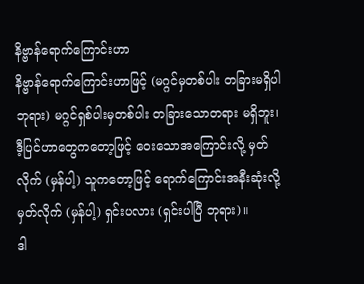နိဗ္ဗာန်ရောက်ကြောင်းဟာ
နိဗ္ဗာန်ရောက်ကြောင်းဟာဖြင့် (မဂ္ဂင်မှတစ်ပါး တခြားမရှိပါ ဘုရား) မဂ္ဂင်ရှစ်ပါးမှတစ်ပါး တခြားသောတရား မရှိဘူး၊ ဒီ့ပြင်ဟာတွေကတော့ဖြင့် ဝေးသောအကြောင်းလို့ မှတ်လိုက် (မှန်ပါ့) သူကတော့ဖြင့် ရောက်ကြောင်းအနီးဆုံးလို့ မှတ်လိုက် (မှန်ပါ့) ရှင်းပလား (ရှင်းပါပြီ ဘုရား)။
ဒါ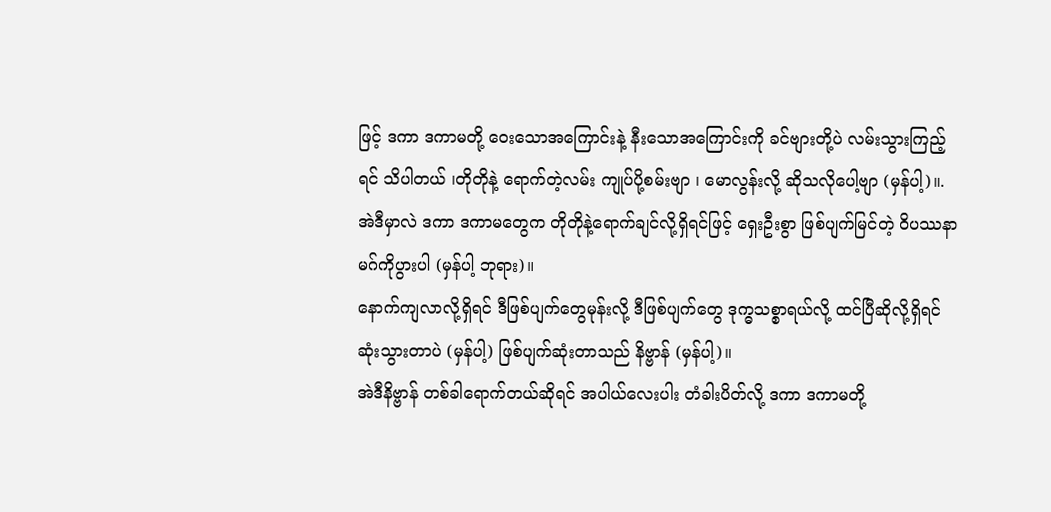ဖြင့် ဒကာ ဒကာမတို့ ဝေးသောအကြောင်းနဲ့ နီးသောအကြောင်းကို ခင်ဗျားတို့ပဲ လမ်းသွားကြည့်ရင် သိပါတယ် ၊တိုတိုနဲ့ ရောက်တဲ့လမ်း ကျုပ်ပို့စမ်းဗျာ ၊ မောလွန်းလို့ ဆိုသလိုပေါ့ဗျာ (မှန်ပါ့)။.
အဲဒီမှာလဲ ဒကာ ဒကာမတွေက တိုတိုနဲ့ရောက်ချင်လို့ရှိရင်ဖြင့် ရှေးဦးစွာ ဖြစ်ပျက်မြင်တဲ့ ဝိပဿနာမဂ်ကိုပွားပါ (မှန်ပါ့ ဘုရား)။
နောက်ကျလာလို့ရှိရင် ဒီဖြစ်ပျက်တွေမုန်းလို့ ဒီဖြစ်ပျက်တွေ ဒုက္ဓသစ္စာရယ်လို့ ထင်ပြီဆိုလို့ရှိရင် ဆုံးသွားတာပဲ (မှန်ပါ့) ဖြစ်ပျက်ဆုံးတာသည် နိဗ္ဗာန် (မှန်ပါ့)။
အဲဒီနိဗ္ဗာန် တစ်ခါရောက်တယ်ဆိုရင် အပါယ်လေးပါး တံခါးပိတ်လို့ ဒကာ ဒကာမတို့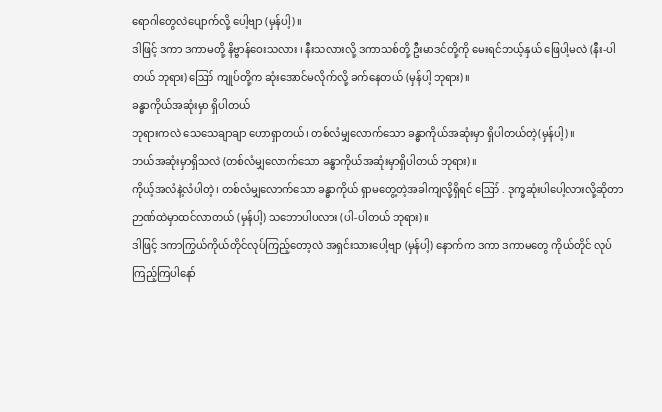ရောဂါတွေလဲပျောက်လို့ ပေါ့ဗျာ (မှန်ပါ့)။
ဒါဖြင့် ဒကာ ဒကာမတို့ နိဗ္ဗာန်ဝေးသလား ၊ နီးသလားလို့ ဒကာသစ်တို့ ဦးမာဒင်တို့ကို မေးရင်ဘယ့်နှယ် ဖြေပါ့မလဲ (နီး-ပါတယ် ဘုရား) ဪ ကျုပ်တို့က ဆုံးအောင်မလိုက်လို့ ခက်နေတယ် (မှန်ပါ့ ဘုရား)။
ခန္ဓာကိုယ်အဆုံးမှာ ရှိပါတယ်
ဘုရားကလဲ သေသေချာချာ ဟောရှာတယ်၊ တစ်လံမျှလောက်သော ခန္ဓာကိုယ်အဆုံးမှာ ရှိပါတယ်တဲ့(မှန်ပါ့)။
ဘယ်အဆုံးမှာရှိသလဲ (တစ်လံမျှလောက်သော ခန္ဓာကိုယ်အဆုံးမှာရှိပါတယ် ဘုရား)။
ကိုယ့်အလံနဲ့လံပါတဲ့၊ တစ်လံမျှလောက်သော ခန္ဓာကိုယ် ရှာမတွေ့တဲ့အခါကျလို့ရှိရင် ဪ . ဒုက္ခဆုံးပါပေါ့လားလို့ဆိုတာ ဉာဏ်ထဲမှာထင်လာတယ် (မှန်ပါ့) သဘောပါပလား (ပါ-ပါတယ် ဘုရား)။
ဒါဖြင့် ဒကာကြွယ်ကိုယ်တိုင်လုပ်ကြည့်တော့လဲ အရှင်းသားပေါ့ဗျာ (မှန်ပါ့) နောက်က ဒကာ ဒကာမတွေ ကိုယ်တိုင် လုပ်ကြည့်ကြပါနော်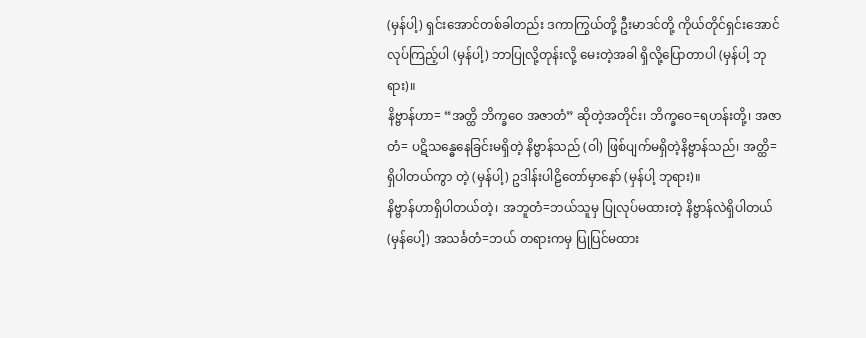(မှန်ပါ့) ရှင်းအောင်တစ်ခါတည်း ဒကာကြွယ်တို့ ဦးမာဒင်တို့ ကိုယ်တိုင်ရှင်းအောင် လုပ်ကြည့်ပါ (မှန်ပါ့) ဘာပြုလို့တုန်းလို့ မေးတဲ့အခါ ရှိလို့ပြောတာပါ (မှန်ပါ့ ဘုရား)။
နိဗ္ဗာန်ဟာ= “အတ္ထိ ဘိက္ခဝေ အဇာတံ” ဆိုတဲ့အတိုင်း၊ ဘိက္ခဝေ=ရဟန်းတို့၊ အဇာတံ= ပဋိသန္ဓေနေခြင်းမရှိတဲ့ နိဗ္ဗာန်သည် (ဝါ) ဖြစ်ပျက်မရှိတဲ့နိဗ္ဗာန်သည်၊ အတ္ထိ=ရှိပါတယ်ကွာ တဲ့ (မှန်ပါ့) ဥဒါန်းပါဠိတော်မှာနော် (မှန်ပါ့ ဘုရား)။
နိဗ္ဗာန်ဟာရှိပါတယ်တဲ့၊ အဘူတံ=ဘယ်သူမှ ပြုလုပ်မထားတဲ့ နိဗ္ဗာန်လဲရှိပါတယ် (မှန်ပေါ့) အသင်္ခတံ=ဘယ် တရားကမှ ပြုပြင်မထား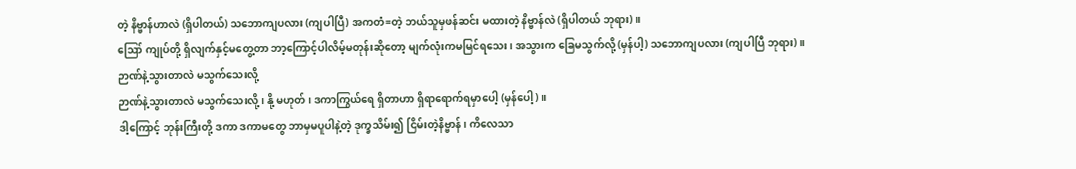တဲ့ နိဗ္ဗာန်ဟာလဲ (ရှိပါတယ်) သဘောကျပလား (ကျပါပြီ) အကတံ=တဲ့ ဘယ်သူမှဖန်ဆင်း မထားတဲ့ နိဗ္ဗာန်လဲ (ရှိပါတယ် ဘုရား)။
ဪ ကျုပ်တို့ ရှိလျက်နှင့်မတွေ့တာ ဘာ့ကြောင့်ပါလိမ့်မတုန်းဆိုတော့ မျက်လုံးကမမြင်ရသေး၊ အသွားက ခြေမသွက်လို့ (မှန်ပါ့) သဘောကျပလား (ကျပါပြီ ဘုရား)။
ဉာဏ်နဲ့သွားတာလဲ မသွက်သေးလို့
ဉာဏ်နဲ့သွားတာလဲ မသွက်သေးလို့ ၊ နို့ မဟုတ်၊ ဒကာကြွယ်ရေ ရှိတာဟာ ရှိရာရောက်ရမှာပေါ့ (မှန်ပေါ့)။
ဒါ့ကြောင့် ဘုန်းကြီးတို့ ဒကာ ဒကာမတွေ ဘာမှမပူပါနဲ့တဲ့ ဒုက္ခသိမ်း၍ ငြိမ်းတဲ့နိဗ္ဗာန်၊ ကိလေသာ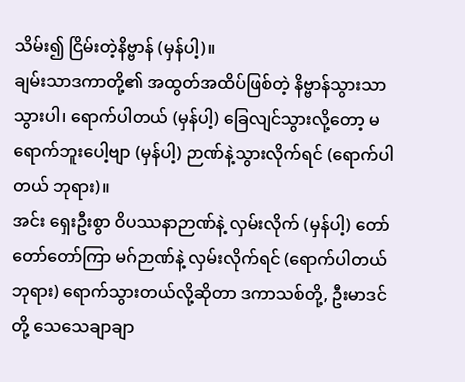သိမ်း၍ ငြိမ်းတဲ့နိဗ္ဗာန် (မှန်ပါ့)။
ချမ်းသာဒကာတို့၏ အထွတ်အထိပ်ဖြစ်တဲ့ နိဗ္ဗာန်သွားသာသွားပါ၊ ရောက်ပါတယ် (မှန်ပါ့) ခြေလျင်သွားလို့တော့ မရောက်ဘူးပေါ့ဗျာ (မှန်ပါ့) ဉာဏ်နဲ့သွားလိုက်ရင် (ရောက်ပါတယ် ဘုရား)။
အင်း ရှေးဦးစွာ ဝိပဿနာဉာဏ်နဲ့ လှမ်းလိုက် (မှန်ပါ့) တော်တော်တော်ကြာ မဂ်ဉာဏ်နဲ့ လှမ်းလိုက်ရင် (ရောက်ပါတယ် ဘုရား) ရောက်သွားတယ်လို့ဆိုတာ ဒကာသစ်တို့, ဦးမာဒင်တို့ သေသေချာချာ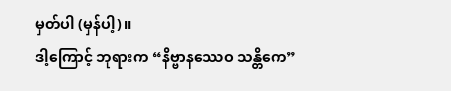မှတ်ပါ (မှန်ပါ့)။
ဒါ့ကြောင့် ဘုရားက “နိဗ္ဗာနဿေဝ သန္တိကေ”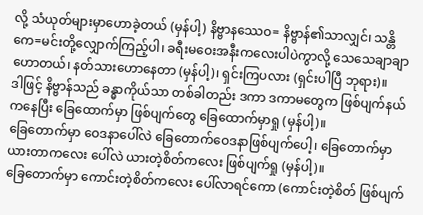လို့ သံယုတ်များမှာဟောခဲ့တယ် (မှန်ပါ့) နိဗ္ဗာနဿေဝ= နိဗ္ဗာန်၏သာလျှင်၊ သန္တိကေ=မင်းတို့လျှောက်ကြည့်ပါ၊ ခရီးမဝေးအနီးကလေးပါပဲကွာလို့ သေသေချာချာဟောတယ်၊ နတ်သားဟောနေတာ (မှန်ပါ့)၊ ရှင်းကြပလား (ရှင်းပါပြီ ဘုရား)။
ဒါဖြင့် နိဗ္ဗာန်သည် ခန္ဓာကိုယ်သာ တစ်ခါတည်း ဒကာ ဒကာမတွေက ဖြစ်ပျက်နယ်ကနေပြီး ခြေထောက်မှာ ဖြစ်ပျက်တွေ ခြေထောက်မှာရှု (မှန်ပါ့)။
ခြေတောက်မှာ ဝေဒနာပေါ်လဲ ခြေတောက်ဝေဒနာဖြစ်ပျက်ပေါ့၊ ခြေတောက်မှာ ယားတာကလေး ပေါ်လဲ ယားတဲ့စိတ်ကလေး ဖြစ်ပျက်ရှု (မှန်ပါ့)။
ခြေတောက်မှာ ကောင်းတဲ့စိတ်ကလေး ပေါ်လာရင်ကော (ကောင်းတဲ့စိတ် ဖြစ်ပျက်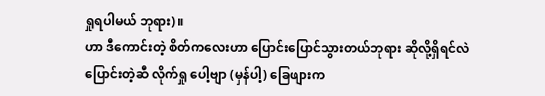ရှုရပါမယ် ဘုရား)။
ဟာ ဒီကောင်းတဲ့ စိတ်ကလေးဟာ ပြောင်းပြောင်သွားတယ်ဘုရား ဆိုလို့ရှိရင်လဲ ပြောင်းတဲ့ဆီ လိုက်ရှု ပေါ့ဗျာ (မှန်ပါ့) ခြေဖျားက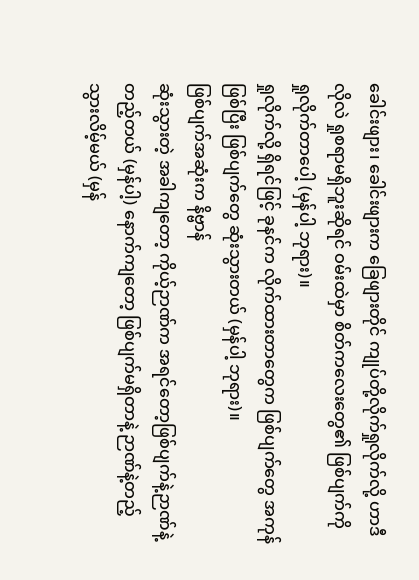ခေါင်းဖျား၊ ခေါင်းဖျားက ခြေဖျားတိုင် ကျုပ်တို့လိုက်ရှုလိုက်လို့ ဟာဒီလိုလဲ ရှုစရာမရှိဘူးဆိုရင် ဝမ်းထဲမှာ စိတ်ကလေးတွေ၏ ဖြစ်ပျက်ကို ရှုလိုက်တာပေါ့ (မှန်ပါ့ ဘုရား)။
ရှုလိုက်လို့ ရှိရင်ဖြင့် ခုနင်က လိုက်ထားတာတွေက ဖြစ်ပျက်တွေ အကုန်ဖြစ်ပြီး ဖြစ်ပျက်တွေ ဆုံးသွားတယ် (မှန်ပါ့ ဘုရား)။
ဖြစ်ပျက်အဆုံးက နိဗ္ဗာန်
ဆုံးသွားတဲ့ အခါကျတော့ ကိုယ့်ဉာဏ်က အရင်တော့ဖြစ်ပျက်နဲ့ဉာဏ်နဲ့တည့်တယ် (မှန်ပါ့) နောက်ကျတော့ ဖြစ်ပျက်မရှိတာနဲ့ ဉာဏ်နဲ့တည့်သွားလိမ့်မယ် (မှန်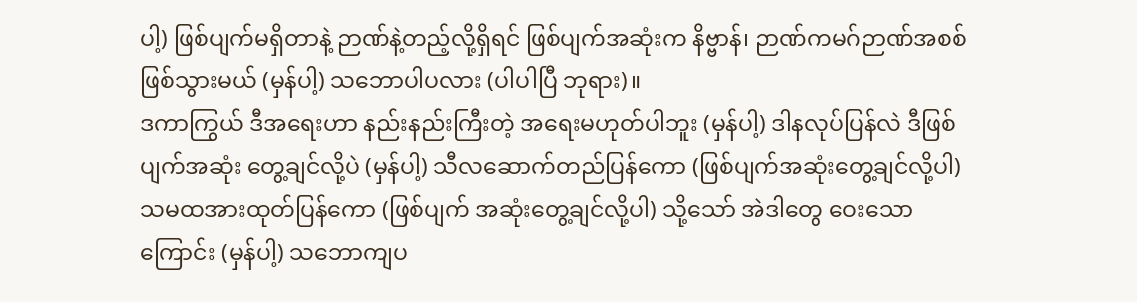ပါ့) ဖြစ်ပျက်မရှိတာနဲ့ ဉာဏ်နဲ့တည့်လို့ရှိရင် ဖြစ်ပျက်အဆုံးက နိဗ္ဗာန်၊ ဉာဏ်ကမဂ်ဉာဏ်အစစ်ဖြစ်သွားမယ် (မှန်ပါ့) သဘောပါပလား (ပါပါပြီ ဘုရား)။
ဒကာကြွယ် ဒီအရေးဟာ နည်းနည်းကြီးတဲ့ အရေးမဟုတ်ပါဘူး (မှန်ပါ့) ဒါနလုပ်ပြန်လဲ ဒီဖြစ်ပျက်အဆုံး တွေ့ချင်လို့ပဲ (မှန်ပါ့) သီလဆောက်တည်ပြန်ကော (ဖြစ်ပျက်အဆုံးတွေ့ချင်လို့ပါ) သမထအားထုတ်ပြန်ကော (ဖြစ်ပျက် အဆုံးတွေ့ချင်လို့ပါ) သို့သော် အဲဒါတွေ ဝေးသောကြောင်း (မှန်ပါ့) သဘောကျပ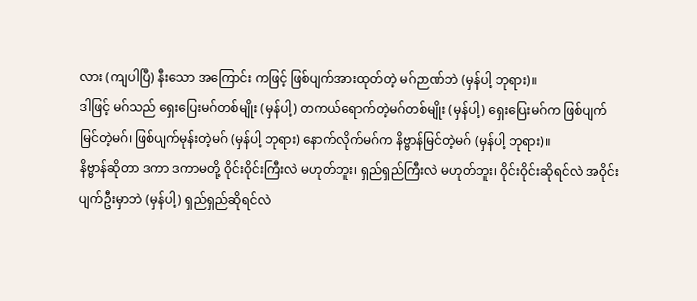လား (ကျပါပြီ) နီးသော အကြောင်း ကဖြင့် ဖြစ်ပျက်အားထုတ်တဲ့ မဂ်ဉာဏ်ဘဲ (မှန်ပါ့ ဘုရား)။
ဒါဖြင့် မဂ်သည် ရှေးပြေးမဂ်တစ်မျိုး (မှန်ပါ့) တကယ်ရောက်တဲ့မဂ်တစ်မျိုး (မှန်ပါ့) ရှေးပြေးမဂ်က ဖြစ်ပျက် မြင်တဲ့မဂ်၊ ဖြစ်ပျက်မုန်းတဲ့မဂ် (မှန်ပါ့ ဘုရား) နောက်လိုက်မဂ်က နိဗ္ဗာန်မြင်တဲ့မဂ် (မှန်ပါ့ ဘုရား)။
နိဗ္ဗာန်ဆိုတာ ဒကာ ဒကာမတို့ ဝိုင်းဝိုင်းကြီးလဲ မဟုတ်ဘူး၊ ရှည်ရှည်ကြီးလဲ မဟုတ်ဘူး၊ ဝိုင်းဝိုင်းဆိုရင်လဲ အဝိုင်းပျက်ဦးမှာဘဲ (မှန်ပါ့) ရှည်ရှည်ဆိုရင်လဲ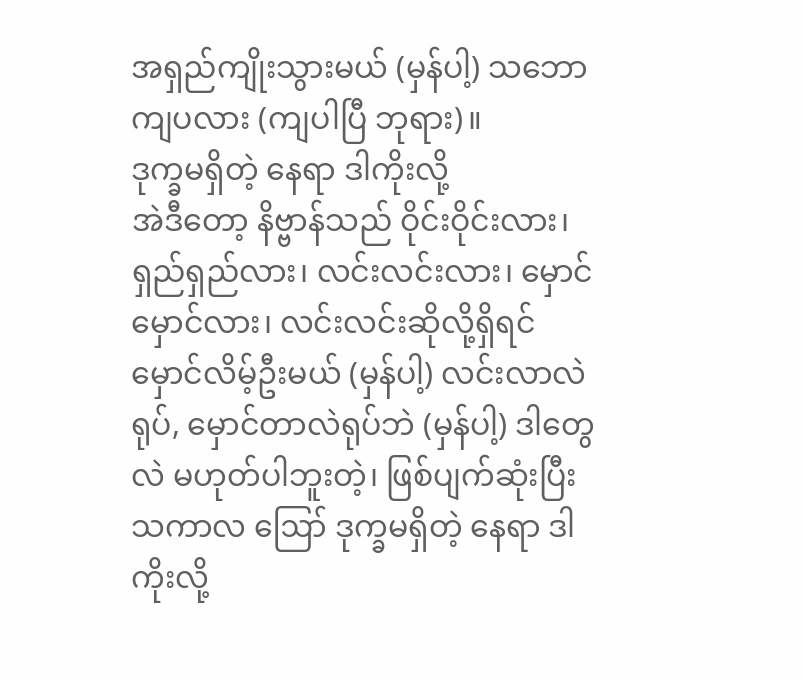အရှည်ကျိုးသွားမယ် (မှန်ပါ့) သဘောကျပလား (ကျပါပြီ ဘုရား)။
ဒုက္ခမရှိတဲ့ နေရာ ဒါကိုးလို့
အဲဒီတော့ နိဗ္ဗာန်သည် ဝိုင်းဝိုင်းလား၊ ရှည်ရှည်လား၊ လင်းလင်းလား၊ မှောင်မှောင်လား၊ လင်းလင်းဆိုလို့ရှိရင် မှောင်လိမ့်ဦးမယ် (မှန်ပါ့) လင်းလာလဲရုပ်, မှောင်တာလဲရုပ်ဘဲ (မှန်ပါ့) ဒါတွေလဲ မဟုတ်ပါဘူးတဲ့၊ ဖြစ်ပျက်ဆုံးပြီး သကာလ ဪ ဒုက္ခမရှိတဲ့ နေရာ ဒါကိုးလို့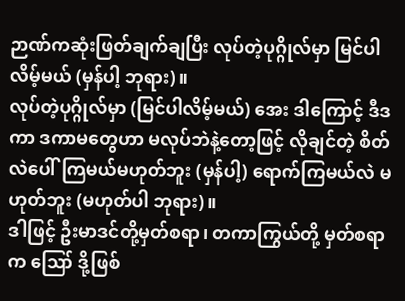ဉာဏ်ကဆုံးဖြတ်ချက်ချပြီး လုပ်တဲ့ပုဂ္ဂိုလ်မှာ မြင်ပါလိမ့်မယ် (မှန်ပါ့ ဘုရား)။
လုပ်တဲ့ပုဂ္ဂိုလ်မှာ (မြင်ပါလိမ့်မယ်) အေး ဒါကြောင့် ဒီဒကာ ဒကာမတွေဟာ မလုပ်ဘဲနဲ့တော့ဖြင့် လိုချင်တဲ့ စိတ်လဲပေါ်ကြမယ်မဟုတ်ဘူး (မှန်ပါ့) ရောက်ကြမယ်လဲ မဟုတ်ဘူး (မဟုတ်ပါ ဘုရား)။
ဒါဖြင့် ဦးမာဒင်တို့မှတ်စရာ၊ တကာကြွယ်တို့ မှတ်စရာက ဪ ဒို့ဖြစ်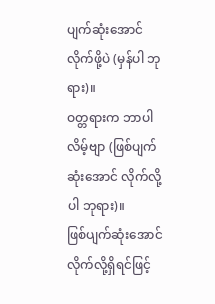ပျက်ဆုံးအောင် လိုက်ဖို့ပဲ (မှန်ပါ ဘုရား)။
ဝတ္တရားက ဘာပါလိမ့်ဗျာ (ဖြစ်ပျက်ဆုံးအောင် လိုက်လို့ပါ ဘုရား)။
ဖြစ်ပျက်ဆုံးအောင် လိုက်လို့ရှိရင်ဖြင့်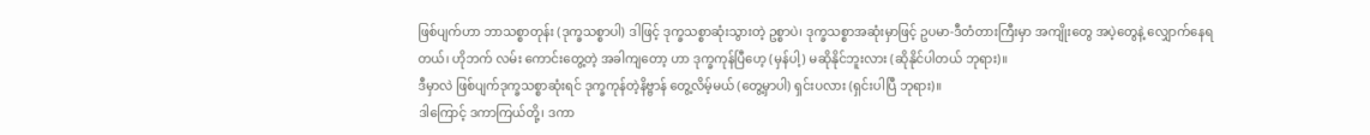ဖြစ်ပျက်ဟာ ဘာသစ္စာတုန်း (ဒုက္ခသစ္စာပါ) ဒါဖြင့် ဒုက္ခသစ္စာဆုံးသွားတဲ့ ဥစ္စာပဲ၊ ဒုက္ခသစ္စာအဆုံးမှာဖြင့် ဥပမာ-ဒီတံတားကြီးမှာ အကျိုးတွေ အပဲ့တွေနဲ့ လျှောက်နေရတယ်၊ ဟိုဘက် လမ်း ကောင်းတွေ့တဲ့ အခါကျတော့ ဟာ ဒုက္ခကုန်ပြီဟေ့ (မှန်ပါ့) မဆိုနိုင်ဘူးလား (ဆိုနိုင်ပါတယ် ဘုရား)။
ဒီမှာလဲ ဖြစ်ပျက်ဒုက္ခသစ္စာဆုံးရင် ဒုက္ခကုန်တဲ့နိဗ္ဗာန် တွေ့လိမ့်မယ် (တွေ့မှာပါ) ရှင်းပလား (ရှင်းပါပြီ ဘုရား)။
ဒါကြောင့် ဒကာကြယ်တို့၊ ဒကာ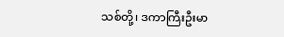သစ်တို့၊ ဒကာကြီးဦးမာ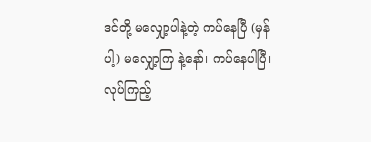ဒင်တို့ မလျှော့ပါနဲ့တဲ့ ကပ်နေပြီ (မှန်ပါ့) မလျှော့ကြ နဲ့နော်၊ ကပ်နေပါပြီ၊ လုပ်ကြည့်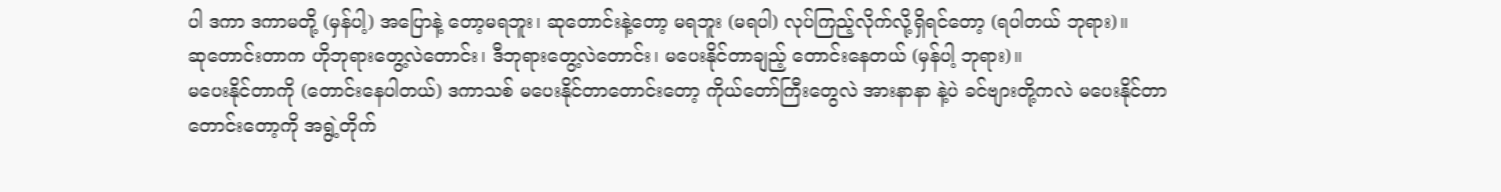ပါ ဒကာ ဒကာမတို့ (မှန်ပါ့) အပြောနဲ့ တော့မရဘူး၊ ဆုတောင်းနဲ့တော့ မရဘူး (မရပါ) လုပ်ကြည့်လိုက်လို့ရှိရင်တော့ (ရပါတယ် ဘုရား)။
ဆုတောင်းတာက ဟိုဘုရားတွေ့လဲတောင်း၊ ဒီဘုရားတွေ့လဲတောင်း၊ မပေးနိုင်တာချည့် တောင်းနေတယ် (မှန်ပါ့ ဘုရား)။
မပေးနိုင်တာကို (တောင်းနေပါတယ်) ဒကာသစ် မပေးနိုင်တာတောင်းတော့ ကိုယ်တော်ကြီးတွေလဲ အားနာနာ နဲ့ပဲ ခင်ဗျားတို့ကလဲ မပေးနိုင်တာ တောင်းတော့ကို အရွဲ့တိုက်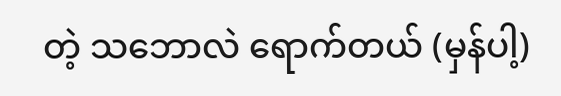တဲ့ သဘောလဲ ရောက်တယ် (မှန်ပါ့)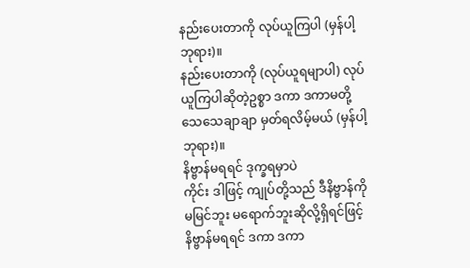နည်းပေးတာကို လုပ်ယူကြပါ (မှန်ပါ့ ဘုရား)။
နည်းပေးတာကို (လုပ်ယူရမျာပါ) လုပ်ယူကြပါဆိုတဲ့ဥစ္စာ ဒကာ ဒကာမတို့ သေသေချာချာ မှတ်ရလိမ့်မယ် (မှန်ပါ့ ဘုရား)။
နိဗ္ဗာန်မရရင် ဒုက္ခရမှာပဲ
ကိုင်း ဒါဖြင့် ကျုပ်တို့သည် ဒီနိဗ္ဗာန်ကို မမြင်ဘူး မရောက်ဘူးဆိုလို့ရှိရင်ဖြင့် နိဗ္ဗာန်မရရင် ဒကာ ဒကာ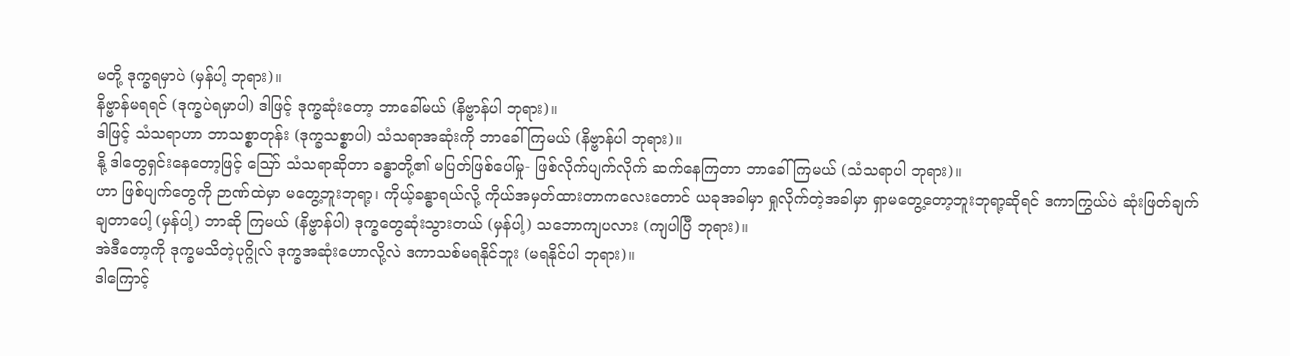မတို့ ဒုက္ခရမှာပဲ (မှန်ပါ့ ဘုရား)။
နိဗ္ဗာန်မရရင် (ဒုက္ခပဲရမှာပါ) ဒါဖြင့် ဒုက္ခဆုံးတော့ ဘာခေါ်မယ် (နိဗ္ဗာန်ပါ ဘုရား)။
ဒါဖြင့် သံသရာဟာ ဘာသစ္စာတုန်း (ဒုက္ခသစ္စာပါ) သံသရာအဆုံးကို ဘာခေါ်ကြမယ် (နိဗ္ဗာန်ပါ ဘုရား)။
နို့ ဒါတွေရှင်းနေတော့ဖြင့် ဪ သံသရာဆိုတာ ခန္ဓာတို့၏ မပြတ်ဖြစ်ပေါ်မှု- ဖြစ်လိုက်ပျက်လိုက် ဆက်နေကြတာ ဘာခေါ်ကြမယ် (သံသရာပါ ဘုရား)။
ဟာ ဖြစ်ပျက်တွေကို ဉာဏ်ထဲမှာ မတွေ့ဘူးဘုရာ့၊ ကိုယ့်ခန္ဓာရယ်လို့ ကိုယ်အမှတ်ထားတာကလေးတောင် ယခုအခါမှာ ရှုလိုက်တဲ့အခါမှာ ရှာမတွေ့တော့ဘူးဘုရာ့ဆိုရင် ဒကာကြွယ်ပဲ ဆုံးဖြတ်ချက်ချတာပေါ့ (မှန်ပါ့) ဘာဆို ကြမယ် (နိဗ္ဗာန်ပါ) ဒုက္ခတွေဆုံးသွားတယ် (မှန်ပါ့) သဘောကျပလား (ကျပါပြီ ဘုရား)။
အဲဒီတော့ကို ဒုက္ခမသိတဲ့ပုဂ္ဂိုလ် ဒုက္ခအဆုံးဟောလို့လဲ ဒကာသစ်မရနိုင်ဘူး (မရနိုင်ပါ ဘုရား)။
ဒါကြောင့်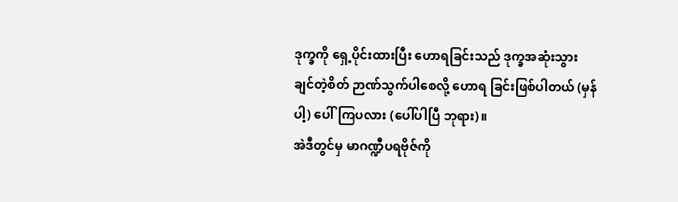ဒုက္ခကို ရှေ့ပိုင်းထားပြီး ဟောရခြင်းသည် ဒုက္ခအဆုံးသွားချင်တဲ့စိတ် ဉာဏ်သွက်ပါစေလို့ ဟောရ ခြင်းဖြစ်ပါတယ် (မှန်ပါ့) ပေါ်ကြပလား (ပေါ်ပါပြီ ဘုရား)။
အဲဒီတွင်မှ မာဂဏ္ဍီပရဗိုဇ်ကို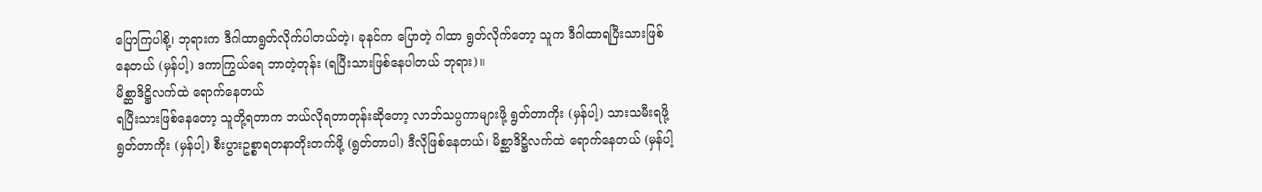ပြောကြပါစို့၊ ဘုရားက ဒီဂါထာရွတ်လိုက်ပါတယ်တဲ့၊ ခုနင်က ပြောတဲ့ ဂါထာ ရွတ်လိုက်တော့ သူက ဒီဂါထာရပြီးသားဖြစ်နေတယ် (မှန်ပါ့) ဒကာကြွယ်ရေ ဘာတဲ့တုန်း (ရပြီးသားဖြစ်နေပါတယ် ဘုရား)။
မိစ္ဆာဒိဋ္ဌိလက်ထဲ ရောက်နေတယ်
ရပြီးသားဖြစ်နေတော့ သူတို့ရတာက ဘယ်လိုရတာတုန်းဆိုတော့ လာဘ်သပ္ပကာများဖို့ ရွတ်တာကိုး (မှန်ပါ့) သားသမီးရဖို့ ရွတ်တာကိုး (မှန်ပါ့) စီးပွားဥစ္စာရတနာတိုးတက်ဖို့ (ရွတ်တာပါ) ဒီလိုဖြစ်နေတယ်၊ မိစ္ဆာဒိဋ္ဌိလက်ထဲ ရောက်နေတယ် (မှန်ပါ့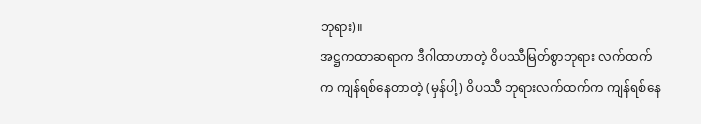ဘုရား)။
အဋ္ဌကထာဆရာက ဒီဂါထာဟာတဲ့ ဝိပဿီမြတ်စွာဘုရား လက်ထက်က ကျန်ရစ်နေတာတဲ့ (မှန်ပါ့) ဝိပဿီ ဘုရားလက်ထက်က ကျန်ရစ်နေ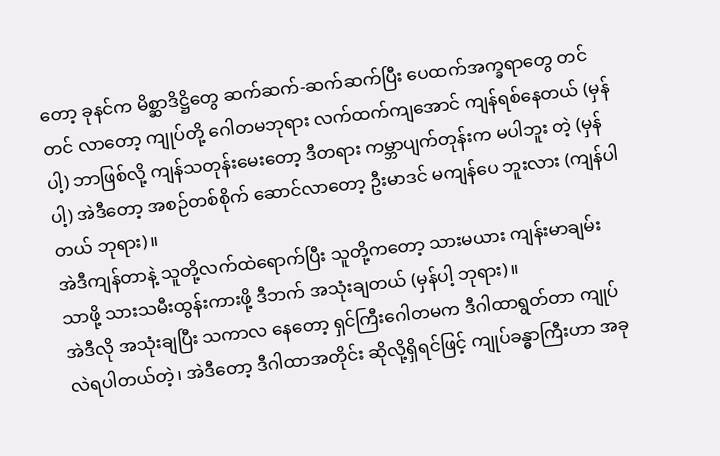တော့ ခုနင်က မိစ္ဆာဒိဋ္ဌိတွေ ဆက်ဆက်-ဆက်ဆက်ပြီး ပေထက်အက္ခရာတွေ တင်တင် လာတော့ ကျုပ်တို့ ဂေါတမဘုရား လက်ထက်ကျအောင် ကျန်ရစ်နေတယ် (မှန်ပါ့) ဘာဖြစ်လို့ ကျန်သတုန်းမေးတော့ ဒီတရား ကမ္ဘာပျက်တုန်းက မပါဘူး တဲ့ (မှန်ပါ့) အဲဒီတော့ အစဉ်တစ်စိုက် ဆောင်လာတော့ ဦးမာဒင် မကျန်ပေ ဘူးလား (ကျန်ပါတယ် ဘုရား)။
အဲဒီကျန်တာနဲ့ သူတို့လက်ထဲရောက်ပြီး သူတို့ကတော့ သားမယား ကျန်းမာချမ်းသာဖို့ သားသမီးထွန်းကားဖို့ ဒီဘက် အသုံးချတယ် (မှန်ပါ့ ဘုရား)။
အဲဒီလို အသုံးချပြီး သကာလ နေတော့ ရှင်ကြီးဂေါတမက ဒီဂါထာရွတ်တာ ကျုပ်လဲရပါတယ်တဲ့၊ အဲဒီတော့ ဒီဂါထာအတိုင်း ဆိုလို့ရှိရင်ဖြင့် ကျုပ်ခန္ဓာကြီးဟာ အခု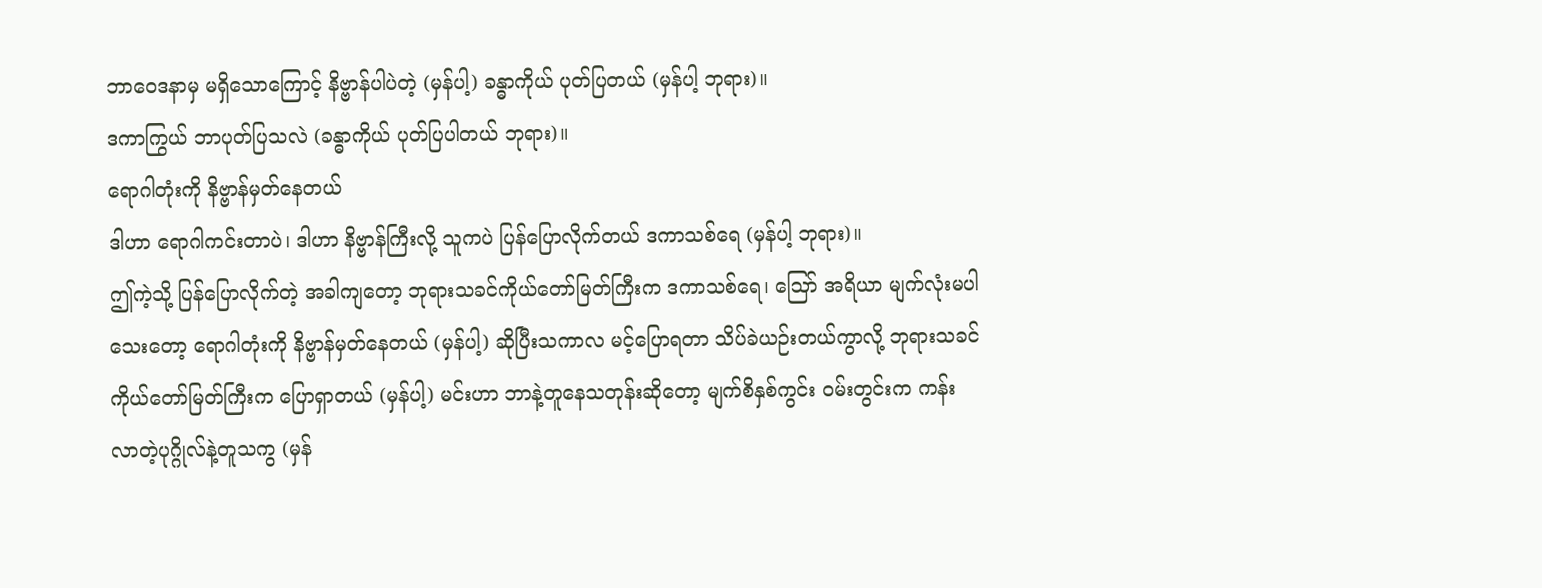ဘာဝေဒနာမှ မရှိသောကြောင့် နိဗ္ဗာန်ပါပဲတဲ့ (မှန်ပါ့) ခန္ဓာကိုယ် ပုတ်ပြတယ် (မှန်ပါ့ ဘုရား)။
ဒကာကြွယ် ဘာပုတ်ပြသလဲ (ခန္ဓာကိုယ် ပုတ်ပြပါတယ် ဘုရား)။
ရောဂါတုံးကို နိဗ္ဗာန်မှတ်နေတယ်
ဒါဟာ ရောဂါကင်းတာပဲ၊ ဒါဟာ နိဗ္ဗာန်ကြီးလို့ သူကပဲ ပြန်ပြောလိုက်တယ် ဒကာသစ်ရေ (မှန်ပါ့ ဘုရား)။
ဤကဲ့သို့ ပြန်ပြောလိုက်တဲ့ အခါကျတော့ ဘုရားသခင်ကိုယ်တော်မြတ်ကြီးက ဒကာသစ်ရေ၊ ဪ အရိယာ မျက်လုံးမပါသေးတော့ ရောဂါတုံးကို နိဗ္ဗာန်မှတ်နေတယ် (မှန်ပါ့) ဆိုပြီးသကာလ မင့်ပြောရတာ သိပ်ခဲယဉ်းတယ်ကွာလို့ ဘုရားသခင်ကိုယ်တော်မြတ်ကြီးက ပြောရှာတယ် (မှန်ပါ့) မင်းဟာ ဘာနဲ့တူနေသတုန်းဆိုတော့ မျက်စိနှစ်ကွင်း ဝမ်းတွင်းက ကန်းလာတဲ့ပုဂ္ဂိုလ်နဲ့တူသကွ (မှန်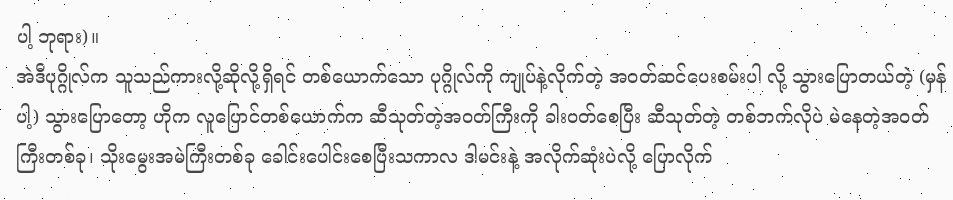ပါ့ ဘုရား)။
အဲဒီပုဂ္ဂိုလ်က သူသည်ကားလို့ဆိုလို့ရှိရင် တစ်ယောက်သော ပုဂ္ဂိုလ်ကို ကျုပ်နဲ့လိုက်တဲ့ အဝတ်ဆင်ပေးစမ်းပါ လို့ သွားပြောတယ်တဲ့ (မှန်ပါ့) သွားပြောတော့ ဟိုက လူပြောင်တစ်ယောက်က ဆီသုတ်တဲ့အဝတ်ကြီးကို ခါးဝတ်စေပြီး ဆီသုတ်တဲ့ တစ်ဘက်လိုပဲ မဲနေတဲ့အဝတ်ကြီးတစ်ခု၊ သိုးမွေးအမဲကြီးတစ်ခု ခေါင်းပေါင်းစေပြီးသကာလ ဒါမင်းနဲ့ အလိုက်ဆုံးပဲလို့ ပြောလိုက်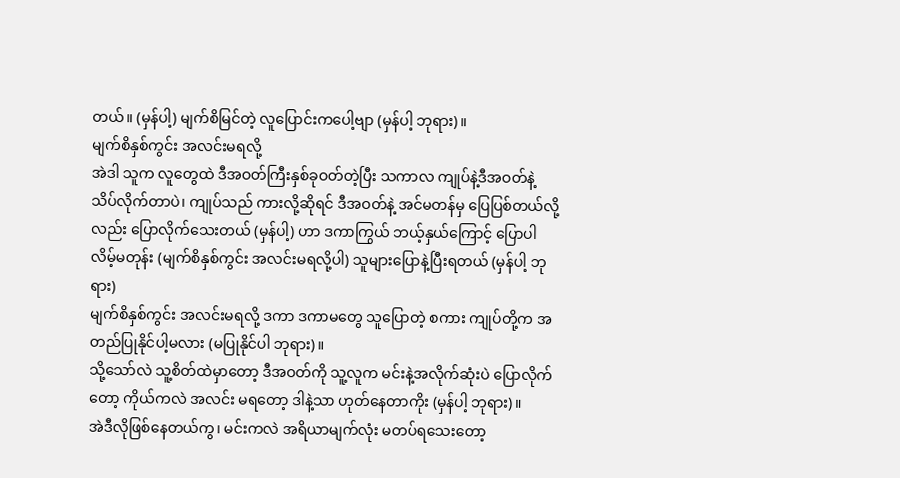တယ်။ (မှန်ပါ့) မျက်စိမြင်တဲ့ လူပြောင်းကပေါ့ဗျာ (မှန်ပါ့ ဘုရား)။
မျက်စိနှစ်ကွင်း အလင်းမရလို့
အဲဒါ သူက လူတွေထဲ ဒီအဝတ်ကြီးနှစ်ခုဝတ်တဲ့ပြီး သကာလ ကျုပ်နဲ့ဒီအဝတ်နဲ့ သိပ်လိုက်တာပဲ၊ ကျုပ်သည် ကားလို့ဆိုရင် ဒီအဝတ်နဲ့ အင်မတန်မှ ပြေပြစ်တယ်လို့လည်း ပြောလိုက်သေးတယ် (မှန်ပါ့) ဟာ ဒကာကြွယ် ဘယ့်နှယ်ကြောင့် ပြောပါလိမ့်မတုန်း (မျက်စိနှစ်ကွင်း အလင်းမရလို့ပါ) သူများပြောနဲ့ပြီးရတယ် (မှန်ပါ့ ဘုရား)
မျက်စိနှစ်ကွင်း အလင်းမရလို့ ဒကာ ဒကာမတွေ သူပြောတဲ့ စကား ကျုပ်တို့က အတည်ပြုနိုင်ပါ့မလား (မပြုနိုင်ပါ ဘုရား)။
သို့သော်လဲ သူ့စိတ်ထဲမှာတော့ ဒီအဝတ်ကို သူ့လူက မင်းနဲ့အလိုက်ဆုံးပဲ ပြောလိုက်တော့ ကိုယ်ကလဲ အလင်း မရတော့ ဒါနဲ့သာ ဟုတ်နေတာကိုး (မှန်ပါ့ ဘုရား)။
အဲဒီလိုဖြစ်နေတယ်ကွ၊ မင်းကလဲ အရိယာမျက်လုံး မတပ်ရသေးတော့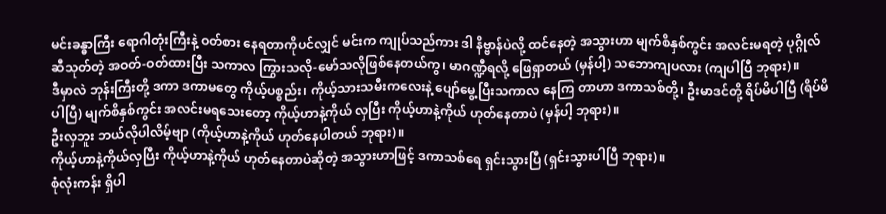မင်းခန္ဓာကြီး ရောဂါတုံးကြီးနဲ့ ဝတ်စား နေရတာကိုပင်လျှင် မင်းက ကျုပ်သည်ကား ဒါ နိဗ္ဗာန်ပဲလို့ ထင်နေတဲ့ အသွားဟာ မျက်စိနှစ်ကွင်း အလင်းမရတဲ့ ပုဂ္ဂိုလ် ဆီသုတ်တဲ့ အဝတ်-ဝတ်ထားပြီး သကာလ ကြွားသလို-မော်သလိုဖြစ်နေတယ်ကွ၊ မာဂဏ္ဍီရလို့ ဖြေရှာတယ် (မှန်ပါ့) သဘောကျပလား (ကျပါပြီ ဘုရား)။
ဒီမှာလဲ ဘုန်းကြီးတို့ ဒကာ ဒကာမတွေ ကိုယ့်ပစ္စည်း၊ ကိုယ့်သားသမီးကလေးနဲ့ ပျော်မွေ့ပြီးသကာလ နေကြ တာဟာ ဒကာသစ်တို့၊ ဦးမာဒင်တို့ ရိပ်မိပါပြီ (ရိပ်မိပါပြီ) မျက်စိနှစ်ကွင်း အလင်းမရသေးတော့ ကိုယ့်ဟာနဲ့ကိုယ် လှပြီး ကိုယ့်ဟာနဲ့ကိုယ် ဟုတ်နေတာပဲ (မှန်ပါ့ ဘုရား)။
ဦးလှဘူး ဘယ်လိုပါလိမ့်ဗျာ (ကိုယ့်ဟာနဲ့ကိုယ် ဟုတ်နေပါတယ် ဘုရား)။
ကိုယ့်ဟာနဲ့ကိုယ်လှပြီး ကိုယ့်ဟာနဲ့ကိုယ် ဟုတ်နေတာပဲဆိုတဲ့ အသွားဟာဖြင့် ဒကာသစ်ရေ ရှင်းသွားပြီ (ရှင်းသွားပါပြီ ဘုရား)။
စုံလုံးကန်း ရှိပါ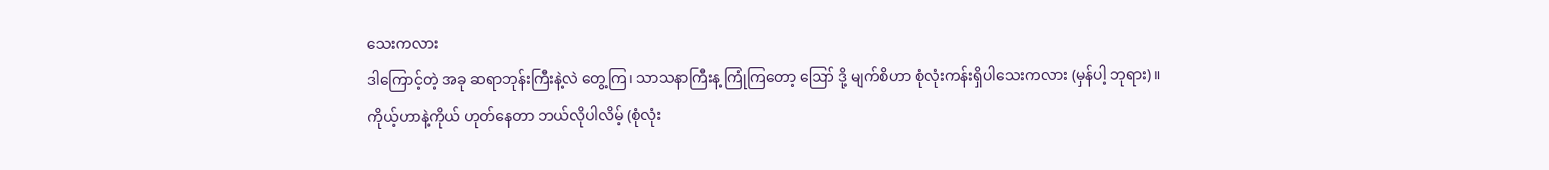သေးကလား
ဒါကြောင့်တဲ့ အခု ဆရာဘုန်းကြီးနဲ့လဲ တွေ့ကြ၊ သာသနာကြီးန့ ကြုံကြတော့ ဪ ဒို့ မျက်စိဟာ စုံလုံးကန်းရှိပါသေးကလား (မှန်ပါ့ ဘုရား)။
ကိုယ့်ဟာနဲ့ကိုယ် ဟုတ်နေတာ ဘယ်လိုပါလိမ့် (စုံလုံး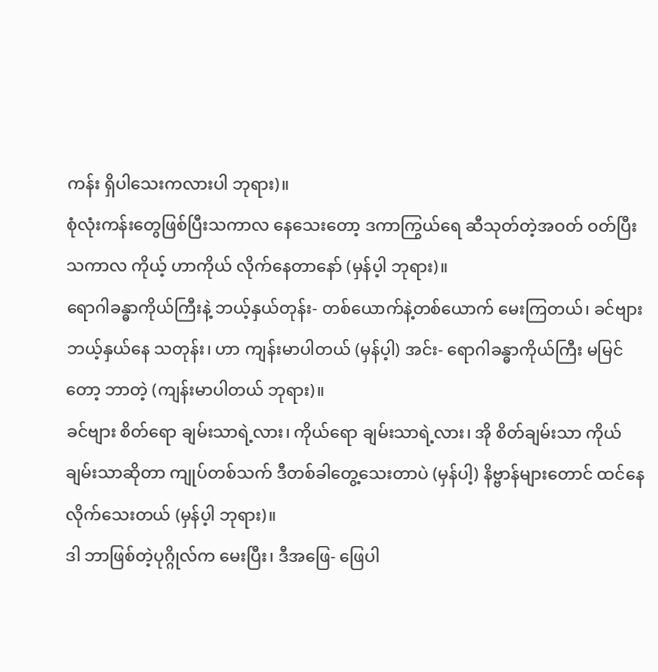ကန်း ရှိပါသေးကလားပါ ဘုရား)။
စုံလုံးကန်းတွေဖြစ်ပြီးသကာလ နေသေးတော့ ဒကာကြွယ်ရေ ဆီသုတ်တဲ့အဝတ် ဝတ်ပြီးသကာလ ကိုယ့် ဟာကိုယ် လိုက်နေတာနော် (မှန်ပ့ါ ဘုရား)။
ရောဂါခန္ဓာကိုယ်ကြီးနဲ့ ဘယ့်နှယ်တုန်း- တစ်ယောက်နဲ့တစ်ယောက် မေးကြတယ်၊ ခင်ဗျား ဘယ့်နှယ်နေ သတုန်း၊ ဟာ ကျန်းမာပါတယ် (မှန်ပ့ါ) အင်း- ရောဂါခန္ဓာကိုယ်ကြီး မမြင်တော့ ဘာတဲ့ (ကျန်းမာပါတယ် ဘုရား)။
ခင်ဗျား စိတ်ရော ချမ်းသာရဲ့လား၊ ကိုယ်ရော ချမ်းသာရဲ့လား၊ အို စိတ်ချမ်းသာ ကိုယ်ချမ်းသာဆိုတာ ကျုပ်တစ်သက် ဒီတစ်ခါတွေ့သေးတာပဲ (မှန်ပါ့) နိဗ္ဗာန်များတောင် ထင်နေလိုက်သေးတယ် (မှန်ပ့ါ ဘုရား)။
ဒါ ဘာဖြစ်တဲ့ပုဂ္ဂိုလ်က မေးပြီး၊ ဒီအဖြေ- ဖြေပါ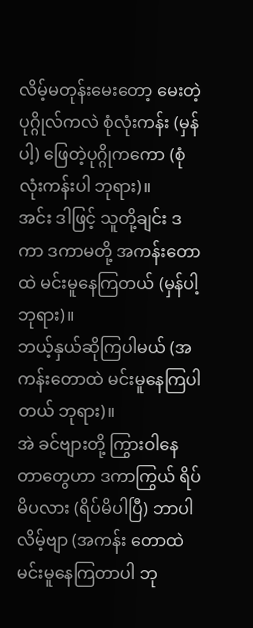လိမ့်မတုန်းမေးတော့ မေးတဲ့ပုဂ္ဂိုလ်ကလဲ စုံလုံးကန်း (မှန်ပါ့) ဖြေတဲ့ပုဂ္ဂိုကကော (စုံလုံးကန်းပါ ဘုရား)။
အင်း ဒါဖြင့် သူတို့ချင်း ဒကာ ဒကာမတို့ အကန်းတောထဲ မင်းမူနေကြတယ် (မှန်ပါ့ ဘုရား)။
ဘယ့်နှယ်ဆိုကြပါမယ် (အကန်းတောထဲ မင်းမူနေကြပါတယ် ဘုရား)။
အဲ ခင်ဗျားတို့ ကြွားဝါနေတာတွေဟာ ဒကာကြွယ် ရိပ်မိပလား (ရိပ်မိပါပြီ) ဘာပါလိမ့်ဗျာ (အကန်း တောထဲ မင်းမူနေကြတာပါ ဘု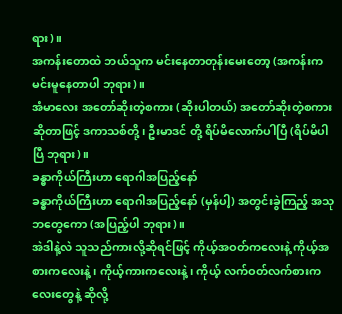ရား)။
အကန်းတောထဲ ဘယ်သူက မင်းနေတာတုန်းမေးတော့ (အကန်းက မင်းမူနေတာပါ ဘုရား)။
အံမာလေး အတော်ဆိုးတဲ့စကား (ဆိုးပါတယ်) အတော်ဆိုးတဲ့စကားဆိုတာဖြင့် ဒကာသစ်တို့၊ ဦးမာဒင် တို့ ရိပ်မိလောက်ပါပြီ (ရိပ်မိပါပြီ ဘုရား)။
ခန္ဓာကိုယ်ကြီးဟာ ရောဂါအပြည့်နော်
ခန္ဓာကိုယ်ကြီးဟာ ရောဂါအပြည့်နော် (မှန်ပါ့) အတွင်းခွဲကြည့် အသုဘတွေကော (အပြည့်ပါ ဘုရား)။
အဲဒါနဲ့လဲ သူသည်ကားလို့ဆိုရင်ဖြင့် ကိုယ့်အဝတ်ကလေးနဲ့ ကိုယ့်အစားကလေးနဲ့၊ ကိုယ့်ကားကလေးနဲ့၊ ကိုယ့် လက်ဝတ်လက်စားကလေးတွေနဲ့ ဆိုလို့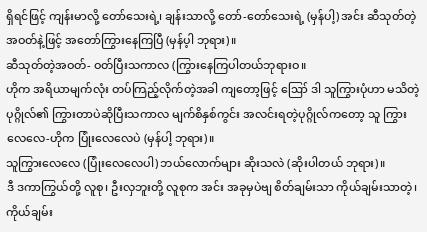ရှိရင်ဖြင့် ကျန်းမာလို့ တော်သေးရဲ့၊ ချန်းသာလို့ တော်-တော်သေးရဲ့ (မှန်ပါ့) အင်း ဆီသုတ်တဲ့အဝတ်နဲ့ဖြင့် အတော်ကြွားနေကြပြီ (မှန်ပ့ါ ဘုရား)။
ဆီသုတ်တဲ့အဝတ်- ဝတ်ပြီးသကာလ (ကြွားနေကြပါတယ်ဘုရားဝ။
ဟိုက အရိယာမျက်လုံး တပ်ကြည့်လိုက်တဲ့အခါ ကျတော့ဖြင့် ဪ ဒါ သူကြွားပုံဟာ မသိတဲ့ပုဂ္ဂိုလ်၏ ကြွားတာပဲဆိုပြီးသကာလ မျက်စိနှစ်ကွင်း အလင်းရတဲ့ပုဂ္ဂိုလ်ကတော့ သူ ကြွားလေလေ-ဟိုက ပြုံးလေလေပဲ (မှန်ပါ့ ဘုရား)။
သူကြွားလေလေ (ပြုံးလေလေပါ) ဘယ်လောက်များ ဆိုးသလဲ (ဆိုးပါတယ် ဘုရား)။
ဒီ ဒကာကြွယ်တို့ လူစု၊ ဦးလှဘူးတို့ လူစုက အင်း အခုမှပဲဗျ စိတ်ချမ်းသာ ကိုယ်ချမ်းသာတဲ့၊ ကိုယ်ချမ်း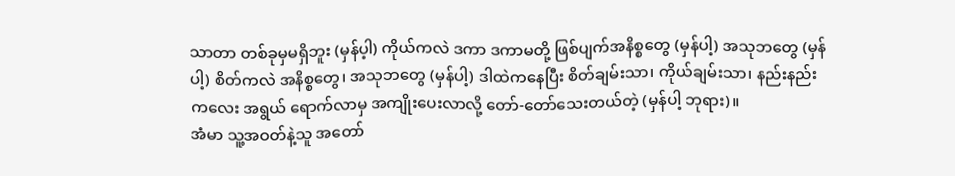သာတာ တစ်ခုမှမရှိဘူး (မှန်ပ့ါ) ကိုယ်ကလဲ ဒကာ ဒကာမတို့ ဖြစ်ပျက်အနိစ္စတွေ (မှန်ပါ့) အသုဘတွေ (မှန်ပါ့) စိတ်ကလဲ အနိစ္စတွေ၊ အသုဘတွေ (မှန်ပါ့) ဒါထဲကနေပြီး စိတ်ချမ်းသာ၊ ကိုယ်ချမ်းသာ၊ နည်းနည်းကလေး အရွယ် ရောက်လာမှ အကျိုးပေးလာလို့ တော်-တော်သေးတယ်တဲ့ (မှန်ပါ့ ဘုရား)။
အံမာ သူ့အဝတ်နဲ့သူ အတော်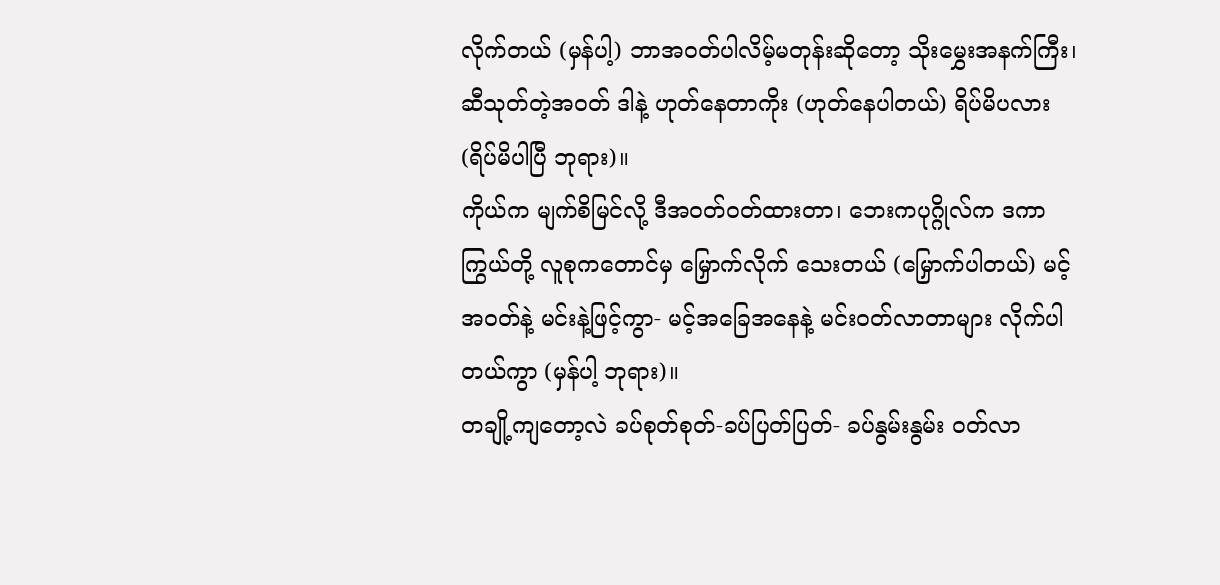လိုက်တယ် (မှန်ပါ့) ဘာအဝတ်ပါလိမ့်မတုန်းဆိုတော့ သိုးမွှေးအနက်ကြီး၊ ဆီသုတ်တဲ့အဝတ် ဒါနဲ့ ဟုတ်နေတာကိုး (ဟုတ်နေပါတယ်) ရိပ်မိပလား (ရိပ်မိပါပြီ ဘုရား)။
ကိုယ်က မျက်စိမြင်လို့ ဒီအဝတ်ဝတ်ထားတာ၊ ဘေးကပုဂ္ဂိုလ်က ဒကာကြွယ်တို့ လူစုကတောင်မှ မြှောက်လိုက် သေးတယ် (မြှောက်ပါတယ်) မင့်အဝတ်နဲ့ မင်းနဲ့ဖြင့်ကွာ- မင့်အခြေအနေနဲ့ မင်းဝတ်လာတာများ လိုက်ပါတယ်ကွာ (မှန်ပါ့ ဘုရား)။
တချို့ကျတော့လဲ ခပ်စုတ်စုတ်-ခပ်ပြတ်ပြတ်- ခပ်နွမ်းနွမ်း ဝတ်လာ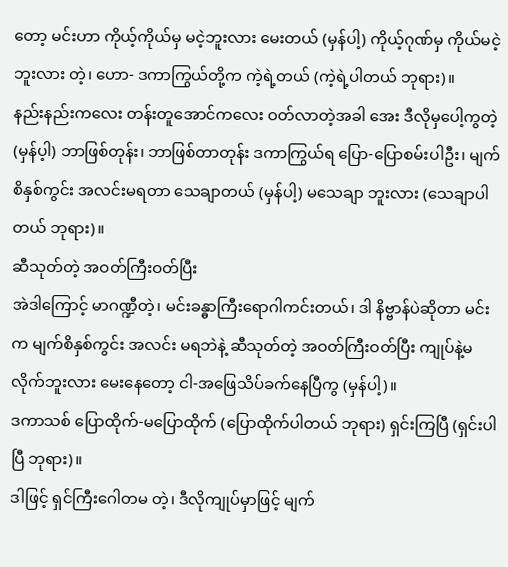တော့ မင်းဟာ ကိုယ့်ကိုယ်မှ မငဲ့ဘူးလား မေးတယ် (မှန်ပါ့) ကိုယ့်ဂုဏ်မှ ကိုယ်မငဲ့ဘူးလား တဲ့၊ ဟော- ဒကာကြွယ်တို့က ကဲ့ရဲ့တယ် (ကဲ့ရဲ့ပါတယ် ဘုရား)။
နည်းနည်းကလေး တန်းတူအောင်ကလေး ဝတ်လာတဲ့အခါ အေး ဒီလိုမှပေါ့ကွတဲ့ (မှန်ပ့ါ) ဘာဖြစ်တုန်း၊ ဘာဖြစ်တာတုန်း ဒကာကြွယ်ရ ပြော-ပြောစမ်းပါဦး၊ မျက်စိနှစ်ကွင်း အလင်းမရတာ သေချာတယ် (မှန်ပါ့) မသေချာ ဘူးလား (သေချာပါတယ် ဘုရား)။
ဆီသုတ်တဲ့ အဝတ်ကြီးဝတ်ပြီး
အဲဒါကြောင့် မာဂဏ္ဍီတဲ့၊ မင်းခန္ဓာကြီးရောဂါကင်းတယ်၊ ဒါ နိဗ္ဗာန်ပဲဆိုတာ မင်းက မျက်စိနှစ်ကွင်း အလင်း မရဘဲနဲ့ ဆီသုတ်တဲ့ အဝတ်ကြီးဝတ်ပြီး ကျုပ်နဲ့မလိုက်ဘူးလား မေးနေတော့ ငါ-အဖြေသိပ်ခက်နေပြီကွ (မှန်ပါ့)။
ဒကာသစ် ပြောထိုက်-မပြောထိုက် (ပြောထိုက်ပါတယ် ဘုရား) ရှင်းကြပြီ (ရှင်းပါပြီ ဘုရား)။
ဒါဖြင့် ရှင်ကြီးဂေါတမ တဲ့၊ ဒီလိုကျုပ်မှာဖြင့် မျက်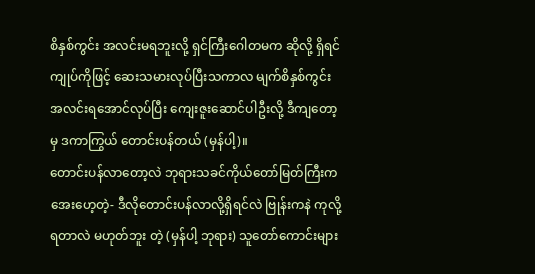စိနှစ်ကွင်း အလင်းမရဘူးလို့ ရှင်ကြီးဂေါတမက ဆိုလို့ ရှိရင် ကျုပ်ကိုဖြင့် ဆေးသမားလုပ်ပြီးသကာလ မျက်စိနှစ်ကွင်း အလင်းရအောင်လုပ်ပြီး ကျေးဇူးဆောင်ပါဦးလို့ ဒီကျတော့မှ ဒကာကြွယ် တောင်းပန်တယ် (မှန်ပါ့)။
တောင်းပန်လာတော့လဲ ဘုရားသခင်ကိုယ်တော်မြတ်ကြီးက အေးဟေ့တဲ့- ဒီလိုတောင်းပန်လာလို့ရှိရင်လဲ ဗြုန်းကနဲ ကုလို့ရတာလဲ မဟုတ်ဘူး တဲ့ (မှန်ပါ့ ဘုရား) သူတော်ကောင်းများ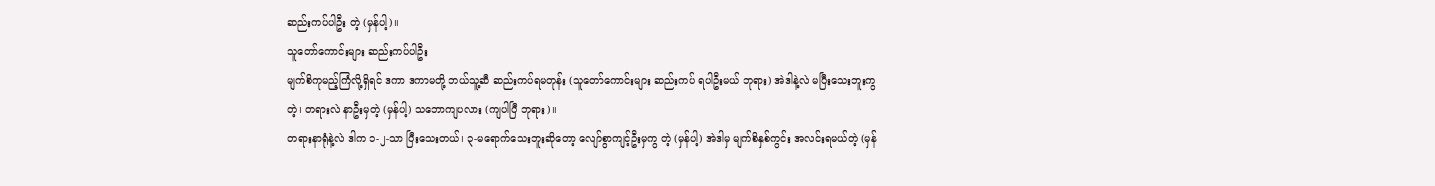ဆည်းကပ်ပါဦး တဲ့ (မှန်ပါ့)။
သူတော်ကောင်းများ ဆည်းကပ်ပါဦး
မျက်စိကုမည့်ကြံလို့ရှိရင် ဒကာ ဒကာမတို့ ဘယ်သူ့ဆီ ဆည်းကပ်ရမတုန်း (သူတော်ကောင်းများ ဆည်းကပ် ရပါဦးမယ် ဘုရား) အဲဒါနဲ့လဲ မပြီးသေးဘူးကွတဲ့၊ တရားလဲ နာဦးမှတဲ့ (မှန်ပါ့) သဘောကျပလား (ကျပါပြီ ဘုရား)။
တရားနာရုံနဲ့လဲ ဒါက ၁-၂-သာ ပြီးသေးတယ်၊ ၃-မရောက်သေးဘူးဆိုတော့ လျော်စွာကျင့်ဦးမှကွ တဲ့ (မှန်ပါ့) အဲဒါမှ မျက်စိနှစ်ကွင်း အလင်းရမယ်တဲ့ (မှန်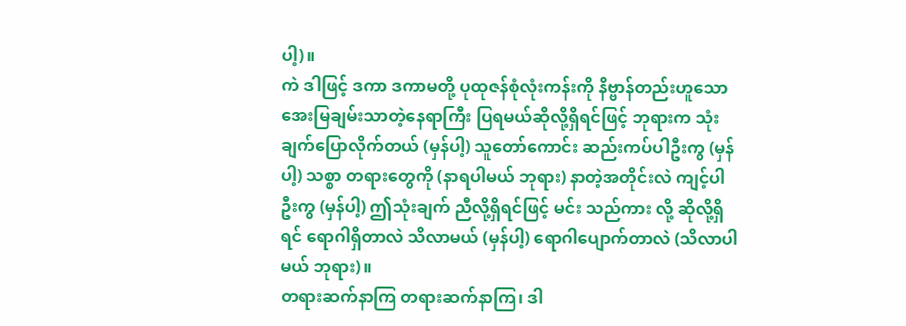ပါ့)။
ကဲ ဒါဖြင့် ဒကာ ဒကာမတို့ ပုထုဇန်စုံလုံးကန်းကို နိဗ္ဗာန်တည်းဟူသော အေးမြချမ်းသာတဲ့နေရာကြီး ပြရမယ်ဆိုလို့ရှိရင်ဖြင့် ဘုရားက သုံးချက်ပြောလိုက်တယ် (မှန်ပါ့) သူတော်ကောင်း ဆည်းကပ်ပါဦးကွ (မှန်ပါ့) သစ္စာ တရားတွေကို (နာရပါမယ် ဘုရား) နာတဲ့အတိုင်းလဲ ကျင့်ပါဦးကွ (မှန်ပါ့) ဤသုံးချက် ညီလို့ရှိရင်ဖြင့် မင်း သည်ကား လို့ ဆိုလို့ရှိရင် ရောဂါရှိတာလဲ သိလာမယ် (မှန်ပါ့) ရောဂါပျောက်တာလဲ (သိလာပါမယ် ဘုရား)။
တရားဆက်နာကြ တရားဆက်နာကြ၊ ဒါ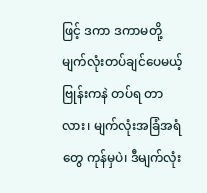ဖြင့် ဒကာ ဒကာမတို့ မျက်လုံးတပ်ချင်ပေမယ့် ဗြုန်းကနဲ တပ်ရ တာလား၊ မျက်လုံးအခြံအရံတွေ ကုန်မှပဲ၊ ဒီမျက်လုံး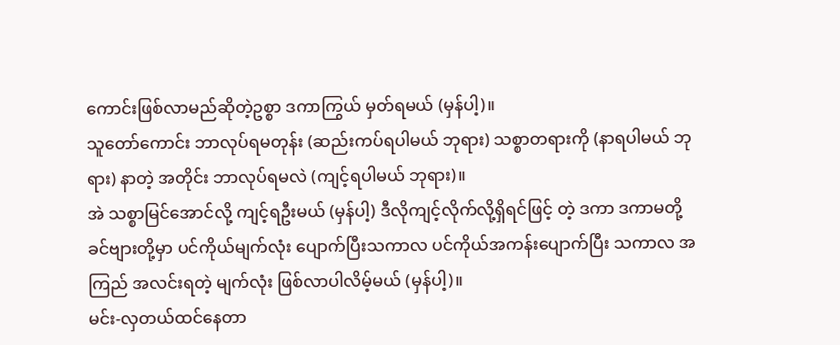ကောင်းဖြစ်လာမည်ဆိုတဲ့ဥစ္စာ ဒကာကြွယ် မှတ်ရမယ် (မှန်ပါ့)။
သူတော်ကောင်း ဘာလုပ်ရမတုန်း (ဆည်းကပ်ရပါမယ် ဘုရား) သစ္စာတရားကို (နာရပါမယ် ဘုရား) နာတဲ့ အတိုင်း ဘာလုပ်ရမလဲ (ကျင့်ရပါမယ် ဘုရား)။
အဲ သစ္စာမြင်အောင်လို့ ကျင့်ရဦးမယ် (မှန်ပါ့) ဒီလိုကျင့်လိုက်လို့ရှိရင်ဖြင့် တဲ့ ဒကာ ဒကာမတို့ ခင်ဗျားတို့မှာ ပင်ကိုယ်မျက်လုံး ပျောက်ပြီးသကာလ ပင်ကိုယ်အကန်းပျောက်ပြီး သကာလ အကြည် အလင်းရတဲ့ မျက်လုံး ဖြစ်လာပါလိမ့်မယ် (မှန်ပါ့)။
မင်း-လှတယ်ထင်နေတာ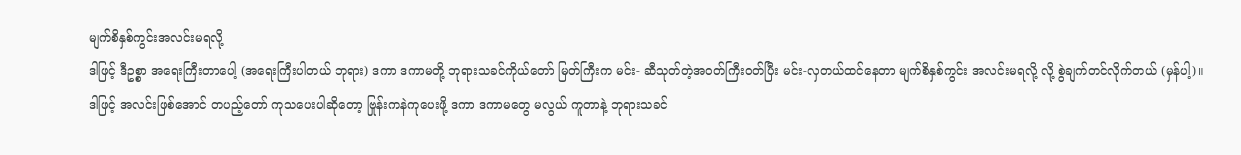မျက်စိနှစ်ကွင်းအလင်းမရလို့
ဒါဖြင့် ဒီဥစ္စာ အရေးကြီးတာပေါ့ (အရေးကြီးပါတယ် ဘုရား) ဒကာ ဒကာမတို့ ဘုရားသခင်ကိုယ်တော် မြတ်ကြီးက မင်း- ဆီသုတ်တဲ့အဝတ်ကြီးဝတ်ပြီး မင်း-လှတယ်ထင်နေတာ မျက်စိနှစ်ကွင်း အလင်းမရလို့ လို့ စွဲချက်တင်လိုက်တယ် (မှန်ပါ့)။
ဒါဖြင့် အလင်းဖြစ်အောင် တပည့်တော် ကုသပေးပါဆိုတော့ ဗြုန်းကနဲကုပေးဖို့ ဒကာ ဒကာမတွေ မလွယ် ကူတာနဲ့ ဘုရားသခင်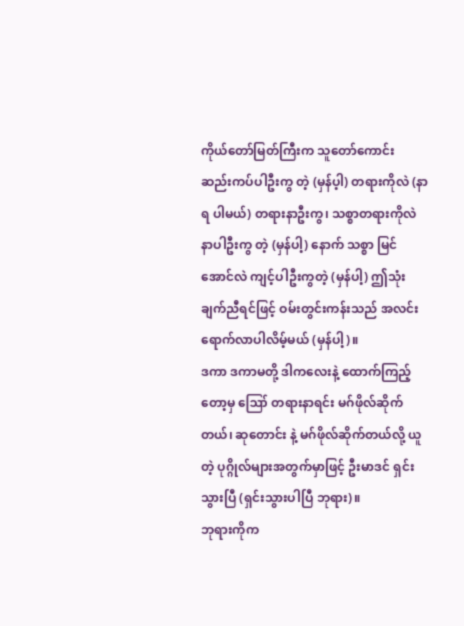ကိုယ်တော်မြတ်ကြီးက သူတော်ကောင်း ဆည်းကပ်ပါဦးကွ တဲ့ (မှန်ပ့ါ) တရားကိုလဲ (နာရ ပါမယ်) တရားနာဦးကွ၊ သစ္စာတရားကိုလဲ နာပါဦးကွ တဲ့ (မှန်ပါ့) နောက် သစ္စာ မြင်အောင်လဲ ကျင့်ပါဦးကွတဲ့ (မှန်ပါ့) ဤသုံးချက်ညီရင်ဖြင့် ဝမ်းတွင်းကန်းသည် အလင်းရောက်လာပါလိမ့်မယ် (မှန်ပါ့)။
ဒကာ ဒကာမတို့ ဒါကလေးနဲ့ ထောက်ကြည့်တော့မှ ဪ တရားနာရင်း မဂ်ဖိုလ်ဆိုက်တယ်၊ ဆုတောင်း နဲ့ မဂ်ဖိုလ်ဆိုက်တယ်လို့ ယူတဲ့ ပုဂ္ဂိုလ်များအတွက်မှာဖြင့် ဦးမာဒင် ရှင်းသွားပြီ (ရှင်းသွားပါပြီ ဘုရား)။
ဘုရားကိုက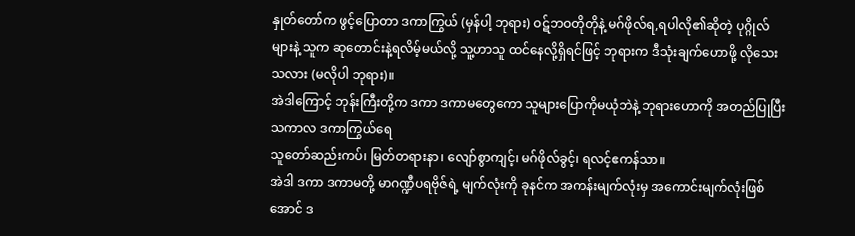နှုတ်တော်က ဖွင့်ပြောတာ ဒကာကြွယ် (မှန်ပါ့ ဘုရား) ဝဋ်ဘဝတိုတိုနဲ့ မဂ်ဖိုလ်ရ,ရပါလို၏ဆိုတဲ့ ပုဂ္ဂိုလ်များနဲ့ သူက ဆုတောင်းနဲ့ရလိမ့်မယ်လို့ သူ့ဟာသူ ထင်နေလို့ရှိရင်ဖြင့် ဘုရားက ဒီသုံးချက်ဟောဖို့ လိုသေးသလား (မလိုပါ ဘုရား)။
အဲဒါကြောင့် ဘုန်းကြီးတို့က ဒကာ ဒကာမတွေကော သူများပြောကိုမယုံဘဲနဲ့ ဘုရားဟောကို အတည်ပြုပြီး သကာလ ဒကာကြွယ်ရေ
သူတော်ဆည်းကပ်၊ မြတ်တရားနာ၊ လျော်စွာကျင့်၊ မဂ်ဖိုလ်ခွင့်၊ ရလင့်ဧကန်သာ။
အဲဒါ ဒကာ ဒကာမတို့ မာဂဏ္ဍီပရဗိုဇ်ရဲ့ မျက်လုံးကို ခုနင်က အကန်းမျက်လုံးမှ အကောင်းမျက်လုံးဖြစ်အောင် ဒ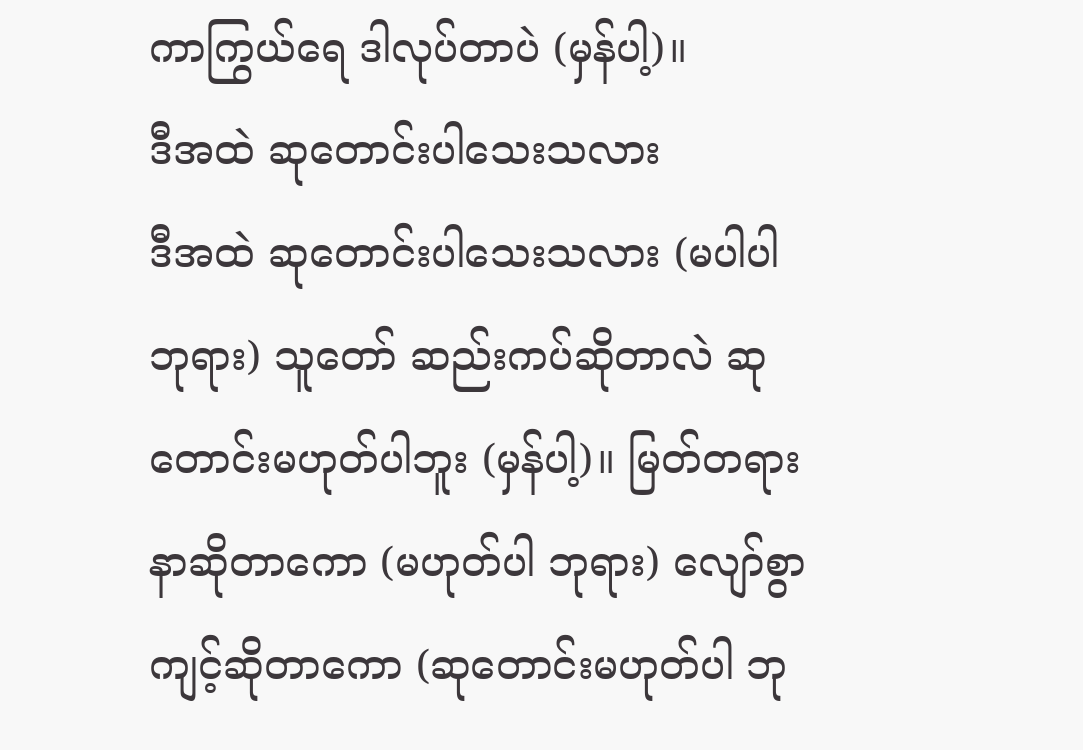ကာကြွယ်ရေ ဒါလုပ်တာပဲ (မှန်ပါ့)။
ဒီအထဲ ဆုတောင်းပါသေးသလား
ဒီအထဲ ဆုတောင်းပါသေးသလား (မပါပါ ဘုရား) သူတော် ဆည်းကပ်ဆိုတာလဲ ဆုတောင်းမဟုတ်ပါဘူး (မှန်ပါ့)။ မြတ်တရားနာဆိုတာကော (မဟုတ်ပါ ဘုရား) လျော်စွာကျင့်ဆိုတာကော (ဆုတောင်းမဟုတ်ပါ ဘု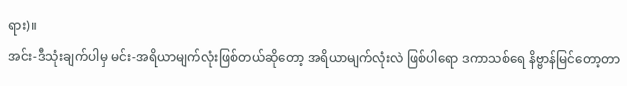ရား)။
အင်း-ဒီသုံးချက်ပါမှ မင်း-အရိယာမျက်လုံးဖြစ်တယ်ဆိုတော့ အရိယာမျက်လုံးလဲ ဖြစ်ပါရော ဒကာသစ်ရေ နိဗ္ဗာန်မြင်တော့တာ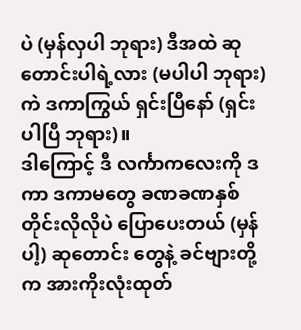ပဲ (မှန်လှပါ ဘုရား) ဒီအထဲ ဆုတောင်းပါရဲ့လား (မပါပါ ဘုရား) ကဲ ဒကာကြွယ် ရှင်းပြီနော် (ရှင်းပါပြီ ဘုရား)။
ဒါကြောင့် ဒီ လင်္ကာကလေးကို ဒကာ ဒကာမတွေ ခဏခဏနှစ်တိုင်းလိုလိုပဲ ပြောပေးတယ် (မှန်ပါ့) ဆုတောင်း တွေနဲ့ ခင်ဗျားတို့က အားကိုးလုံးထုတ်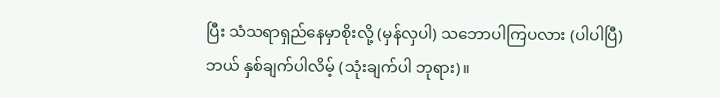ပြီး သံသရာရှည်နေမှာစိုးလို့ (မှန်လှပါ) သဘောပါကြပလား (ပါပါပြီ) ဘယ် နှစ်ချက်ပါလိမ့် (သုံးချက်ပါ ဘုရား)။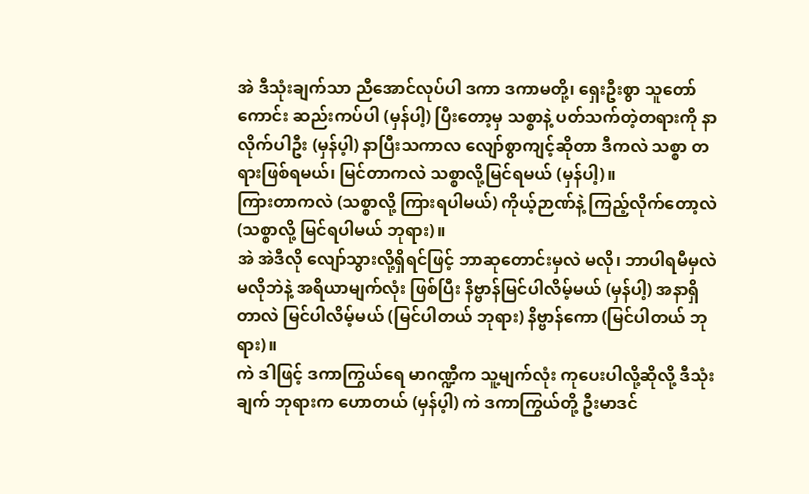အဲ ဒီသုံးချက်သာ ညီအောင်လုပ်ပါ ဒကာ ဒကာမတို့၊ ရှေးဦးစွာ သူတော်ကောင်း ဆည်းကပ်ပါ (မှန်ပါ့) ပြီးတော့မှ သစ္စာနဲ့ ပတ်သက်တဲ့တရားကို နာလိုက်ပါဦး (မှန်ပ့ါ) နာပြီးသကာလ လျော်စွာကျင့်ဆိုတာ ဒီကလဲ သစ္စာ တရားဖြစ်ရမယ်၊ မြင်တာကလဲ သစ္စာလို့မြင်ရမယ် (မှန်ပါ့)။
ကြားတာကလဲ (သစ္စာလို့ ကြားရပါမယ်) ကိုယ့်ဉာဏ်နဲ့ ကြည့်လိုက်တော့လဲ (သစ္စာလို့ မြင်ရပါမယ် ဘုရား)။
အဲ အဲဒီလို လျော်သွားလို့ရှိရင်ဖြင့် ဘာဆုတောင်းမှလဲ မလို၊ ဘာပါရမီမှလဲ မလိုဘဲနဲ့ အရိယာမျက်လုံး ဖြစ်ပြီး နိဗ္ဗာန်မြင်ပါလိမ့်မယ် (မှန်ပါ့) အနာရှိတာလဲ မြင်ပါလိမ့်မယ် (မြင်ပါတယ် ဘုရား) နိဗ္ဗာန်ကော (မြင်ပါတယ် ဘုရား)။
ကဲ ဒါဖြင့် ဒကာကြွယ်ရေ မာဂဏ္ဍီက သူ့မျက်လုံး ကုပေးပါလို့ဆိုလို့ ဒီသုံးချက် ဘုရားက ဟောတယ် (မှန်ပ့ါ) ကဲ ဒကာကြွယ်တို့ ဦးမာဒင်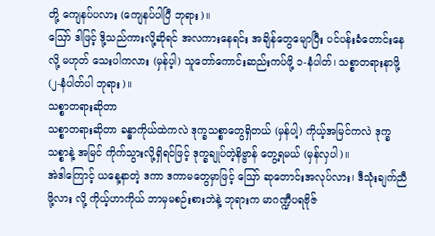တို့ ကျေနပ်ပလား (ကျေနပ်ပါပြီ ဘုရား)။
ဪ ဒါဖြင့် ဒို့သည်ကားလို့ဆိုရင် အလကားနေရင်း အချိန်တွေမျောပြီး ပင်ပန်းခံတောင်းနေလို့ မဟုတ် သေးပါကလား (မှန်ပ့ါ) သူတော်ကောင်းဆည်းကပ်ဖို့ ၁-နံပါတ်၊ သစ္စာတရားနာဖို့ (၂-နံပါတ်ပါ ဘုရား)။
သစ္စာတရားဆိုတာ
သစ္စာတရားဆိုတာ ခန္ဓာကိုယ်ထဲကလဲ ဒုက္ခသစ္စာတွေရှိတယ် (မှန်ပါ့) ကိုယ့်အမြင်ကလဲ ဒုက္ခသစ္စာနဲ့ အမြင် ကိုက်သွားလို့ရှိရင်ဖြင့် ဒုက္ခချုပ်တဲ့နိဗ္ဗာန် တွေ့ရမယ် (မှန်လှပါ)။
အဲဒါကြောင့် ယနေ့နာတဲ့ ဒကာ ဒကာမတွေမှာဖြင့် ဪ ဆုတောင်းအလုပ်လား၊ ဒီသုံးချက်ညီဖို့လား လို့ ကိုယ့်ဟာကိုယ် ဘာမှမစဉ်းစားဘဲနဲ့ ဘုရားက မာဂဏ္ဍီပရဗိုဇ်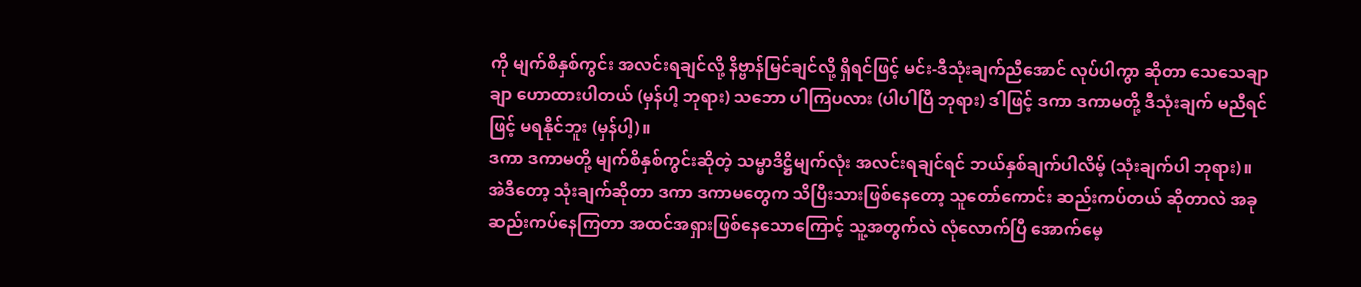ကို မျက်စိနှစ်ကွင်း အလင်းရချင်လို့ နိဗ္ဗာန်မြင်ချင်လို့ ရှိရင်ဖြင့် မင်း-ဒီသုံးချက်ညီအောင် လုပ်ပါကွာ ဆိုတာ သေသေချာချာ ဟောထားပါတယ် (မှန်ပါ့ ဘုရား) သဘော ပါကြပလား (ပါပါပြီ ဘုရား) ဒါဖြင့် ဒကာ ဒကာမတို့ ဒီသုံးချက် မညီရင်ဖြင့် မရနိုင်ဘူး (မှန်ပါ့)။
ဒကာ ဒကာမတို့ မျက်စိနှစ်ကွင်းဆိုတဲ့ သမ္မာဒိဋ္ဌိမျက်လုံး အလင်းရချင်ရင် ဘယ်နှစ်ချက်ပါလိမ့် (သုံးချက်ပါ ဘုရား)။
အဲဒီတော့ သုံးချက်ဆိုတာ ဒကာ ဒကာမတွေက သိပြီးသားဖြစ်နေတော့ သူတော်ကောင်း ဆည်းကပ်တယ် ဆိုတာလဲ အခု ဆည်းကပ်နေကြတာ အထင်အရှားဖြစ်နေသောကြောင့် သူ့အတွက်လဲ လုံလောက်ပြီ အောက်မေ့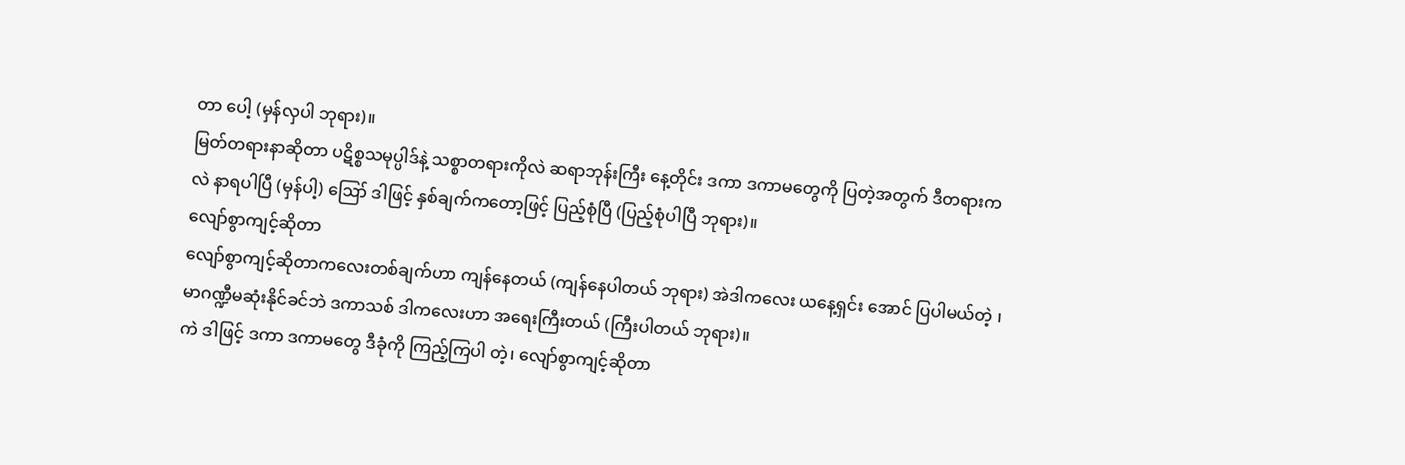တာ ပေါ့ (မှန်လှပါ ဘုရား)။
မြတ်တရားနာဆိုတာ ပဋိစ္စသမုပ္ပါဒ်နဲ့ သစ္စာတရားကိုလဲ ဆရာဘုန်းကြီး နေ့တိုင်း ဒကာ ဒကာမတွေကို ပြတဲ့အတွက် ဒီတရားကလဲ နာရပါပြီ (မှန်ပါ့) ဪ ဒါဖြင့် နှစ်ချက်ကတော့ဖြင့် ပြည့်စုံပြီ (ပြည့်စုံပါပြီ ဘုရား)။
လျော်စွာကျင့်ဆိုတာ
လျော်စွာကျင့်ဆိုတာကလေးတစ်ချက်ဟာ ကျန်နေတယ် (ကျန်နေပါတယ် ဘုရား) အဲဒါကလေး ယနေ့ရှင်း အောင် ပြပါမယ်တဲ့ ၊ မာဂဏ္ဍီမဆုံးနိုင်ခင်ဘဲ ဒကာသစ် ဒါကလေးဟာ အရေးကြီးတယ် (ကြီးပါတယ် ဘုရား)။
ကဲ ဒါဖြင့် ဒကာ ဒကာမတွေ ဒီခုံကို ကြည့်ကြပါ တဲ့၊ လျော်စွာကျင့်ဆိုတာ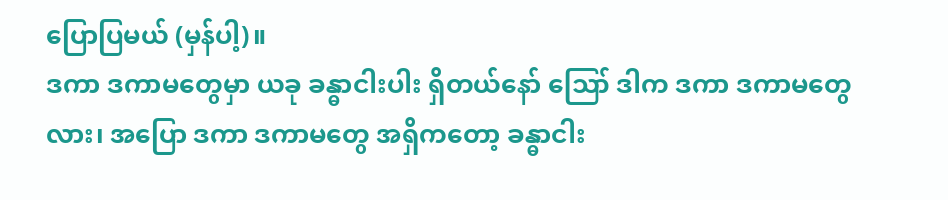ပြောပြမယ် (မှန်ပါ့)။
ဒကာ ဒကာမတွေမှာ ယခု ခန္ဓာငါးပါး ရှိတယ်နော် ဪ ဒါက ဒကာ ဒကာမတွေလား၊ အပြော ဒကာ ဒကာမတွေ အရှိကတော့ ခန္ဓာငါး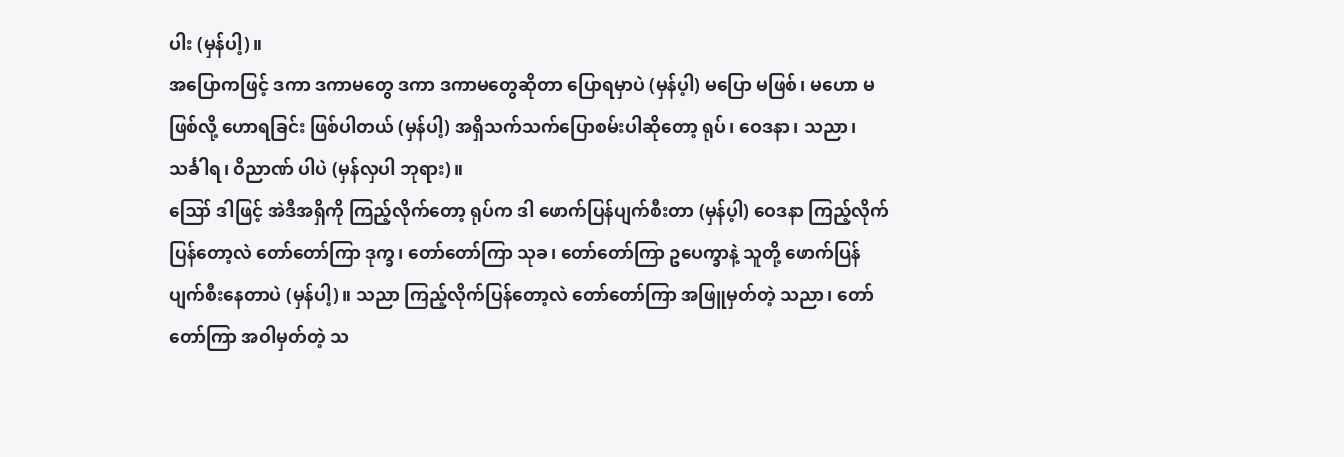ပါး (မှန်ပါ့)။
အပြောကဖြင့် ဒကာ ဒကာမတွေ ဒကာ ဒကာမတွေဆိုတာ ပြောရမှာပဲ (မှန်ပ့ါ) မပြော မဖြစ်၊ မဟော မဖြစ်လို့ ဟောရခြင်း ဖြစ်ပါတယ် (မှန်ပါ့) အရှိသက်သက်ပြောစမ်းပါဆိုတော့ ရုပ်၊ ဝေဒနာ၊ သညာ၊ သင်္ခါရ၊ ဝိညာဏ် ပါပဲ (မှန်လှပါ ဘုရား)။
ဪ ဒါဖြင့် အဲဒီအရှိကို ကြည့်လိုက်တော့ ရုပ်က ဒါ ဖောက်ပြန်ပျက်စီးတာ (မှန်ပ့ါ) ဝေဒနာ ကြည့်လိုက်ပြန်တော့လဲ တော်တော်ကြာ ဒုက္ခ၊ တော်တော်ကြာ သုခ၊ တော်တော်ကြာ ဥပေက္ခာနဲ့ သူတို့ ဖောက်ပြန် ပျက်စီးနေတာပဲ (မှန်ပါ့)။ သညာ ကြည့်လိုက်ပြန်တော့လဲ တော်တော်ကြာ အဖြူမှတ်တဲ့ သညာ၊ တော်တော်ကြာ အဝါမှတ်တဲ့ သ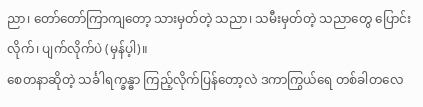ညာ၊ တော်တော်ကြာကျတော့ သားမှတ်တဲ့ သညာ၊ သမီးမှတ်တဲ့ သညာတွေ ပြောင်းလိုက်၊ ပျက်လိုက်ပဲ (မှန်ပ့ါ)။
စေတနာဆိုတဲ့ သင်္ခါရက္ခန္ဓာ ကြည့်လိုက်ပြန်တော့လဲ ဒကာကြွယ်ရေ တစ်ခါတလေ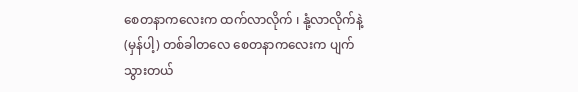စေတနာကလေးက ထက်လာလိုက် ၊ နုံ့လာလိုက်နဲ့ (မှန်ပါ့) တစ်ခါတလေ စေတနာကလေးက ပျက်သွားတယ်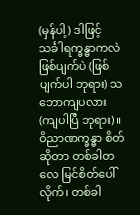(မှန်ပါ့) ဒါဖြင့် သင်္ခါရက္ခန္ဓာကလဲ ဖြစ်ပျက်ပဲ (ဖြစ်ပျက်ပါ ဘုရား) သဘောကျပလား (ကျပါပြီ ဘုရား)။
ဝိညာဏက္ခန္ဓာ စိတ်ဆိုတာ တစ်ခါတလေ မြင်စိတ်ပေါ်လိုက်၊ တစ်ခါ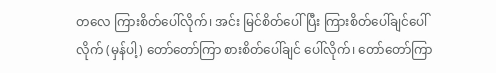တလေ ကြားစိတ်ပေါ်လိုက်၊ အင်း မြင်စိတ်ပေါ်ပြီး ကြားစိတ်ပေါ်ချင်ပေါ်လိုက် (မှန်ပါ့) တော်တော်ကြာ စားစိတ်ပေါ်ချင် ပေါ်လိုက်၊ တော်တော်ကြာ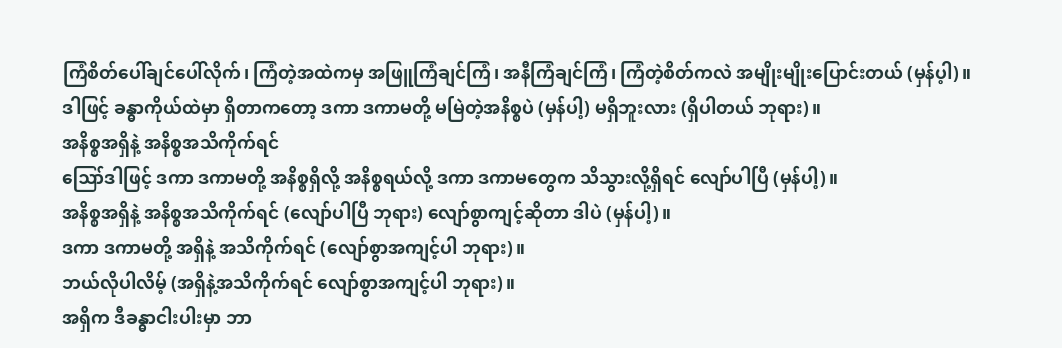ကြံစိတ်ပေါ်ချင်ပေါ်လိုက်၊ ကြံတဲ့အထဲကမှ အဖြူကြံချင်ကြံ၊ အနီကြံချင်ကြံ၊ ကြံတဲ့စိတ်ကလဲ အမျိုးမျိုးပြောင်းတယ် (မှန်ပ့ါ)။
ဒါဖြင့် ခန္ဓာကိုယ်ထဲမှာ ရှိတာကတော့ ဒကာ ဒကာမတို့ မမြဲတဲ့အနိစ္စပဲ (မှန်ပါ့) မရှိဘူးလား (ရှိပါတယ် ဘုရား)။
အနိစ္စအရှိနဲ့ အနိစ္စအသိကိုက်ရင်
ဪဒါဖြင့် ဒကာ ဒကာမတို့ အနိစ္စရှိလို့ အနိစ္စရယ်လို့ ဒကာ ဒကာမတွေက သိသွားလို့ရှိရင် လျော်ပါပြီ (မှန်ပါ့)။
အနိစ္စအရှိနဲ့ အနိစ္စအသိကိုက်ရင် (လျော်ပါပြီ ဘုရား) လျော်စွာကျင့်ဆိုတာ ဒါပဲ (မှန်ပါ့)။
ဒကာ ဒကာမတို့ အရှိနဲ့ အသိကိုက်ရင် (လျော်စွာအကျင့်ပါ ဘုရား)။
ဘယ်လိုပါလိမ့် (အရှိနဲ့အသိကိုက်ရင် လျော်စွာအကျင့်ပါ ဘုရား)။
အရှိက ဒီခန္ဓာငါးပါးမှာ ဘာ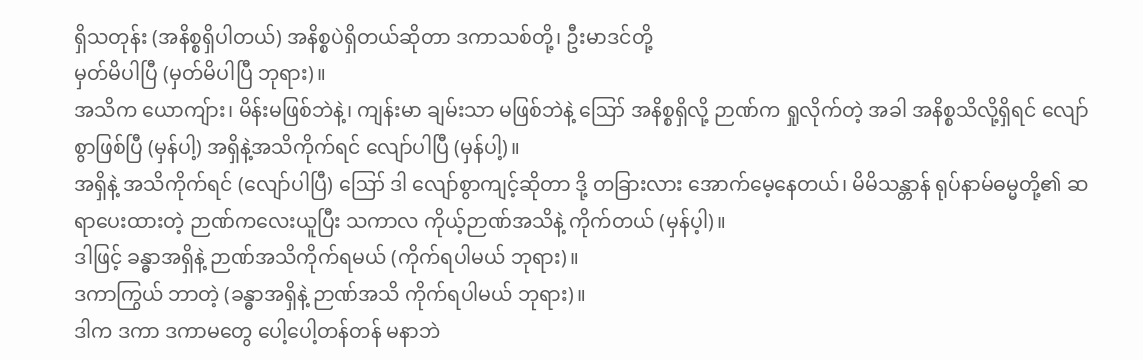ရှိသတုန်း (အနိစ္စရှိပါတယ်) အနိစ္စပဲရှိတယ်ဆိုတာ ဒကာသစ်တို့၊ ဦးမာဒင်တို့
မှတ်မိပါပြီ (မှတ်မိပါပြီ ဘုရား)။
အသိက ယောကျ်ား၊ မိန်းမဖြစ်ဘဲနဲ့၊ ကျန်းမာ ချမ်းသာ မဖြစ်ဘဲနဲ့ ဪ အနိစ္စရှိလို့ ဉာဏ်က ရှုလိုက်တဲ့ အခါ အနိစ္စသိလို့ရှိရင် လျော်စွာဖြစ်ပြီ (မှန်ပါ့) အရှိနဲ့အသိကိုက်ရင် လျော်ပါပြီ (မှန်ပါ့)။
အရှိနဲ့ အသိကိုက်ရင် (လျော်ပါပြီ) ဪ ဒါ လျော်စွာကျင့်ဆိုတာ ဒို့ တခြားလား အောက်မေ့နေတယ်၊ မိမိသန္တာန် ရုပ်နာမ်ဓမ္မတို့၏ ဆရာပေးထားတဲ့ ဉာဏ်ကလေးယူပြီး သကာလ ကိုယ့်ဉာဏ်အသိနဲ့ ကိုက်တယ် (မှန်ပ့ါ)။
ဒါဖြင့် ခန္ဓာအရှိနဲ့ ဉာဏ်အသိကိုက်ရမယ် (ကိုက်ရပါမယ် ဘုရား)။
ဒကာကြွယ် ဘာတဲ့ (ခန္ဓာအရှိနဲ့ ဉာဏ်အသိ ကိုက်ရပါမယ် ဘုရား)။
ဒါက ဒကာ ဒကာမတွေ ပေါ့ပေါ့တန်တန် မနာဘဲ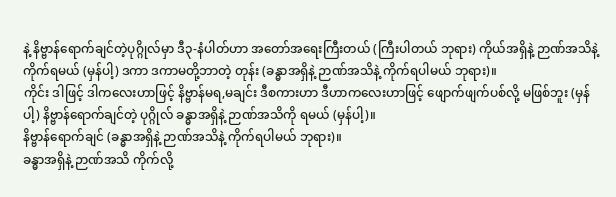နဲ့ နိဗ္ဗာန်ရောက်ချင်တဲ့ပုဂ္ဂိုလ်မှာ ဒီ၃-နံပါတ်ဟာ အတော်အရေးကြီးတယ် (ကြီးပါတယ် ဘုရား) ကိုယ်အရှိနဲ့ ဉာဏ်အသိနဲ့ ကိုက်ရမယ် (မှန်ပါ့) ဒကာ ဒကာမတို့ဘာတဲ့ တုန်း (ခန္ဓာအရှိနဲ့ ဉာဏ်အသိနဲ့ ကိုက်ရပါမယ် ဘုရား)။
ကိုင်း ဒါဖြင့် ဒါကလေးဟာဖြင့် နိဗ္ဗာန်မရ,မချင်း ဒီစကားဟာ ဒီဟာကလေးဟာဖြင့် ဖျောက်ဖျက်ပစ်လို့ မဖြစ်ဘူး (မှန်ပါ့) နိဗ္ဗာန်ရောက်ချင်တဲ့ ပုဂ္ဂိုလ် ခန္ဓာအရှိနဲ့ ဉာဏ်အသိကို ရမယ် (မှန်ပါ့)။
နိဗ္ဗာန်ရောက်ချင် (ခန္ဓာအရှိနဲ့ ဉာဏ်အသိနဲ့ ကိုက်ရပါမယ် ဘုရား)။
ခန္ဓာအရှိနဲ့ ဉာဏ်အသိ ကိုက်လို့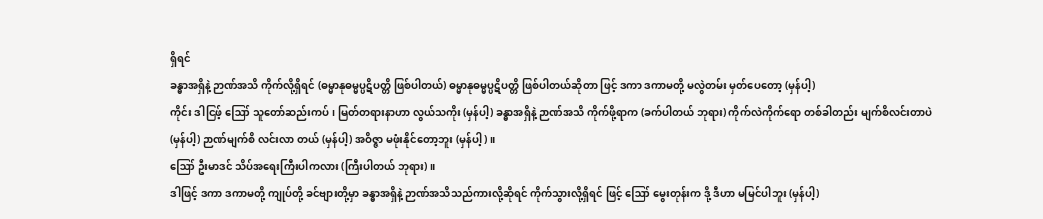ရှိရင်
ခန္ဓာအရှိနဲ့ ဉာဏ်အသိ ကိုက်လို့ရှိရင် (ဓမ္မာနုဓမ္မပ္ပဋိပတ္တိ ဖြစ်ပါတယ်) ဓမ္မာနုဓမ္မပ္ပဋိပတ္တိ ဖြစ်ပါတယ်ဆိုတာ ဖြင့် ဒကာ ဒကာမတို့ မလွဲတမ်း မှတ်ပေတော့ (မှန်ပါ့)
ကိုင်း ဒါငြဖ့် ဪ သူတော်ဆည်းကပ်၊ မြတ်တရားနာဟာ လွယ်သကိုး (မှန်ပါ့) ခန္ဓာအရှိနဲ့ ဉာဏ်အသိ ကိုက်ဖို့ရာက (ခက်ပါတယ် ဘုရား) ကိုက်လဲကိုက်ရော တစ်ခါတည်း မျက်စိလင်းတာပဲ (မှန်ပါ့) ဉာဏ်မျက်စိ လင်းလာ တယ် (မှန်ပါ့) အဝိဇ္ဇာ မဖုံးနိုင်တော့ဘူး (မှန်ပါ့)။
ဪ ဦးမာဒင် သိပ်အရေးကြီးပါကလား (ကြီးပါတယ် ဘုရား)။
ဒါဖြင့် ဒကာ ဒကာမတို့ ကျုပ်တို့ ခင်ဗျားတို့မှာ ခန္ဓာအရှိနဲ့ ဉာဏ်အသိသည်ကားလို့ဆိုရင် ကိုက်သွားလို့ရှိရင် ဖြင့် ဪ မွေးတုန်းက ဒို့ ဒီဟာ မမြင်ပါဘူး (မှန်ပါ့)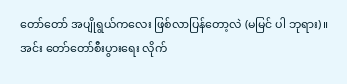တော်တော် အပျိုရွယ်ကလေး ဖြစ်လာပြန်တော့လဲ (မမြင် ပါ ဘုရား)။
အင်း တော်တော်စီးပွားရေး လိုက်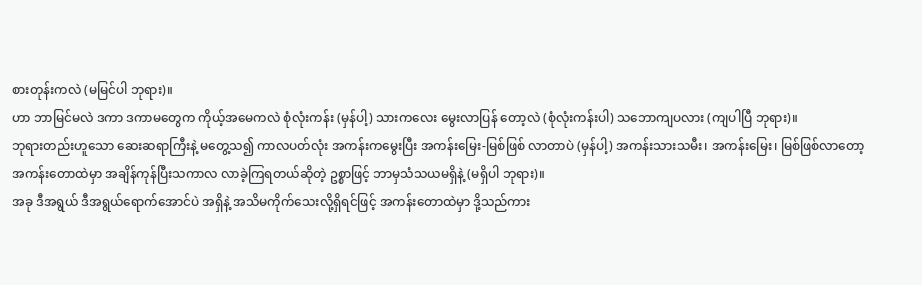စားတုန်းကလဲ (မမြင်ပါ ဘုရား)။
ဟာ ဘာမြင်မလဲ ဒကာ ဒကာမတွေက ကိုယ့်အမေကလဲ စုံလုံးကန်း (မှန်ပါ့) သားကလေး မွေးလာပြန် တော့လဲ (စုံလုံးကန်းပါ) သဘောကျပလား (ကျပါပြီ ဘုရား)။
ဘုရားတည်းဟူသော ဆေးဆရာကြီးနဲ့ မတွေ့သ၍ ကာလပတ်လုံး အကန်းကမွေးပြီး အကန်းမြေး-မြစ်ဖြစ် လာတာပဲ (မှန်ပါ့) အကန်းသားသမီး၊ အကန်းမြေး၊ မြစ်ဖြစ်လာတော့ အကန်းတောထဲမှာ အချိန်ကုန်ပြီးသကာလ လာခဲ့ကြရတယ်ဆိုတဲ့ ဥစ္စာဖြင့် ဘာမှသံသယမရှိနဲ့ (မရှိပါ ဘုရား)။
အခု ဒီအရွယ် ဒီအရွယ်ရောက်အောင်ပဲ အရှိနဲ့ အသိမကိုက်သေးလို့ရှိရင်ဖြင့် အကန်းတောထဲမှာ ဒို့သည်ကား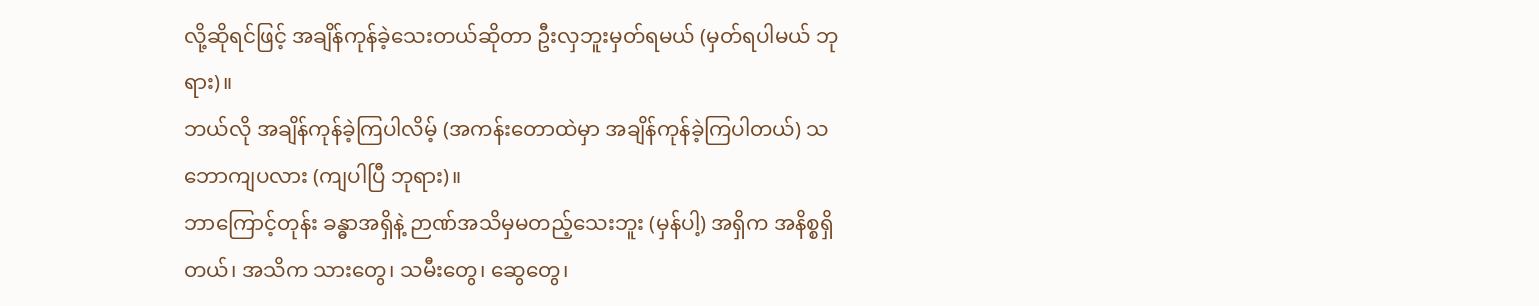လို့ဆိုရင်ဖြင့် အချိန်ကုန်ခဲ့သေးတယ်ဆိုတာ ဦးလှဘူးမှတ်ရမယ် (မှတ်ရပါမယ် ဘုရား)။
ဘယ်လို အချိန်ကုန်ခဲ့ကြပါလိမ့် (အကန်းတောထဲမှာ အချိန်ကုန်ခဲ့ကြပါတယ်) သဘောကျပလား (ကျပါပြီ ဘုရား)။
ဘာကြောင့်တုန်း ခန္ဓာအရှိနဲ့ ဉာဏ်အသိမှမတည့်သေးဘူး (မှန်ပါ့) အရှိက အနိစ္စရှိတယ်၊ အသိက သားတွေ၊ သမီးတွေ၊ ဆွေတွေ၊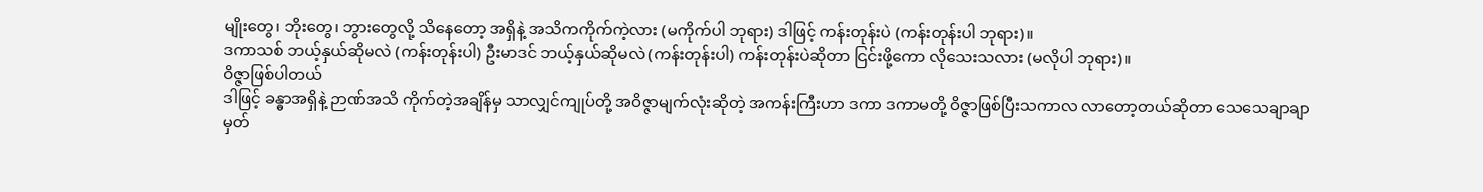မျိုးတွေ၊ ဘိုးတွေ၊ ဘွားတွေလို့ သိနေတော့ အရှိနဲ့ အသိကကိုက်ကဲ့လား (မကိုက်ပါ ဘုရား) ဒါဖြင့် ကန်းတုန်းပဲ (ကန်းတုန်းပါ ဘုရား)။
ဒကာသစ် ဘယ့်နှယ်ဆိုမလဲ (ကန်းတုန်းပါ) ဦးမာဒင် ဘယ့်နှယ်ဆိုမလဲ (ကန်းတုန်းပါ) ကန်းတုန်းပဲဆိုတာ ငြင်းဖို့ကော လိုသေးသလား (မလိုပါ ဘုရား)။
ဝိဇ္ဇာဖြစ်ပါတယ်
ဒါဖြင့် ခန္ဓာအရှိနဲ့ ဉာဏ်အသိ ကိုက်တဲ့အချိန်မှ သာလျှင်ကျုပ်တို့ အဝိဇ္ဇာမျက်လုံးဆိုတဲ့ အကန်းကြီးဟာ ဒကာ ဒကာမတို့ ဝိဇ္ဇာဖြစ်ပြီးသကာလ လာတော့တယ်ဆိုတာ သေသေချာချာမှတ်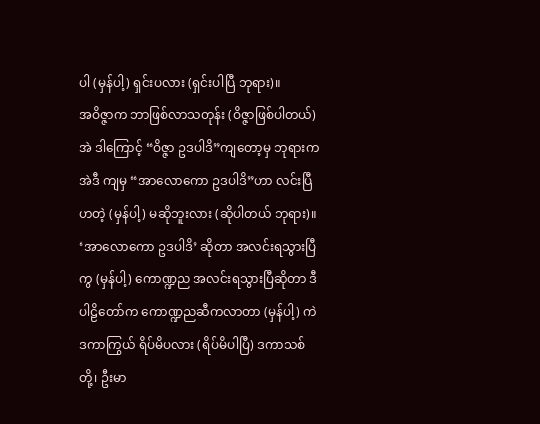ပါ (မှန်ပါ့) ရှင်းပလား (ရှင်းပါပြီ ဘုရား)။
အဝိဇ္ဇာက ဘာဖြစ်လာသတုန်း (ဝိဇ္ဇာဖြစ်ပါတယ်) အဲ ဒါကြောင့် “ဝိဇ္ဇာ ဥဒပါဒိ”ကျတော့မှ ဘုရားက အဲဒီ ကျမှ “အာလောကော ဥဒပါဒိ”ဟာ လင်းပြီဟတဲ့ (မှန်ပါ့) မဆိုဘူးလား (ဆိုပါတယ် ဘုရား)။
‘အာလောကော ဥဒပါဒိ’ ဆိုတာ အလင်းရသွားပြီကွ (မှန်ပါ့) ကောဏ္ဍည အလင်းရသွားပြီဆိုတာ ဒီပါဠိတော်က ကောဏ္ဍညဆီကလာတာ (မှန်ပါ့) ကဲ ဒကာကြွယ် ရိပ်မိပလား (ရိပ်မိပါပြီ) ဒကာသစ်တို့၊ ဦးမာ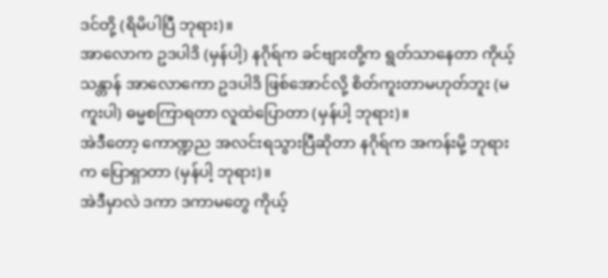ဒင်တို့ (ရိမိပါပြီ ဘုရား)။
အာလောက ဥဒပါဒိ (မှန်ပါ့) နဂိုရ်က ခင်ဗျားတို့က ရွတ်သာနေတာ ကိုယ့်သန္တာန် အာလောကော ဥဒပါဒိ ဖြစ်အောင်လို့ စိတ်ကူးတာမဟုတ်ဘူး (မကူးပါ) ဓမ္မစကြာရတာ လူထဲပြောတာ (မှန်ပါ့ ဘုရား)။
အဲဒီတော့ ကောဏ္ဍည အလင်းရသွားပြီဆိုတာ နဂိုရ်က အကန်းမို့ ဘုရားက ပြောရှာတာ (မှန်ပါ့ ဘုရား)။
အဲဒီမှာလဲ ဒကာ ဒကာမတွေ ကိုယ့်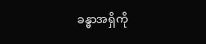ခန္ဓာအရှိကို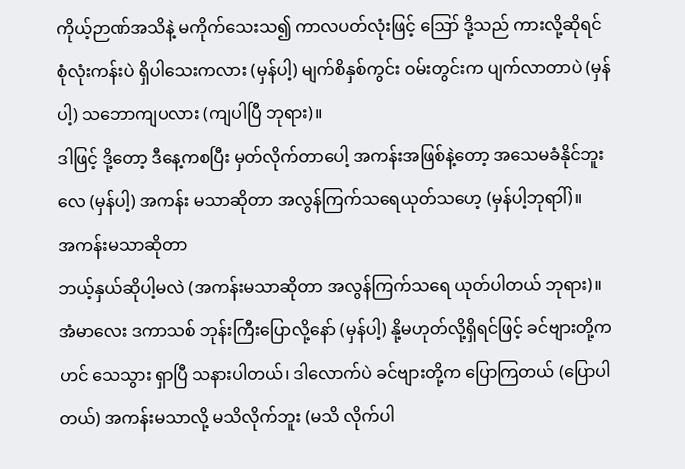ကိုယ့်ဉာဏ်အသိနဲ့ မကိုက်သေးသ၍ ကာလပတ်လုံးဖြင့် ဪ ဒို့သည် ကားလို့ဆိုရင် စုံလုံးကန်းပဲ ရှိပါသေးကလား (မှန်ပါ့) မျက်စိနှစ်ကွင်း ဝမ်းတွင်းက ပျက်လာတာပဲ (မှန်ပါ့) သဘောကျပလား (ကျပါပြီ ဘုရား)။
ဒါဖြင့် ဒို့တော့ ဒီနေ့ကစပြီး မှတ်လိုက်တာပေါ့ အကန်းအဖြစ်နဲ့တော့ အသေမခံနိုင်ဘူးလေ (မှန်ပါ့) အကန်း မသာဆိုတာ အလွန်ကြက်သရေယုတ်သဟေ့ (မှန်ပါ့ဘုရာါ်)။
အကန်းမသာဆိုတာ
ဘယ့်နှယ်ဆိုပါ့မလဲ (အကန်းမသာဆိုတာ အလွန်ကြက်သရေ ယုတ်ပါတယ် ဘုရား)။
အံမာလေး ဒကာသစ် ဘုန်းကြီးပြောလို့နော် (မှန်ပါ့) နို့မဟုတ်လို့ရှိရင်ဖြင့် ခင်ဗျားတို့က ဟင် သေသွား ရှာပြီ သနားပါတယ်၊ ဒါလောက်ပဲ ခင်ဗျားတို့က ပြောကြတယ် (ပြောပါတယ်) အကန်းမသာလို့ မသိလိုက်ဘူး (မသိ လိုက်ပါ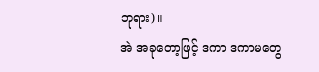ဘုရား)။
အဲ အခုတော့ဖြင့် ဒကာ ဒကာမတွေ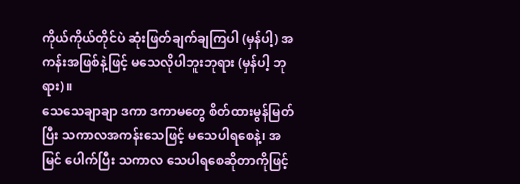ကိုယ်ကိုယ်တိုင်ပဲ ဆုံးဖြတ်ချက်ချကြပါ (မှန်ပါ့) အကန်းအဖြစ်နဲ့ဖြင့် မသေလိုပါဘူးဘုရား (မှန်ပါ့ ဘုရား)။
သေသေချာချာ ဒကာ ဒကာမတွေ စိတ်ထားမွန်မြတ်ပြီး သကာလအကန်းသေဖြင့် မသေပါရစေနဲ့၊ အမြင် ပေါက်ပြီး သကာလ သေပါရစေဆိုတာကိုဖြင့်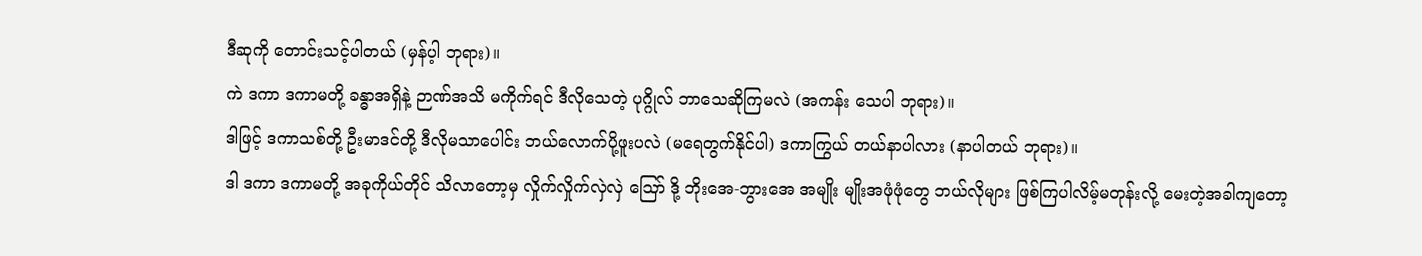ဒီဆုကို တောင်းသင့်ပါတယ် (မှန်ပ့ါ ဘုရား)။
ကဲ ဒကာ ဒကာမတို့ ခန္ဓာအရှိနဲ့ ဉာဏ်အသိ မကိုက်ရင် ဒီလိုသေတဲ့ ပုဂ္ဂိုလ် ဘာသေဆိုကြမလဲ (အကန်း သေပါ ဘုရား)။
ဒါဖြင့် ဒကာသစ်တို့ ဦးမာဒင်တို့ ဒီလိုမသာပေါင်း ဘယ်လောက်ပို့ဖူးပလဲ (မရေတွက်နိုင်ပါ) ဒကာကြွယ် တယ်နာပါလား (နာပါတယ် ဘုရား)။
ဒါ ဒကာ ဒကာမတို့ အခုကိုယ်တိုင် သိလာတော့မှ လှိုက်လှိုက်လှဲလှဲ ဪ ဒို့ ဘိုးအေ-ဘွားအေ အမျိုး မျိုးအဖုံဖုံတွေ ဘယ်လိုများ ဖြစ်ကြပါလိမ့်မတုန်းလို့ မေးတဲ့အခါကျတော့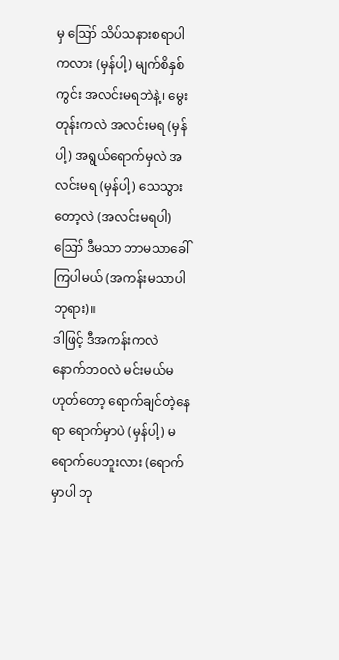မှ ဪ သိပ်သနားစရာပါကလား (မှန်ပါ့) မျက်စိနှစ်ကွင်း အလင်းမရဘဲနဲ့၊ မွေးတုန်းကလဲ အလင်းမရ (မှန်ပါ့) အရွယ်ရောက်မှလဲ အလင်းမရ (မှန်ပါ့) သေသွား တော့လဲ (အလင်းမရပါ) ဪ ဒီမသာ ဘာမသာခေါ်ကြပါမယ် (အကန်းမသာပါ ဘုရား)။
ဒါဖြင့် ဒီအကန်းကလဲ နောက်ဘဝလဲ မင်းမယ်မဟုတ်တော့ ရောက်ချင်တဲ့နေရာ ရောက်မှာပဲ (မှန်ပါ့) မရောက်ပေဘူးလား (ရောက်မှာပါ ဘု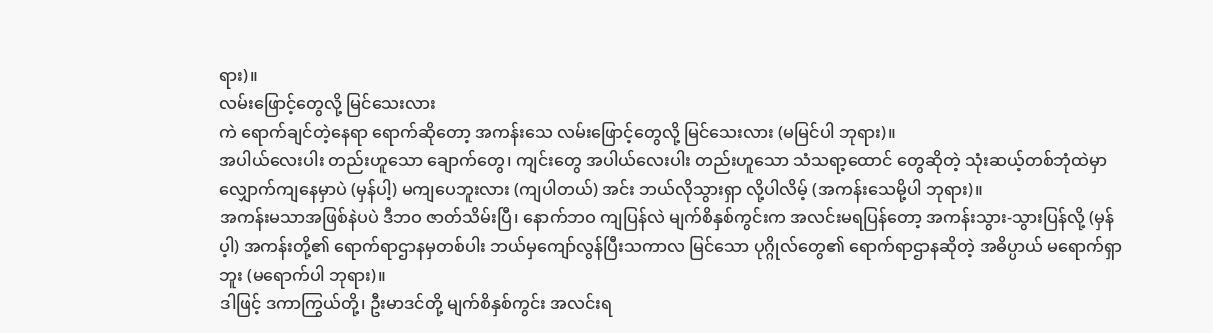ရား)။
လမ်းဖြောင့်တွေလို့ မြင်သေးလား
ကဲ ရောက်ချင်တဲ့နေရာ ရောက်ဆိုတော့ အကန်းသေ လမ်းဖြောင့်တွေလို့ မြင်သေးလား (မမြင်ပါ ဘုရား)။
အပါယ်လေးပါး တည်းဟူသော ချောက်တွေ၊ ကျင်းတွေ အပါယ်လေးပါး တည်းဟူသော သံသရာ့ထောင် တွေဆိုတဲ့ သုံးဆယ့်တစ်ဘုံထဲမှာ လျှောက်ကျနေမှာပဲ (မှန်ပါ့) မကျပေဘူးလား (ကျပါတယ်) အင်း ဘယ်လိုသွားရှာ လို့ပါလိမ့် (အကန်းသေမို့ပါ ဘုရား)။
အကန်းမသာအဖြစ်နဲပပဲ ဒီဘဝ ဇာတ်သိမ်းပြီ၊ နောက်ဘဝ ကျပြန်လဲ မျက်စိနှစ်ကွင်းက အလင်းမရပြန်တော့ အကန်းသွား-သွားပြန်လို့ (မှန်ပ့ါ) အကန်းတို့၏ ရောက်ရာဌာနမှတစ်ပါး ဘယ်မှကျော်လွန်ပြီးသကာလ မြင်သော ပုဂ္ဂိုလ်တွေ၏ ရောက်ရာဌာနဆိုတဲ့ အဓိပ္ပာယ် မရောက်ရှာဘူး (မရောက်ပါ ဘုရား)။
ဒါဖြင့် ဒကာကြွယ်တို့၊ ဦးမာဒင်တို့ မျက်စိနှစ်ကွင်း အလင်းရ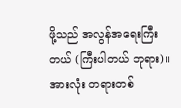ဖို့သည် အလွန်အရေးကြီးတယ် (ကြီးပါတယ် ဘုရား)။
အားလုံး တရားတစ်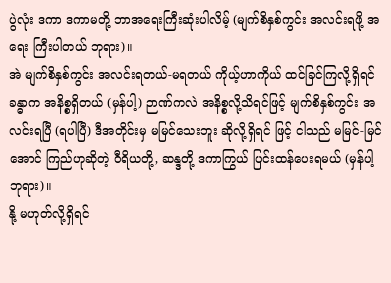ပွဲလုံး ဒကာ ဒကာမတို့ ဘာအရေးကြီးဆုံးပါလိမ့် (မျက်စိနှစ်ကွင်း အလင်းရဖို့ အရေး ကြီးပါတယ် ဘုရား)။
အဲ မျက်စိနှစ်ကွင်း အလင်းရတယ်-မရတယ် ကိုယ့်ဟာကိုယ် ထင်ခြင်ကြလို့ရှိရင် ခန္ဓာက အနိစ္စရှိတယ် (မှန်ပါ့) ဉာဏ်ကလဲ အနိစ္စလို့သိရင်ဖြင့် မျက်စိနှစ်ကွင်း အလင်းရပြီ (ရပါပြီ) ဒီအတိုင်းမှ မမြင်သေးဘူး ဆိုလို့ရှိရင် ဖြင့် ငါသည် မမြင်-မြင်အောင် ကြည်ဟုဆိုတဲ့ ဝီရိယတို့, ဆန္ဒတို့ ဒကာကြွယ် ပြင်းထန်ပေးရမယ် (မှန်ပါ့ ဘုရား)။
နို့ မဟုတ်လို့ရှိရင်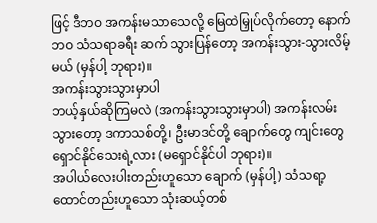ဖြင့် ဒီဘဝ အကန်းမသာသေလို့ မြေထဲမြှုပ်လိုက်တော့ နောက်ဘဝ သံသရာခရီး ဆက် သွားပြန်တော့ အကန်းသွား-သွားလိမ့်မယ် (မှန်ပါ့ ဘုရား)။
အကန်းသွားသွားမှာပါ
ဘယ့်နှယ်ဆိုကြမလဲ (အကန်းသွားသွားမှာပါ) အကန်းလမ်းသွားတော့ ဒကာသစ်တို့၊ ဦးမာဒင်တို့ ချောက်တွေ ကျင်းတွေ ရှောင်နိုင်သေးရဲ့လား (မရှောင်နိုင်ပါ ဘုရား)။
အပါယ်လေးပါးတည်းဟူသော ချောက် (မှန်ပါ့) သံသရာ့ထောင်တည်းဟူသော သုံးဆယ့်တစ်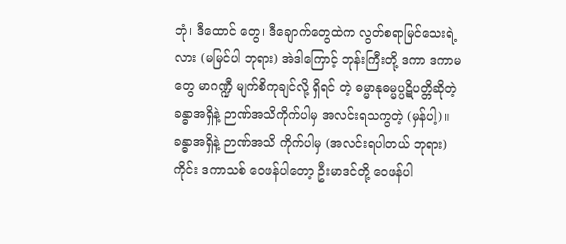ဘုံ၊ ဒီထောင် တွေ၊ ဒီချောက်တွေထဲက လွတ်စရာမြင်သေးရဲ့လား (မမြင်ပါ ဘုရား) အဲဒါကြောင့် ဘုန်းကြီးတို့ ဒကာ ဒကာမတွေ မာဂဏ္ဍီ မျက်စိကုချင်လို့ ရှိရင် တဲ့ ဓမ္မာနုဓမ္မပ္ပဋိပတ္တိဆိုတဲ့ ခန္ဓာအရှိနဲ့ ဉာဏ်အသိကိုက်ပါမှ အလင်းရသကွတဲ့ (မှန်ပါ့)။
ခန္ဓာအရှိနဲ့ ဉာဏ်အသိ ကိုက်ပါမှ (အလင်းရပါတယ် ဘုရား) ကိုင်း ဒကာသစ် ဝေဖန်ပါတော့ ဦးမာဒင်တို့ ဝေဖန်ပါ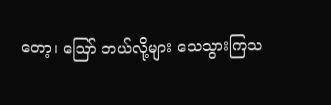တော့၊ ဪ ဘယ်လို့များ သေသွားကြသ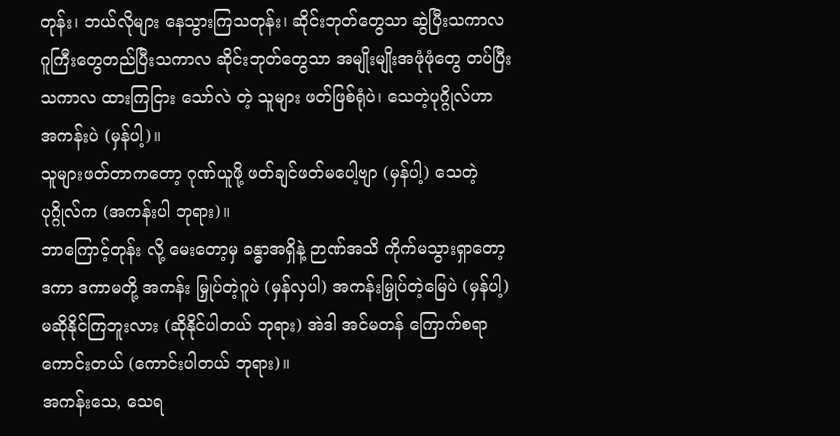တုန်း၊ ဘယ်လိုများ နေသွားကြသတုန်း၊ ဆိုင်းဘုတ်တွေသာ ဆွဲပြီးသကာလ ဂူကြီးတွေတည်ပြီးသကာလ ဆိုင်းဘုတ်တွေသာ အမျိုးမျိုးအဖုံဖုံတွေ တပ်ပြီးသကာလ ထားကြငြား သော်လဲ တဲ့ သူများ ဖတ်ဖြစ်ရုံပဲ၊ သေတဲ့ပုဂ္ဂိုလ်ဟာ အကန်းပဲ (မှန်ပါ့)။
သူများဖတ်တာကတော့ ဂုဏ်ယူဖို့ ဖတ်ချင်ဖတ်မပေါ့ဗျာ (မှန်ပါ့) သေတဲ့ပုဂ္ဂိုလ်က (အကန်းပါ ဘုရား)။
ဘာကြောင့်တုန်း လို့ မေးတော့မှ ခန္ဓာအရှိနဲ့ ဉာဏ်အသိ ကိုက်မသွားရှာတော့ ဒကာ ဒကာမတို့ အကန်း မြှုပ်တဲ့ဂူပဲ (မှန်လှပါ) အကန်းမြှုပ်တဲ့မြေပဲ (မှန်ပါ့) မဆိုနိုင်ကြဘူးလား (ဆိုနိုင်ပါတယ် ဘုရား) အဲဒါ အင်မတန် ကြောက်စရာကောင်းတယ် (ကောင်းပါတယ် ဘုရား)။
အကန်းသေ, သေရ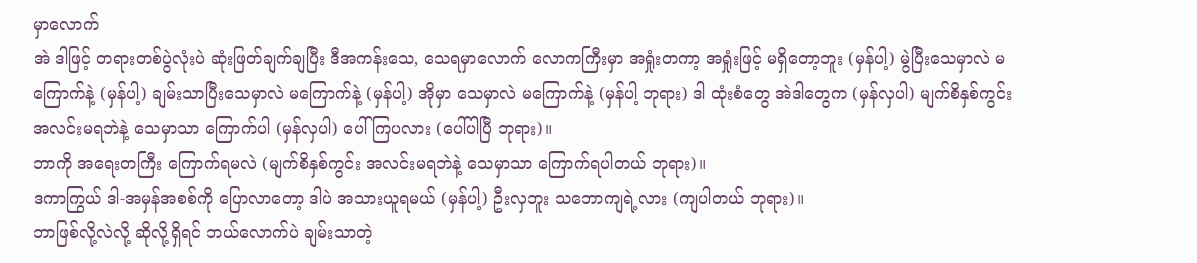မှာလောက်
အဲ ဒါဖြင့် တရားတစ်ပွဲလုံးပဲ ဆုံးဖြတ်ချက်ချပြီး ဒီအကန်းသေ, သေရမှာလောက် လောကကြီးမှာ အရှုံးတကာ့ အရှုံးဖြင့် မရှိတော့ဘူး (မှန်ပါ့) မွဲပြီးသေမှာလဲ မကြောက်နဲ့ (မှန်ပါ့) ချမ်းသာပြီးသေမှာလဲ မကြောက်နဲ့ (မှန်ပါ့) အိုမှာ သေမှာလဲ မကြောက်နဲ့ (မှန်ပါ့ ဘုရား) ဒါ ထုံးစံတွေ အဲဒါတွေက (မှန်လှပါ) မျက်စိနှစ်ကွင်း အလင်းမရဘဲနဲ့ သေမှာသာ ကြောက်ပါ (မှန်လှပါ) ပေါ်ကြပလား (ပေါ်ပါပြီ ဘုရား)။
ဘာကို အရေးတကြီး ကြောက်ရမလဲ (မျက်စိနှစ်ကွင်း အလင်းမရဘဲနဲ့ သေမှာသာ ကြောက်ရပါတယ် ဘုရား)။
ဒကာကြွယ် ဒါ-အမှန်အစစ်ကို ပြောလာတော့ ဒါပဲ အသားယူရမယ် (မှန်ပါ့) ဦးလှဘူး သဘောကျရဲ့လား (ကျပါတယ် ဘုရား)။
ဘာဖြစ်လို့လဲလို့ ဆိုလို့ရှိရင် ဘယ်လောက်ပဲ ချမ်းသာတဲ့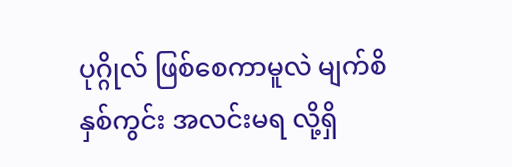ပုဂ္ဂိုလ် ဖြစ်စေကာမူလဲ မျက်စိနှစ်ကွင်း အလင်းမရ လို့ရှိ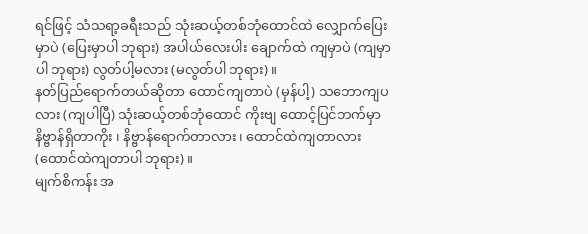ရင်ဖြင့် သံသရာ့ခရီးသည် သုံးဆယ့်တစ်ဘုံထောင်ထဲ လျှောက်ပြေးမှာပဲ (ပြေးမှာပါ ဘုရား) အပါယ်လေးပါး ချောက်ထဲ ကျမှာပဲ (ကျမှာပါ ဘုရား) လွတ်ပါ့မလား (မလွတ်ပါ ဘုရား)။
နတ်ပြည်ရောက်တယ်ဆိုတာ ထောင်ကျတာပဲ (မှန်ပါ့) သဘောကျပလား (ကျပါပြီ) သုံးဆယ့်တစ်ဘုံထောင် ကိုးဗျ ထောင့်ပြင်ဘက်မှာ နိဗ္ဗာန်ရှိတာကိုး ၊ နိဗ္ဗာန်ရောက်တာလား၊ ထောင်ထဲကျတာလား (ထောင်ထဲကျတာပါ ဘုရား)။
မျက်စိကန်း အ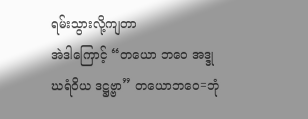ရမ်းသွားလို့ကျတာ
အဲဒါကြောင့် “တယော ဘဝေ အဒ္ဒုဃရံဝိယ ဒဋ္ဌဗ္ဗာ” တယောဘဝေ=ဘုံ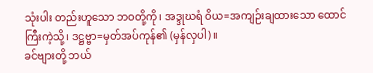သုံးပါး တည်းဟူသော ဘဝတို့ကို၊ အဒ္ဒုဃရံ ဝိယ=အကျဉ်းချထားသော ထောင်ကြီးကဲ့သို့၊ ဒဋ္ဌဗ္ဗာ=မှတ်အပ်ကုန်၏ (မှန်လှပါ)။
ခင်ဗျားတို့ ဘယ်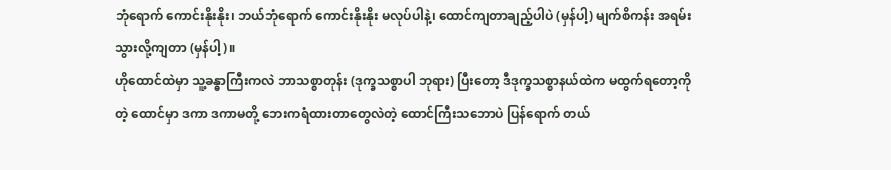ဘုံရောက် ကောင်းနိုးနိုး၊ ဘယ်ဘုံရောက် ကောင်းနိုးနိုး မလုပ်ပါနဲ့၊ ထောင်ကျတာချည့်ပါပဲ (မှန်ပါ့) မျက်စိကန်း အရမ်းသွားလို့ကျတာ (မှန်ပါ့)။
ဟိုထောင်ထဲမှာ သူ့ခန္ဓာကြီးကလဲ ဘာသစ္စာတုန်း (ဒုက္ခသစ္စာပါ ဘုရား) ပြီးတော့ ဒီဒုက္ခသစ္စာနယ်ထဲက မထွက်ရတော့ကို တဲ့ ထောင်မှာ ဒကာ ဒကာမတို့ ဘေးကရံထားတာတွေလဲတဲ့ ထောင်ကြီးသဘောပဲ ပြန်ရောက် တယ်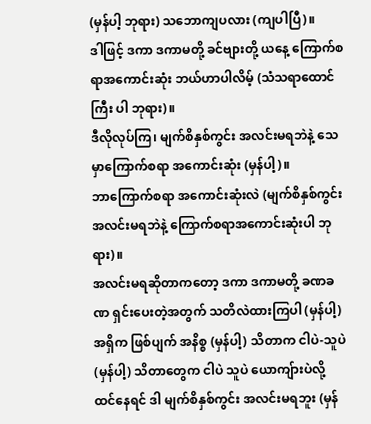(မှန်ပါ့ ဘုရား) သဘောကျပလား (ကျပါပြီ)။
ဒါဖြင့် ဒကာ ဒကာမတို့ ခင်ဗျားတို့ ယနေ့ ကြောက်စရာအကောင်းဆုံး ဘယ်ဟာပါလိမ့် (သံသရာထောင်ကြီး ပါ ဘုရား)။
ဒီလိုလုပ်ကြ၊ မျက်စိနှစ်ကွင်း အလင်းမရဘဲနဲ့ သေမှာကြောက်စရာ အကောင်းဆုံး (မှန်ပါ့)။
ဘာကြောက်စရာ အကောင်းဆုံးလဲ (မျက်စိနှစ်ကွင်း အလင်းမရဘဲနဲ့ ကြောက်စရာအကောင်းဆုံးပါ ဘုရား)။
အလင်းမရဆိုတာကတော့ ဒကာ ဒကာမတို့ ခဏခဏ ရှင်းပေးတဲ့အတွက် သတိလဲထားကြပါ (မှန်ပါ့) အရှိက ဖြစ်ပျက် အနိစ္စ (မှန်ပါ့) သိတာက ငါပဲ-သူပဲ (မှန်ပါ့) သိတာတွေက ငါပဲ သူပဲ ယောကျ်ားပဲလို့ ထင်နေရင် ဒါ မျက်စိနှစ်ကွင်း အလင်းမရဘူး (မှန်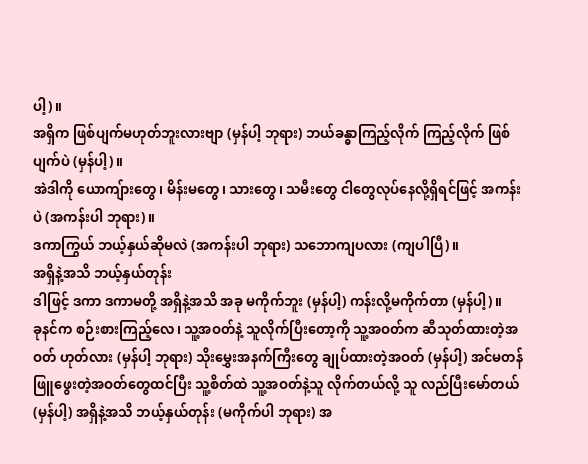ပါ့)။
အရှိက ဖြစ်ပျက်မဟုတ်ဘူးလားဗျာ (မှန်ပါ့ ဘုရား) ဘယ်ခန္ဓာကြည့်လိုက် ကြည့်လိုက် ဖြစ်ပျက်ပဲ (မှန်ပါ့)။
အဲဒါကို ယောကျ်ားတွေ၊ မိန်းမတွေ၊ သားတွေ၊ သမီးတွေ ငါတွေလုပ်နေလို့ရှိရင်ဖြင့် အကန်းပဲ (အကန်းပါ ဘုရား)။
ဒကာကြွယ် ဘယ့်နှယ်ဆိုမလဲ (အကန်းပါ ဘုရား) သဘောကျပလား (ကျပါပြီ)။
အရှိနဲ့အသိ ဘယ့်နှယ်တုန်း
ဒါဖြင့် ဒကာ ဒကာမတို့ အရှိနဲ့အသိ အခု မကိုက်ဘူး (မှန်ပါ့) ကန်းလို့မကိုက်တာ (မှန်ပါ့)။
ခုနင်က စဉ်းစားကြည့်လေ၊ သူ့အဝတ်နဲ့ သူလိုက်ပြီးတော့ကို သူ့အဝတ်က ဆီသုတ်ထားတဲ့အဝတ် ဟုတ်လား (မှန်ပါ့ ဘုရား) သိုးမွှေးအနက်ကြီးတွေ ချုပ်ထားတဲ့အဝတ် (မှန်ပါ့) အင်မတန် ဖြူဖွေးတဲ့အဝတ်တွေထင်ပြီး သူ့စိတ်ထဲ သူ့အဝတ်နဲ့သူ လိုက်တယ်လို့ သူ လည်ပြီးမော်တယ် (မှန်ပါ့) အရှိနဲ့အသိ ဘယ့်နှယ်တုန်း (မကိုက်ပါ ဘုရား) အ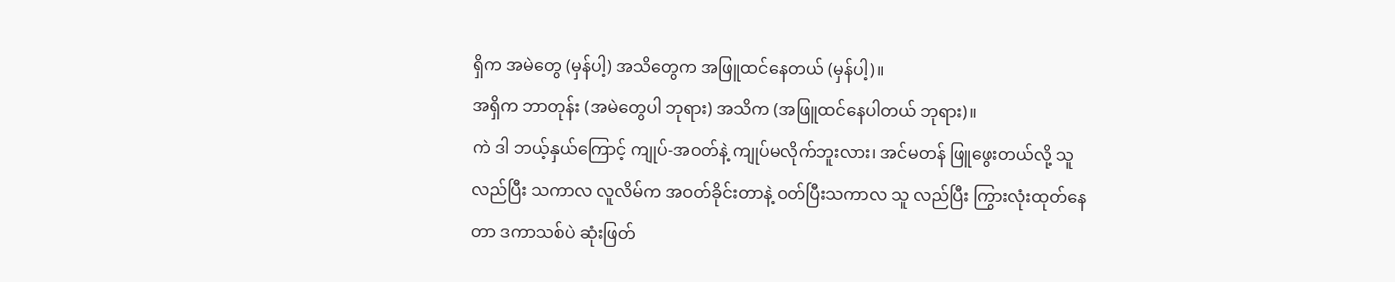ရှိက အမဲတွေ (မှန်ပါ့) အသိတွေက အဖြူထင်နေတယ် (မှန်ပါ့)။
အရှိက ဘာတုန်း (အမဲတွေပါ ဘုရား) အသိက (အဖြူထင်နေပါတယ် ဘုရား)။
ကဲ ဒါ ဘယ့်နှယ်ကြောင့် ကျုပ်-အဝတ်နဲ့ ကျုပ်မလိုက်ဘူးလား၊ အင်မတန် ဖြူဖွေးတယ်လို့ သူ လည်ပြီး သကာလ လူလိမ်က အဝတ်ခိုင်းတာနဲ့ ဝတ်ပြီးသကာလ သူ လည်ပြီး ကြွားလုံးထုတ်နေတာ ဒကာသစ်ပဲ ဆုံးဖြတ်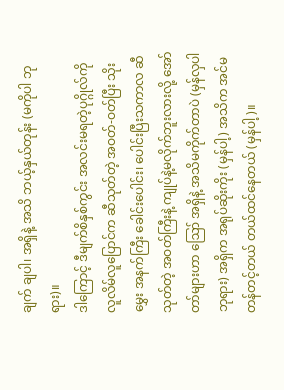ချက် ချပါ၊ အရှိနဲ့ အသိ ဘယ့်နှယ်တုန်း (မကိုပါ ဘုရား)။
ဒါကြောင့် ဒီမျက်စိနှစ်ကွင်း အလင်းမရတဲ့ပုဂ္ဂိုလ်ကို လူလိမ်လူပြောင်က ဆီသုတ်တဲ့ အဝတ်-ဝတ်ပြီး သိုးမွှေး အနက်ကြီး ခေါင်းပေါင်း၊ ပေါင်းပြီးသကာလ ဆီသုတ်တဲ့ အဝတ်ကြီးနဲ့ ကျုပ်နဲ့မလိုက်ဘူးလားလို့ အော်တာ်များဟာ ဪ အရှိနဲ့ အသိမကိုက်တာပဲ (မှန်လှပါ ဘုရား) အရှိက အရုပ်ဆိုးကိုး (မှန်ပါ့) အသိက အင်မတန်တင့်တယ် တယ်ထင်နေတယ် (မှန်ပါ့)။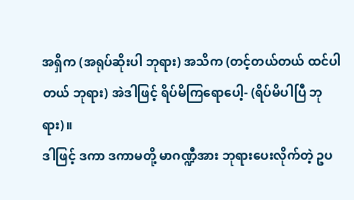အရှိက (အရုပ်ဆိုးပါ ဘုရား) အသိက (တင့်တယ်တယ် ထင်ပါတယ် ဘုရား) အဲဒါဖြင့် ရိပ်မိကြရောပေါ့- (ရိပ်မိပါပြီ ဘုရား)။
ဒါဖြင့် ဒကာ ဒကာမတို့ မာဂဏ္ဍီအား ဘုရားပေးလိုက်တဲ့ ဥပ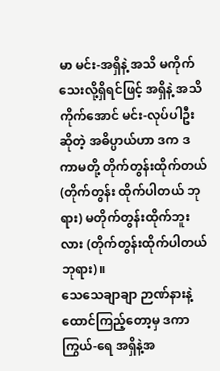မာ မင်း-အရှိနဲ့ အသိ မကိုက်သေးလို့ရှိရင်ဖြင့် အရှိနဲ့ အသိကိုက်အောင် မင်း-လုပ်ပါဦးဆိုတဲ့ အဓိပ္ပာယ်ဟာ ဒက ဒကာမတို့ တိုက်တွန်းထိုက်တယ် (တိုက်တွန်း ထိုက်ပါတယ် ဘုရား) မတိုက်တွန်းထိုက်ဘူးလား (တိုက်တွန်းထိုက်ပါတယ် ဘုရား)။
သေသေချာချာ ဉာဏ်နားနဲ့ ထောင်ကြည့်တော့မှ ဒကာကြွယ်-ရေ အရှိနဲ့အ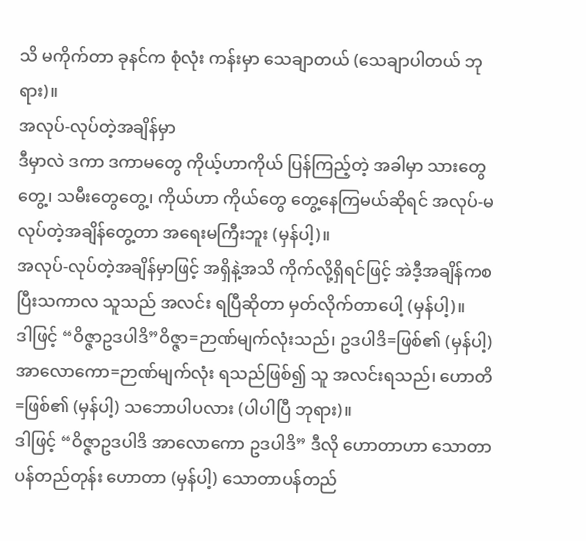သိ မကိုက်တာ ခုနင်က စုံလုံး ကန်းမှာ သေချာတယ် (သေချာပါတယ် ဘုရား)။
အလုပ်-လုပ်တဲ့အချိန်မှာ
ဒီမှာလဲ ဒကာ ဒကာမတွေ ကိုယ့်ဟာကိုယ် ပြန်ကြည့်တဲ့ အခါမှာ သားတွေတွေ့၊ သမီးတွေတွေ့၊ ကိုယ်ဟာ ကိုယ်တွေ တွေ့နေကြမယ်ဆိုရင် အလုပ်-မလုပ်တဲ့အချိန်တွေ့တာ အရေးမကြီးဘူး (မှန်ပါ့)။
အလုပ်-လုပ်တဲ့အချိန်မှာဖြင့် အရှိနဲ့အသိ ကိုက်လို့ရှိရင်ဖြင့် အဲဒီ့အချိန်ကစပြီးသကာလ သူသည် အလင်း ရပြီဆိုတာ မှတ်လိုက်တာပေါ့ (မှန်ပါ့)။
ဒါဖြင့် “ဝိဇ္ဇာဥဒပါဒိ”ဝိဇ္ဇာ=ဉာဏ်မျက်လုံးသည်၊ ဥဒပါဒိ=ဖြစ်၏ (မှန်ပါ့) အာလောကော=ဉာဏ်မျက်လုံး ရသည်ဖြစ်၍ သူ အလင်းရသည်၊ ဟောတိ=ဖြစ်၏ (မှန်ပါ့) သဘောပါပလား (ပါပါပြီ ဘုရား)။
ဒါဖြင့် “ဝိဇ္ဇာဥဒပါဒိ အာလောကော ဥဒပါဒိ” ဒီလို ဟောတာဟာ သောတာပန်တည်တုန်း ဟောတာ (မှန်ပါ့) သောတာပန်တည်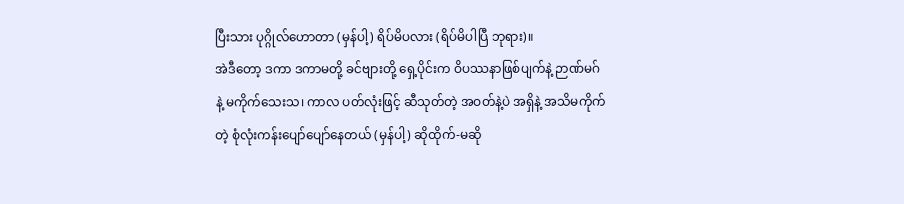ပြီးသား ပုဂ္ဂိုလ်ဟောတာ (မှန်ပါ့) ရိပ်မိပလား (ရိပ်မိပါပြီ ဘုရား)။
အဲဒီတော့ ဒကာ ဒကာမတို့ ခင်ဗျားတို့ ရှေ့ပိုင်းက ဝိပဿနာဖြစ်ပျက်နဲ့ ဉာဏ်မဂ်နဲ့ မကိုက်သေးသ၊ ကာလ ပတ်လုံးဖြင့် ဆီသုတ်တဲ့ အဝတ်နဲ့ပဲ အရှိနဲ့ အသိမကိုက်တဲ့ စုံလုံးကန်းပျော်ပျော်နေတယ် (မှန်ပါ့) ဆိုထိုက်-မဆို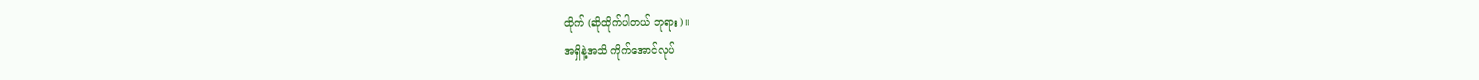ထိုက် (ဆိုထိုက်ပါတယ် ဘုရား)။
အရှိနဲ့အသိ ကိုက်အောင်လုပ်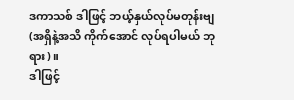ဒကာသစ် ဒါဖြင့် ဘယ့်နှယ်လုပ်မတုန်းဗျ (အရှိနဲ့အသိ ကိုက်အောင် လုပ်ရပါမယ် ဘုရား)။
ဒါဖြင့်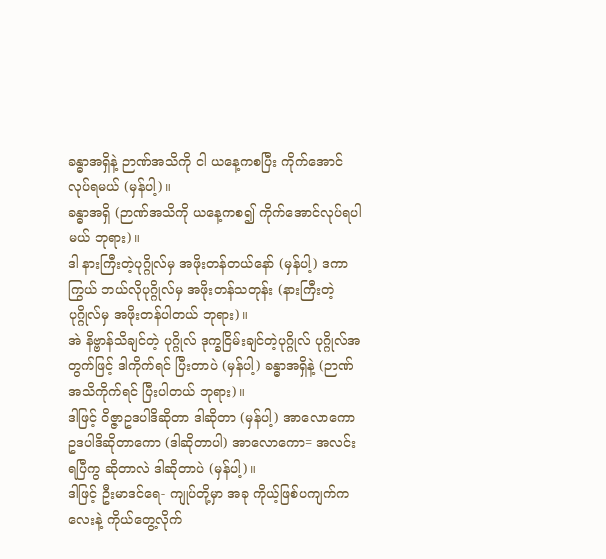ခန္ဓာအရှိနဲ့ ဉာဏ်အသိကို ငါ ယနေ့ကစပြီး ကိုက်အောင်လုပ်ရမယ် (မှန်ပါ့)။
ခန္ဓာအရှိ (ဉာဏ်အသိကို ယနေ့ကစ၍ ကိုက်အောင်လုပ်ရပါမယ် ဘုရား)။
ဒါ နားကြီးတဲ့ပုဂ္ဂိုလ်မှ အဖိုးတန်တယ်နော် (မှန်ပါ့) ဒကာကြွယ် ဘယ်လိုပုဂ္ဂိုလ်မှ အဖိုးတန်သတုန်း (နားကြီးတဲ့ပုဂ္ဂိုလ်မှ အဖိုးတန်ပါတယ် ဘုရား)။
အဲ နိဗ္ဗာန်သိချင်တဲ့ ပုဂ္ဂိုလ် ဒုက္ခငြိမ်းချင်တဲ့ပုဂ္ဂိုလ် ပုဂ္ဂိုလ်အတွက်ဖြင့် ဒါကိုက်ရင် ပြီးတာပဲ (မှန်ပါ့) ခန္ဓာအရှိနဲ့ (ဉာဏ်အသိကိုက်ရင် ပြီးပါတယ် ဘုရား)။
ဒါဖြင့် ဝိဇ္ဇာဥဒပါဒိဆိုတာ ဒါဆိုတာ (မှန်ပါ့) အာလောကော ဥဒပါဒိဆိုတာကော (ဒါဆိုတာပါ) အာလောကော= အလင်းရပြီကွ ဆိုတာလဲ ဒါဆိုတာပဲ (မှန်ပါ့)။
ဒါဖြင့် ဦးမာဒင်ရေ- ကျုပ်တို့မှာ အခု ကိုယ့်ဖြစ်ပကျက်ကလေးနဲ့ ကိုယ်တွေ့လိုက်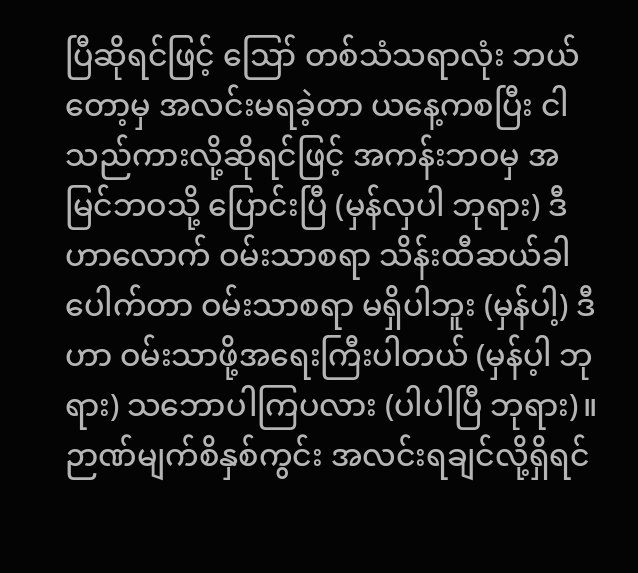ပြီဆိုရင်ဖြင့် ဪ တစ်သံသရာလုံး ဘယ်တော့မှ အလင်းမရခဲ့တာ ယနေ့ကစပြီး ငါသည်ကားလို့ဆိုရင်ဖြင့် အကန်းဘဝမှ အမြင်ဘဝသို့ ပြောင်းပြီ (မှန်လှပါ ဘုရား) ဒီဟာလောက် ဝမ်းသာစရာ သိန်းထီဆယ်ခါပေါက်တာ ဝမ်းသာစရာ မရှိပါဘူး (မှန်ပါ့) ဒီဟာ ဝမ်းသာဖို့အရေးကြီးပါတယ် (မှန်ပ့ါ ဘုရား) သဘောပါကြပလား (ပါပါပြီ ဘုရား)။
ဉာဏ်မျက်စိနှစ်ကွင်း အလင်းရချင်လို့ရှိရင်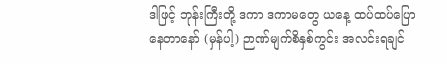ဒါဖြင့် ဘုန်းကြီးတို့ ဒကာ ဒကာမတွေ ယနေ့ ထပ်ထပ်ပြောနေတာနော် (မှန်ပါ့) ဉာဏ်မျက်စိနှစ်ကွင်း အလင်းရချင်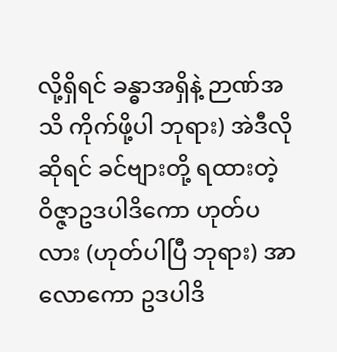လို့ရှိရင် ခန္ဓာအရှိနဲ့ ဉာဏ်အသိ ကိုက်ဖို့ပါ ဘုရား) အဲဒီလိုဆိုရင် ခင်ဗျားတို့ ရထားတဲ့ ဝိဇ္ဇာဥဒပါဒိကော ဟုတ်ပလား (ဟုတ်ပါပြီ ဘုရား) အာလောကော ဥဒပါဒိ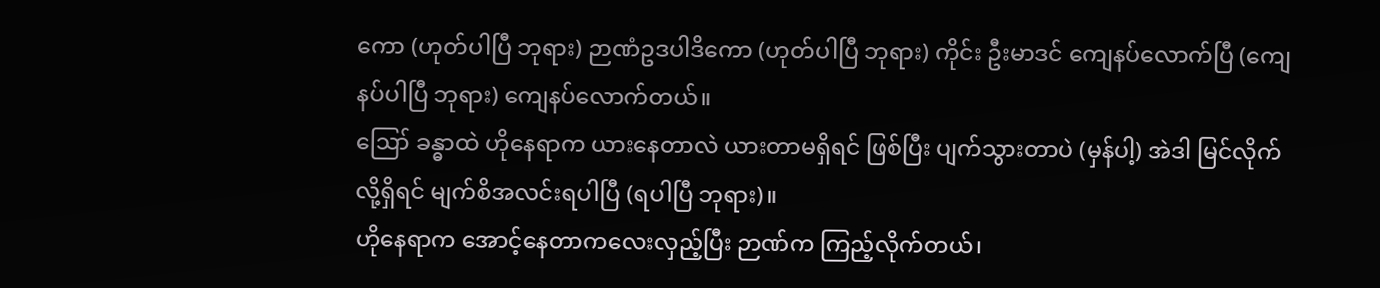ကော (ဟုတ်ပါပြီ ဘုရား) ဉာဏံဥဒပါဒိကော (ဟုတ်ပါပြီ ဘုရား) ကိုင်း ဦးမာဒင် ကျေနပ်လောက်ပြီ (ကျေနပ်ပါပြီ ဘုရား) ကျေနပ်လောက်တယ်။
ဪ ခန္ဓာထဲ ဟိုနေရာက ယားနေတာလဲ ယားတာမရှိရင် ဖြစ်ပြီး ပျက်သွားတာပဲ (မှန်ပါ့) အဲဒါ မြင်လိုက်လို့ရှိရင် မျက်စိအလင်းရပါပြီ (ရပါပြီ ဘုရား)။
ဟိုနေရာက အောင့်နေတာကလေးလှည့်ပြီး ဉာဏ်က ကြည့်လိုက်တယ်၊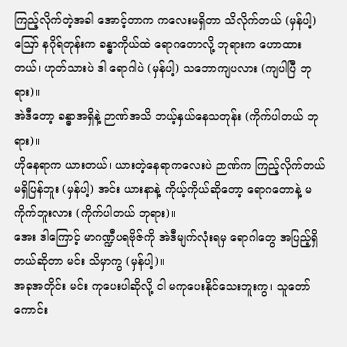ကြည့်လိုက်တဲ့အခါ အောင့်တာက ကလေးမရှိတာ သိလိုက်တယ် (မှန်ပါ့)
ဪ နဂိုရ်တုန်းက ခန္ဓာကိုယ်ထဲ ရောဂတောလို့ ဘုရားက ဟောထားတယ်၊ ဟုတ်သားပဲ ဒါ ရောဂါပဲ (မှန်ပါ့) သဘောကျပလား (ကျပါပြီ ဘုရား)။
အဲဒီတော့ ခန္ဓာအရှိနဲ့ ဉာဏ်အသိ ဘယ့်နှယ်နေသတုန်း (ကိုက်ပါတယ် ဘုရား)။
ဟိုနေရာက ယားတယ်၊ ယားတဲ့နေရာကလေးပဲ ဉာဏ်က ကြည့်လိုက်တယ် မရှိပြန်ဘူး (မှန်ပါ့) အင်း ယားနာနဲ့ ကိုယ့်ကိုယ်ဆိုတော့ ရောဂတောနဲ့ မကိုက်ဘူးလား (ကိုက်ပါတယ် ဘုရား)။
အေး ဒါကြောင့် မာဂဏ္ဍီပရဗိုဇ်ကို အဲဒီမျက်လုံးရမှ ရောဂါတွေ အပြည့်ရှိတယ်ဆိုတာ မင်း သိမှာကွ (မှန်ပါ့)။
အခုအတိုင်း မင်း ကုပေးပါဆိုလို့ ငါ မကုပေးနိုင်သေးဘူးကွ၊ သူတော်ကောင်း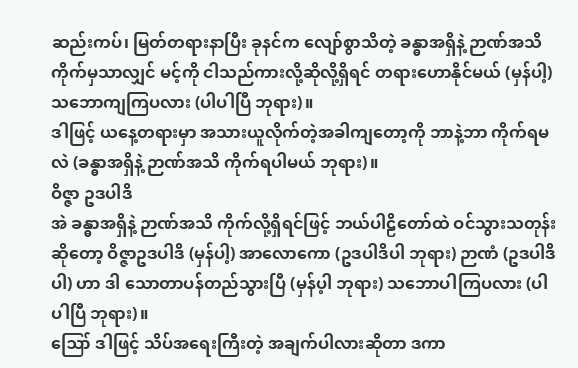ဆည်းကပ်၊ မြတ်တရားနာပြီး ခုနင်က လျော်စွာသိတဲ့ ခန္ဓာအရှိနဲ့ ဉာဏ်အသိကိုက်မှသာလျှင် မင့်ကို ငါသည်ကားလို့ဆိုလို့ရှိရင် တရားဟောနိုင်မယ် (မှန်ပါ့) သဘောကျကြပလား (ပါပါပြီ ဘုရား)။
ဒါဖြင့် ယနေ့တရားမှာ အသားယူလိုက်တဲ့အခါကျတော့ကို ဘာနဲ့ဘာ ကိုက်ရမလဲ (ခန္ဓာအရှိနဲ့ ဉာဏ်အသိ ကိုက်ရပါမယ် ဘုရား)။
ဝိဇ္ဇာ ဥဒပါဒိ
အဲ ခန္ဓာအရှိနဲ့ ဉာဏ်အသိ ကိုက်လို့ရှိရင်ဖြင့် ဘယ်ပါဠိတော်ထဲ ဝင်သွားသတုန်းဆိုတော့ ဝိဇ္ဇာဥဒပါဒိ (မှန်ပါ့) အာလောကော (ဥဒပါဒိပါ ဘုရား) ဉာဏံ (ဥဒပါဒိပါ) ဟာ ဒါ သောတာပန်တည်သွားပြီ (မှန်ပ့ါ ဘုရား) သဘောပါကြပလား (ပါပါပြီ ဘုရား)။
ဪ ဒါဖြင့် သိပ်အရေးကြီးတဲ့ အချက်ပါလားဆိုတာ ဒကာ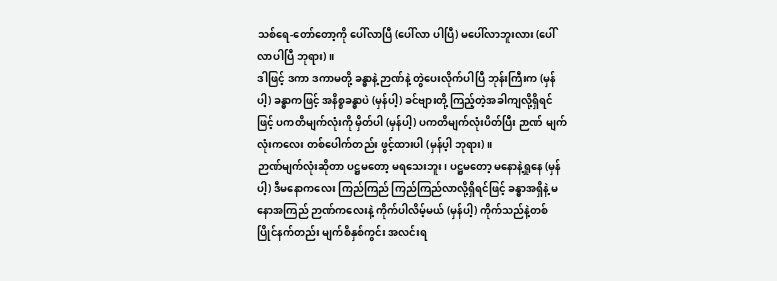သစ်ရေ-တော်တော့ကို ပေါ်လာပြီ (ပေါ်လာ ပါပြီ) မပေါ်လာဘူးလား (ပေါ်လာပါပြီ ဘုရား)။
ဒါဖြင့် ဒကာ ဒကာမတို့ ခန္ဓာနဲ့ ဉာဏ်နဲ့ တွဲပေးလိုက်ပါပြီ ဘုန်းကြီးက (မှန်ပါ့) ခန္ဓာကဖြင့် အနိစ္စခန္ဓာပဲ (မှန်ပါ့) ခင်ဗျားတို့ ကြည့်တဲ့အခါကျလို့ရှိရင်ဖြင့် ပကတိမျက်လုံးကို မှိတ်ပါ (မှန်ပါ့) ပကတိမျက်လုံးပိတ်ပြီး ဉာဏ် မျက်လုံးကလေး တစ်ပေါက်တည်း ဖွင့်ထားပါ (မှန်ပ့ါ ဘုရား)။
ဉာဏ်မျက်လုံးဆိုတာ ပဋ္ဌမတော့ မရသေးဘူး၊ ပဋ္ဌမတော့ မနောနဲ့ရှုနေ (မှန်ပါ့) ဒီမနောကလေး ကြည်ကြည် ကြည်ကြည်လာလို့ရှိရင်ဖြင့် ခန္ဓာအရှိနဲ့ မနောအကြည် ဉာဏ်ကလေးနဲ့ ကိုက်ပါလိမ့်မယ် (မှန်ပါ့) ကိုက်သည်နဲ့တစ် ပြိုင်နက်တည်း မျက်စိနှစ်ကွင်း အလင်းရ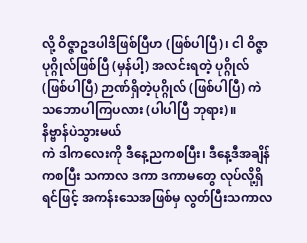လို့ ဝိဇ္ဇာဥဒပါဒိဖြစ်ပြီဟ (ဖြစ်ပါပြီ)၊ ငါ ဝိဇ္ဇာပုဂ္ဂိုလ်ဖြစ်ပြီ (မှန်ပါ့) အလင်းရတဲ့ ပုဂ္ဂိုလ် (ဖြစ်ပါပြီ) ဉာဏ်ရှိတဲ့ပုဂ္ဂိုလ် (ဖြစ်ပါပြီ) ကဲ သဘောပါကြပလား (ပါပါပြီ ဘုရား)။
နိဗ္ဗာန်ပဲသွားမယ်
ကဲ ဒါကလေးကို ဒီနေ့ညကစပြီး၊ ဒီနေ့ဒီအချိန်ကစပြီး သကာလ ဒကာ ဒကာမတွေ လုပ်လို့ရှိရင်ဖြင့် အကန်းသေအဖြစ်မှ လွတ်ပြီးသကာလ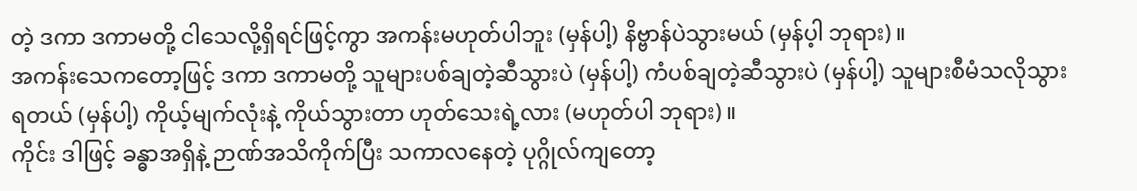တဲ့ ဒကာ ဒကာမတို့ ငါသေလို့ရှိရင်ဖြင့်ကွာ အကန်းမဟုတ်ပါဘူး (မှန်ပါ့) နိဗ္ဗာန်ပဲသွားမယ် (မှန်ပ့ါ ဘုရား)။
အကန်းသေကတော့ဖြင့် ဒကာ ဒကာမတို့ သူများပစ်ချတဲ့ဆီသွားပဲ (မှန်ပါ့) ကံပစ်ချတဲ့ဆီသွားပဲ (မှန်ပါ့) သူများစီမံသလိုသွားရတယ် (မှန်ပါ့) ကိုယ့်မျက်လုံးနဲ့ ကိုယ်သွားတာ ဟုတ်သေးရဲ့လား (မဟုတ်ပါ ဘုရား)။
ကိုင်း ဒါဖြင့် ခန္ဓာအရှိနဲ့ ဉာဏ်အသိကိုက်ပြီး သကာလနေတဲ့ ပုဂ္ဂိုလ်ကျတော့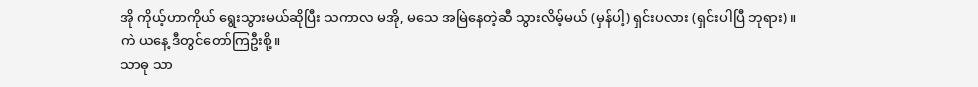အို ကိုယ့်ဟာကိုယ် ရွေးသွားမယ်ဆိုပြီး သကာလ မအို, မသေ အမြဲနေတဲ့ဆီ သွားလိမ့်မယ် (မှန်ပါ့) ရှင်းပလား (ရှင်းပါပြီ ဘုရား)။
ကဲ ယနေ့ ဒီတွင်တော်ကြဦးစို့။
သာဓု သာ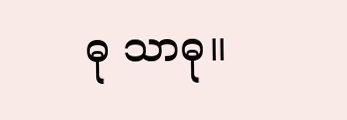ဓု သာဓု။